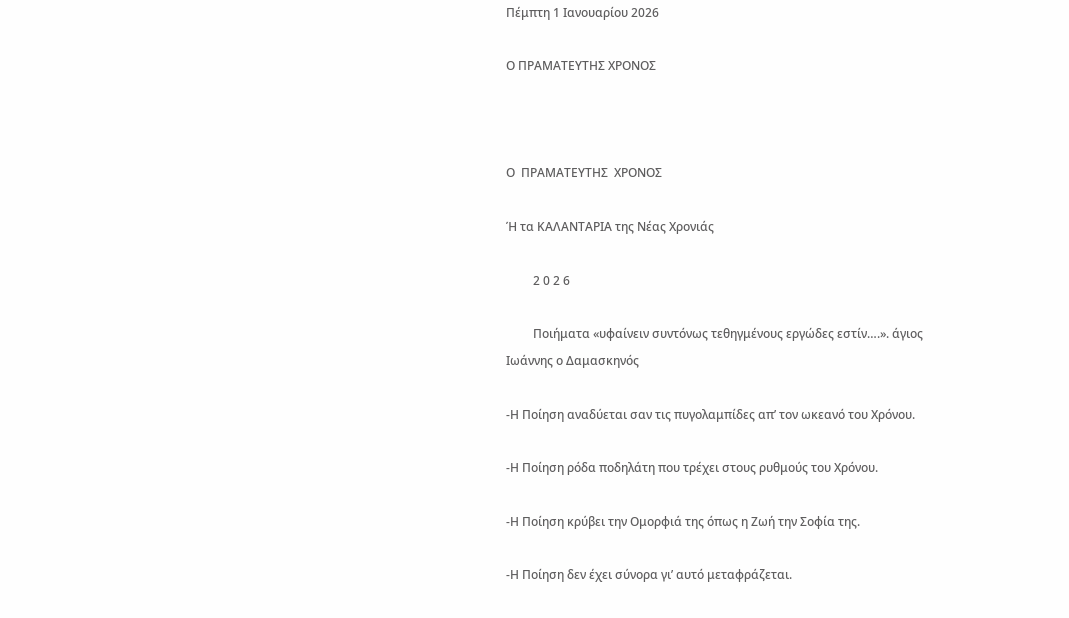Πέμπτη 1 Ιανουαρίου 2026

Ο ΠΡΑΜΑΤΕΥΤΗΣ ΧΡΟΝΟΣ



Ο  ΠΡΑΜΑΤΕΥΤΗΣ  ΧΡΟΝΟΣ

Ή τα ΚΑΛΑΝΤΑΡΙΑ της Νέας Χρονιάς

         2 0 2 6

         Ποιήματα «υφαίνειν συντόνως τεθηγμένους εργώδες εστίν….». άγιος Ιωάννης ο Δαμασκηνός

-Η Ποίηση αναδύεται σαν τις πυγολαμπίδες απ’ τον ωκεανό του Χρόνου.

-Η Ποίηση ρόδα ποδηλάτη που τρέχει στους ρυθμούς του Χρόνου.

-Η Ποίηση κρύβει την Ομορφιά της όπως η Ζωή την Σοφία της.

-Η Ποίηση δεν έχει σύνορα γι’ αυτό μεταφράζεται.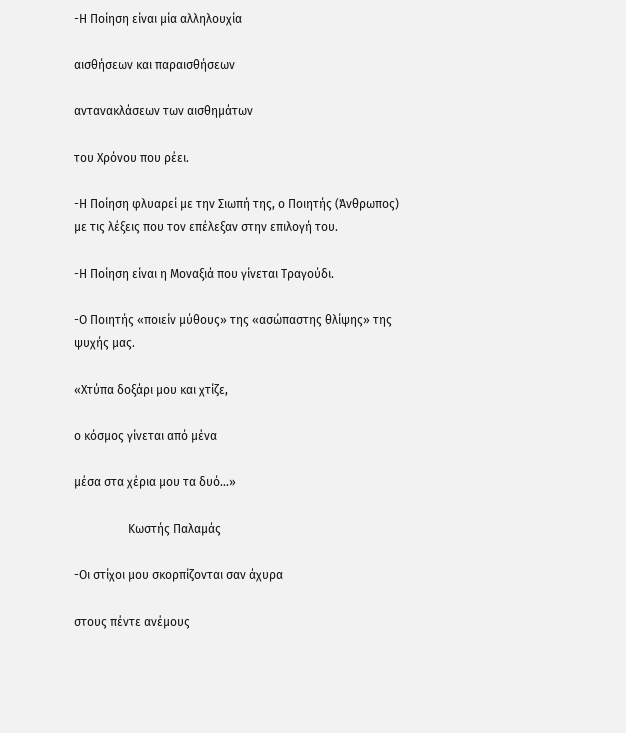-Η Ποίηση είναι μία αλληλουχία

αισθήσεων και παραισθήσεων

αντανακλάσεων των αισθημάτων

του Χρόνου που ρέει.

-Η Ποίηση φλυαρεί με την Σιωπή της, ο Ποιητής (Άνθρωπος) με τις λέξεις που τον επέλεξαν στην επιλογή του.

-Η Ποίηση είναι η Μοναξιά που γίνεται Τραγούδι.

-Ο Ποιητής «ποιείν μύθους» της «ασώπαστης θλίψης» της ψυχής μας.

«Χτύπα δοξάρι μου και χτίζε,

ο κόσμος γίνεται από μένα

μέσα στα χέρια μου τα δυό…»

                  Κωστής Παλαμάς

-Οι στίχοι μου σκορπίζονται σαν άχυρα

στους πέντε ανέμους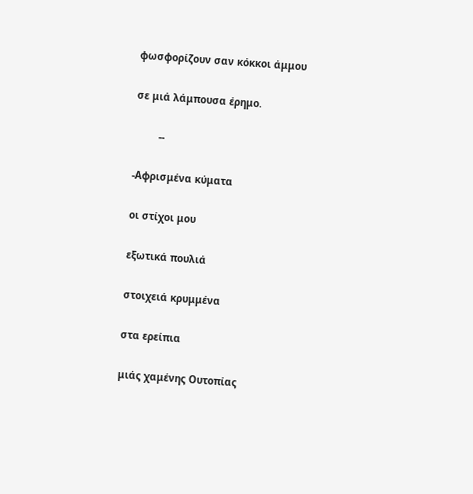φωσφορίζουν σαν κόκκοι άμμου

σε μιά λάμπουσα έρημο.

        --

-Αφρισμένα κύματα

οι στίχοι μου

εξωτικά πουλιά

στοιχειά κρυμμένα

στα ερείπια

μιάς χαμένης Ουτοπίας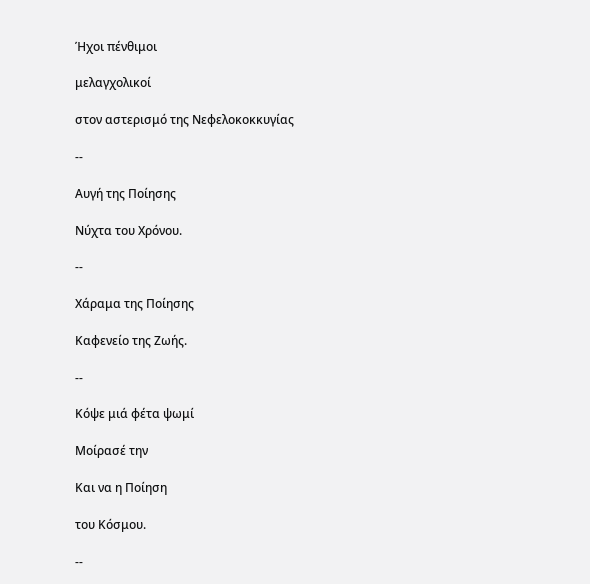Ήχοι πένθιμοι

μελαγχολικοί

στον αστερισμό της Νεφελοκοκκυγίας

--

Αυγή της Ποίησης

Νύχτα του Χρόνου.

--

Χάραμα της Ποίησης

Καφενείο της Ζωής.

--

Κόψε μιά φέτα ψωμί

Μοίρασέ την

Και να η Ποίηση

του Κόσμου.

--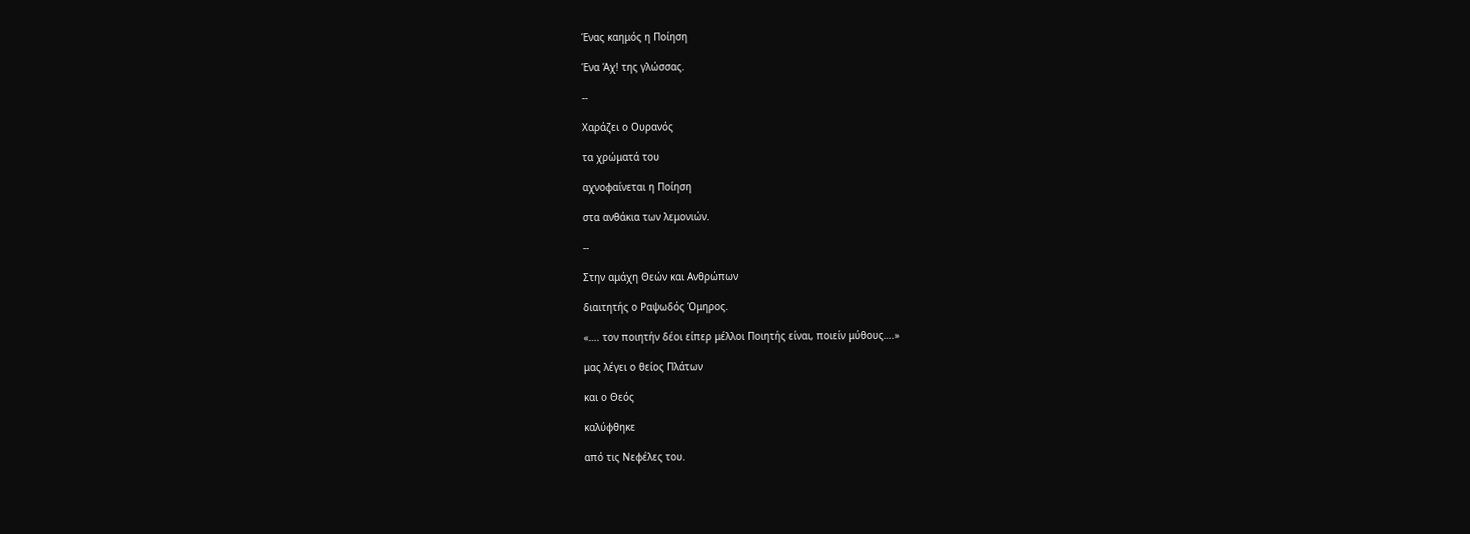Ένας καημός η Ποίηση

Ένα Άχ! της γλώσσας.

--

Χαράζει ο Ουρανός

τα χρώματά του

αχνοφαίνεται η Ποίηση

στα ανθάκια των λεμονιών.

--

Στην αμάχη Θεών και Ανθρώπων

διαιτητής ο Ραψωδός Όμηρος.

«…. τον ποιητήν δέοι είπερ μέλλοι Ποιητής είναι, ποιείν μύθους….»

μας λέγει ο θείος Πλάτων

και ο Θεός

καλύφθηκε

από τις Νεφέλες του.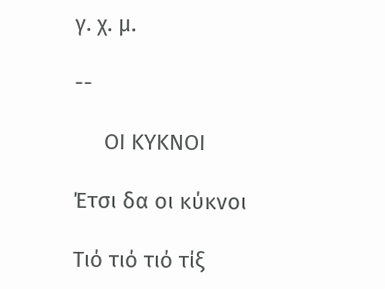γ. χ. μ.

--

     ΟΙ ΚΥΚΝΟΙ

Έτσι δα οι κύκνοι

Τιό τιό τιό τίξ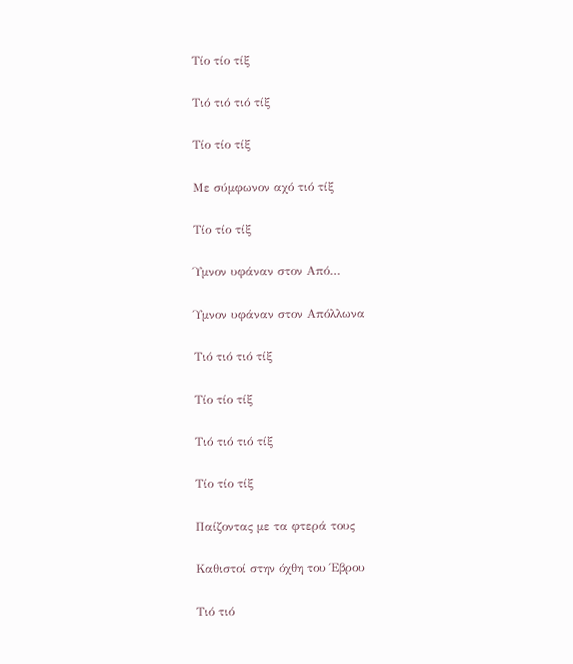Τίο τίο τίξ

Τιό τιό τιό τίξ

Τίο τίο τίξ

Με σύμφωνον αχό τιό τίξ

Τίο τίο τίξ

Ύμνον υφάναν στον Από…

Ύμνον υφάναν στον Απόλλωνα

Τιό τιό τιό τίξ

Τίο τίο τίξ

Τιό τιό τιό τίξ

Τίο τίο τίξ

Παίζοντας με τα φτερά τους

Καθιστοί στην όχθη του Έβρου

Τιό τιό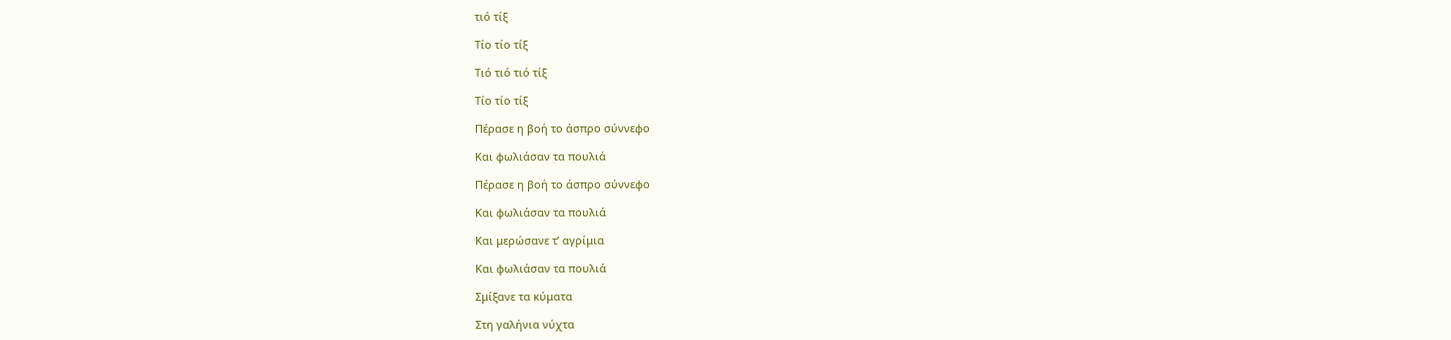τιό τίξ

Τίο τίο τίξ

Τιό τιό τιό τίξ

Τίο τίο τίξ

Πέρασε η βοή το άσπρο σύννεφο

Και φωλιάσαν τα πουλιά

Πέρασε η βοή το άσπρο σύννεφο

Και φωλιάσαν τα πουλιά

Και μερώσανε τ’ αγρίμια

Και φωλιάσαν τα πουλιά

Σμίξανε τα κύματα

Στη γαλήνια νύχτα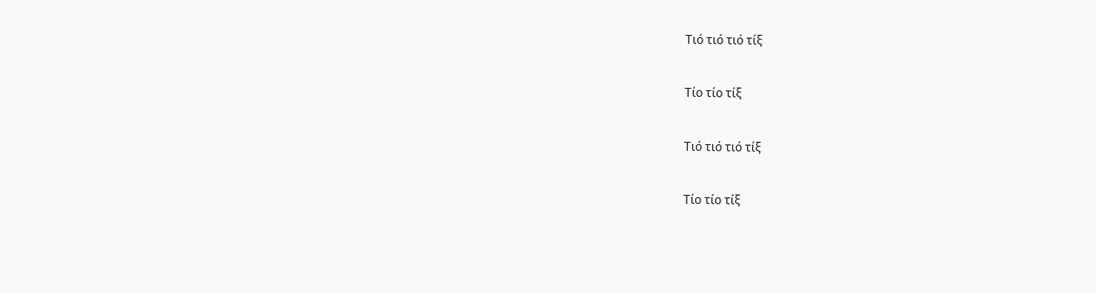Τιό τιό τιό τίξ

Τίο τίο τίξ

Τιό τιό τιό τίξ

Τίο τίο τίξ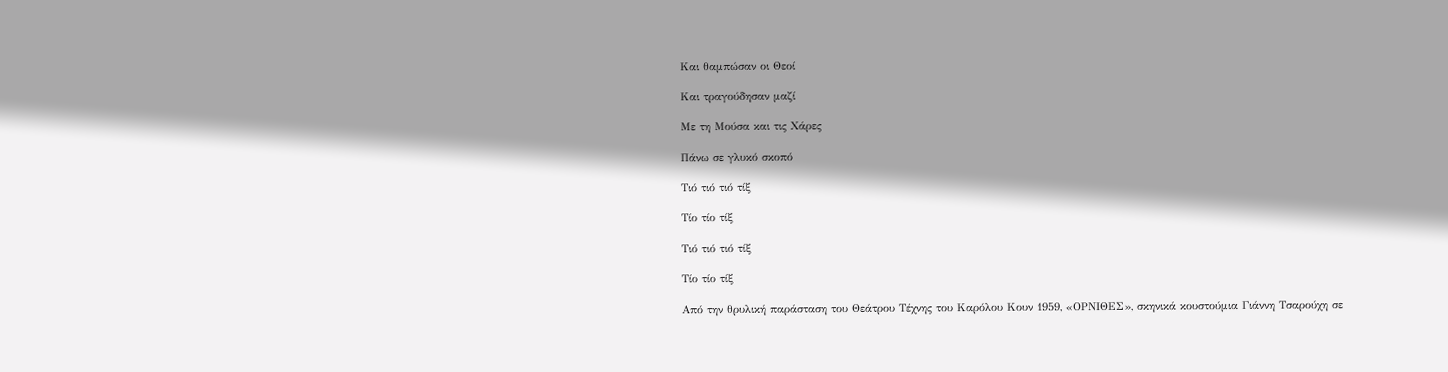Και θαμπώσαν οι Θεοί

Και τραγούδησαν μαζί

Με τη Μούσα και τις Χάρες

Πάνω σε γλυκό σκοπό

Τιό τιό τιό τίξ

Τίο τίο τίξ

Τιό τιό τιό τίξ

Τίο τίο τίξ

Από την θρυλική παράσταση του Θεάτρου Τέχνης του Καρόλου Κουν 1959, «ΟΡΝΙΘΕΣ», σκηνικά κουστούμια Γιάννη Τσαρούχη σε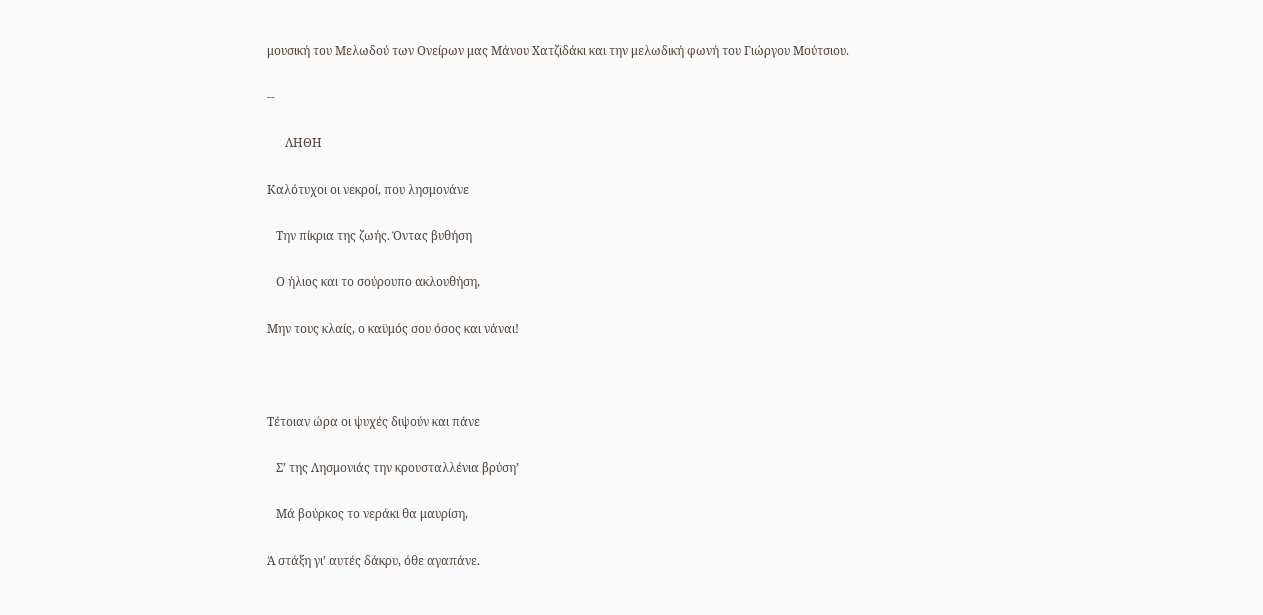μουσική του Μελωδού των Ονείρων μας Μάνου Χατζιδάκι και την μελωδική φωνή του Γιώργου Μούτσιου.

--

      ΛΗΘΗ

Καλότυχοι οι νεκροί, που λησμονάνε

   Την πίκρια της ζωής. Όντας βυθήση

   Ο ήλιος και το σούρουπο ακλουθήση,

Μην τους κλαίς, ο καϋμός σου όσος και νάναι!



Τέτοιαν ώρα οι ψυχές διψούν και πάνε

   Σ’ της Λησμονιάς την κρουσταλλένια βρύση’

   Μά βούρκος το νεράκι θα μαυρίση,

Ά στάξη γι’ αυτές δάκρυ, όθε αγαπάνε.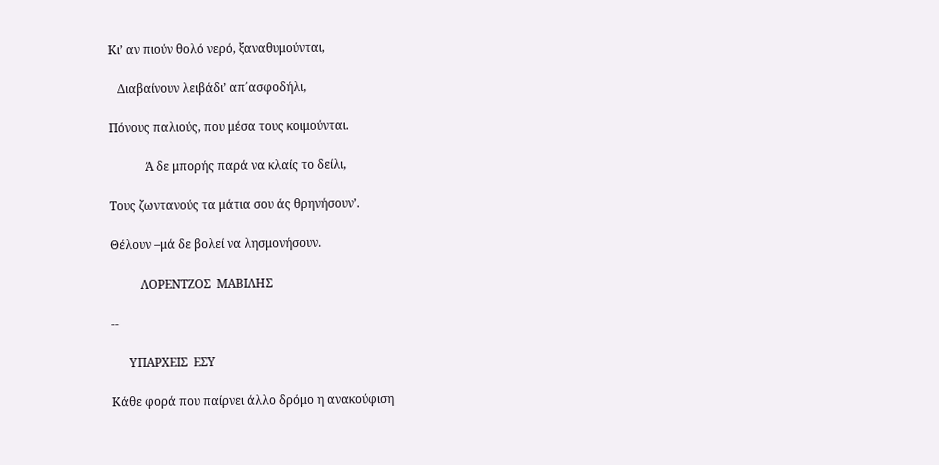Κι’ αν πιούν θολό νερό, ξαναθυμούνται,

   Διαβαίνουν λειβάδι’ απ΄ασφοδήλι,

Πόνους παλιούς, που μέσα τους κοιμούνται.

            Ά δε μπορής παρά να κλαίς το δείλι,

Τους ζωντανούς τα μάτια σου άς θρηνήσουν’.

Θέλουν –μά δε βολεί να λησμονήσουν.

          ΛΟΡΕΝΤΖΟΣ  ΜΑΒΙΛΗΣ

--

      ΥΠΑΡΧΕΙΣ  ΕΣΥ

Κάθε φορά που παίρνει άλλο δρόμο η ανακούφιση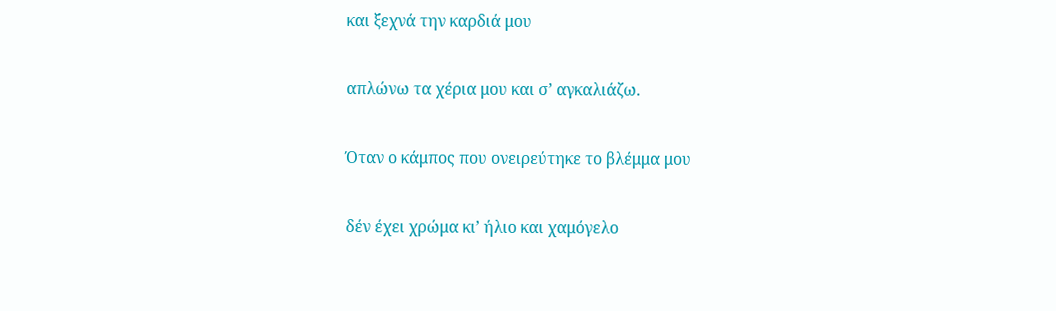και ξεχνά την καρδιά μου

απλώνω τα χέρια μου και σ’ αγκαλιάζω.

Όταν ο κάμπος που ονειρεύτηκε το βλέμμα μου

δέν έχει χρώμα κι’ ήλιο και χαμόγελο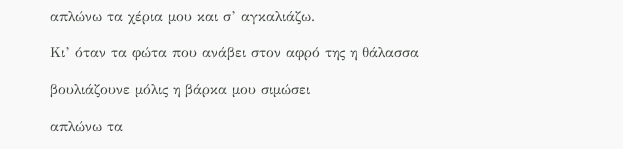απλώνω τα χέρια μου και σ’ αγκαλιάζω.

Κι’ όταν τα φώτα που ανάβει στον αφρό της η θάλασσα

βουλιάζουνε μόλις η βάρκα μου σιμώσει

απλώνω τα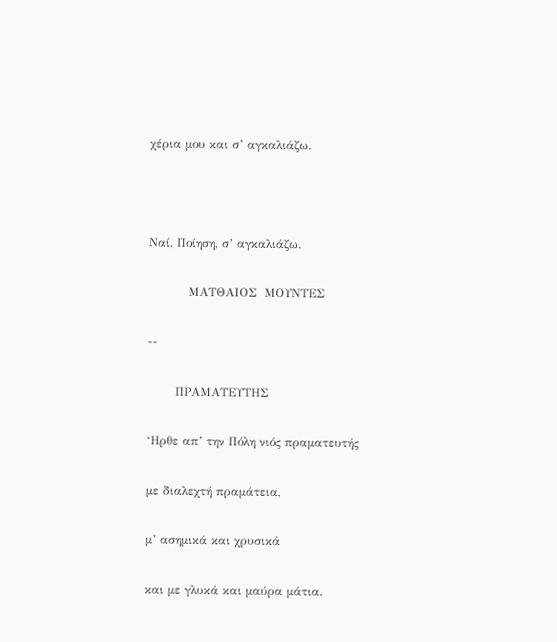χέρια μου και σ’ αγκαλιάζω.



Ναί, Ποίηση, σ’ αγκαλιάζω.

          ΜΑΤΘΑΙΟΣ  ΜΟΥΝΤΕΣ

--

       ΠΡΑΜΑΤΕΥΤΗΣ

‘Ηρθε απ’ την Πόλη νιός πραματευτής

με διαλεχτή πραμάτεια,

μ’ ασημικά και χρυσικά

και με γλυκά και μαύρα μάτια.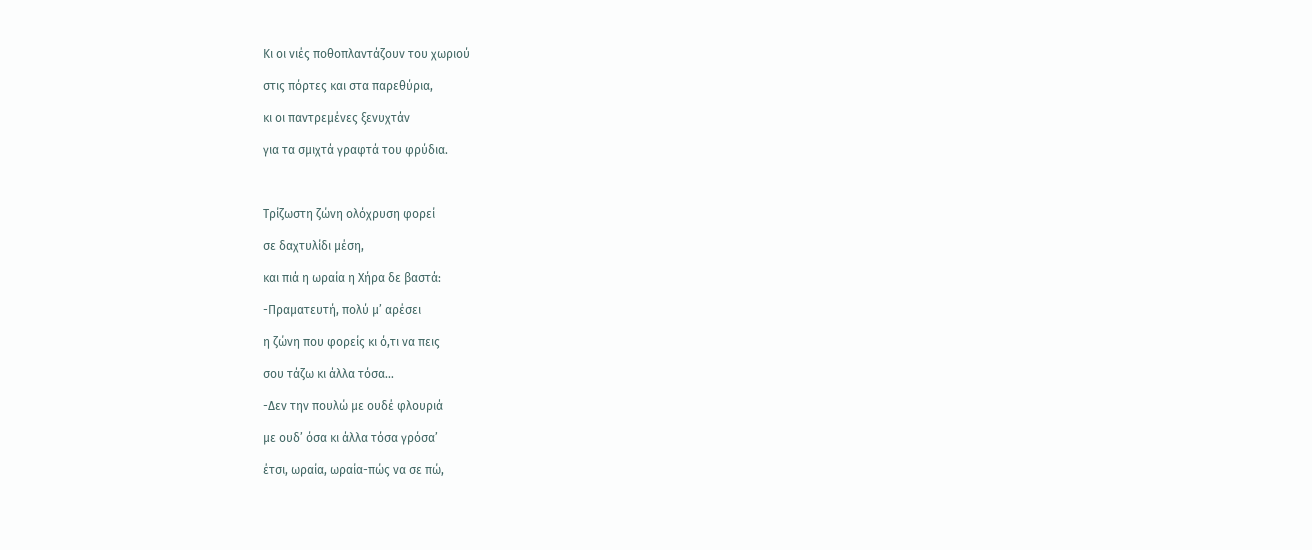Κι οι νιές ποθοπλαντάζουν του χωριού

στις πόρτες και στα παρεθύρια,

κι οι παντρεμένες ξενυχτάν

για τα σμιχτά γραφτά του φρύδια.



Τρίζωστη ζώνη ολόχρυση φορεί

σε δαχτυλίδι μέση,

και πιά η ωραία η Χήρα δε βαστά:

-Πραματευτή, πολύ μ’ αρέσει

η ζώνη που φορείς κι ό,τι να πεις

σου τάζω κι άλλα τόσα…

-Δεν την πουλώ με ουδέ φλουριά

με ουδ’ όσα κι άλλα τόσα γρόσα’

έτσι, ωραία, ωραία-πώς να σε πώ,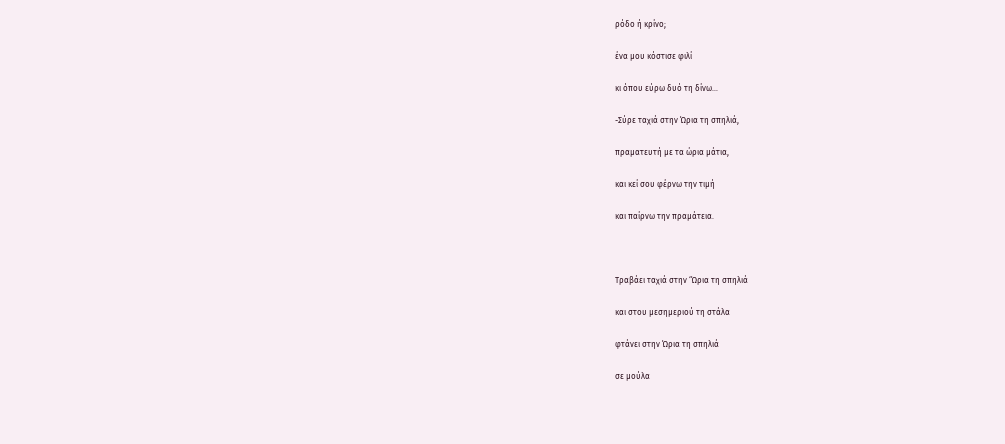ρόδο ή κρίνο;

ένα μου κόστισε φιλί

κι όπου εύρω δυό τη δίνω…

-Σύρε ταχιά στην Ώρια τη σπηλιά,

πραματευτή με τα ώρια μάτια,

και κεί σου φέρνω την τιμή

και παίρνω την πραμάτεια.



Τραβάει ταχιά στην ‘Ώρια τη σπηλιά

και στου μεσημεριού τη στάλα

φτάνει στην Ώρια τη σπηλιά

σε μούλα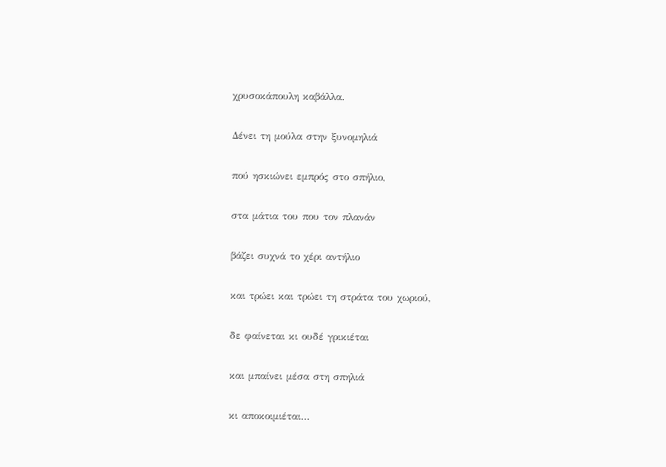χρυσοκάπουλη καβάλλα.

Δένει τη μούλα στην ξυνομηλιά

πού ησκιώνει εμπρός στο σπήλιο,

στα μάτια του που τον πλανάν

βάζει συχνά το χέρι αντήλιο

και τρώει και τρώει τη στράτα του χωριού,

δε φαίνεται κι ουδέ γρικιέται

και μπαίνει μέσα στη σπηλιά

κι αποκοιμιέται…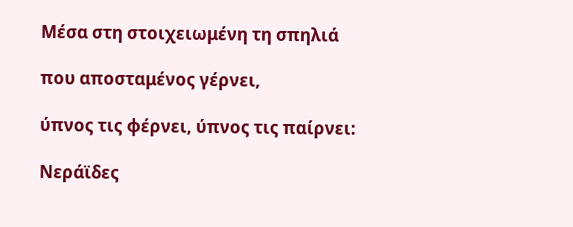Μέσα στη στοιχειωμένη τη σπηλιά

που αποσταμένος γέρνει,

ύπνος τις φέρνει, ύπνος τις παίρνει:

Νεράϊδες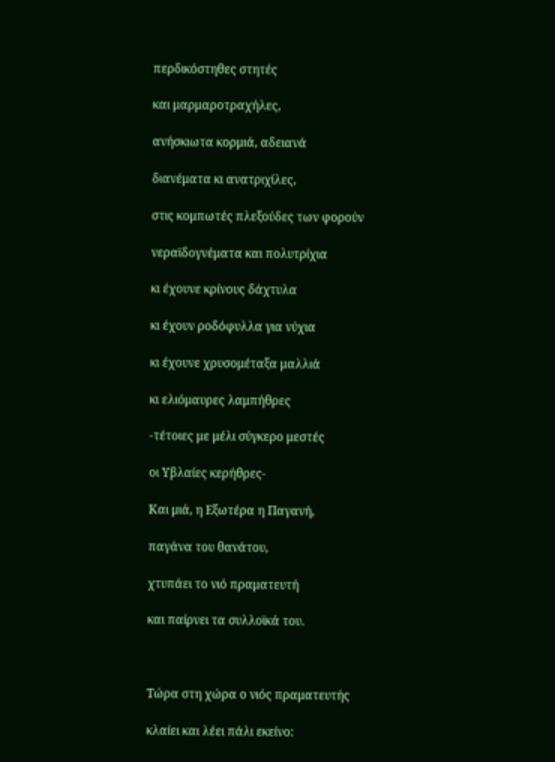περδικόστηθες στητές

και μαρμαροτραχήλες,

ανήσκιωτα κορμιά, αδειανά

διανέματα κι ανατριχίλες,

στις κομπωτές πλεξούδες των φορούν

νεραϊδογνέματα και πολυτρίχια

κι έχουνε κρίνους δάχτυλα

κι έχουν ροδόφυλλα για νύχια

κι έχουνε χρυσομέταξα μαλλιά

κι ελιόμαυρες λαμπήθρες

-τέτοιες με μέλι σύγκερο μεστές

οι Υβλαίες κερήθρες-

Και μιά, η Εξωτέρα η Παγανή,

παγάνα του θανάτου,

χτυπάει το νιό πραματευτή

και παίρνει τα συλλοϊκά του.



Τώρα στη χώρα ο νιός πραματευτής

κλαίει και λέει πάλι εκείνο: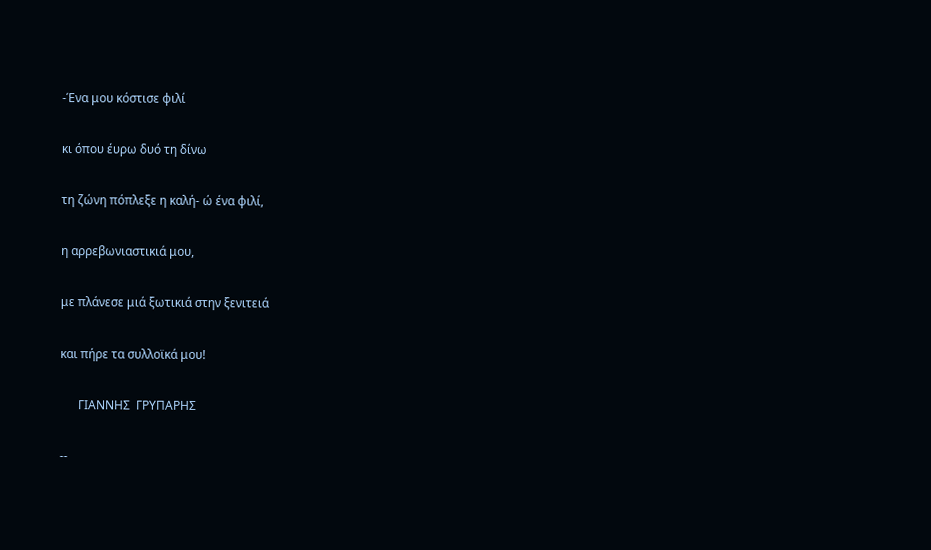-Ένα μου κόστισε φιλί

κι όπου έυρω δυό τη δίνω

τη ζώνη πόπλεξε η καλή- ώ ένα φιλί,

η αρρεβωνιαστικιά μου,

με πλάνεσε μιά ξωτικιά στην ξενιτειά

και πήρε τα συλλοϊκά μου!

      ΓΙΑΝΝΗΣ  ΓΡΥΠΑΡΗΣ

--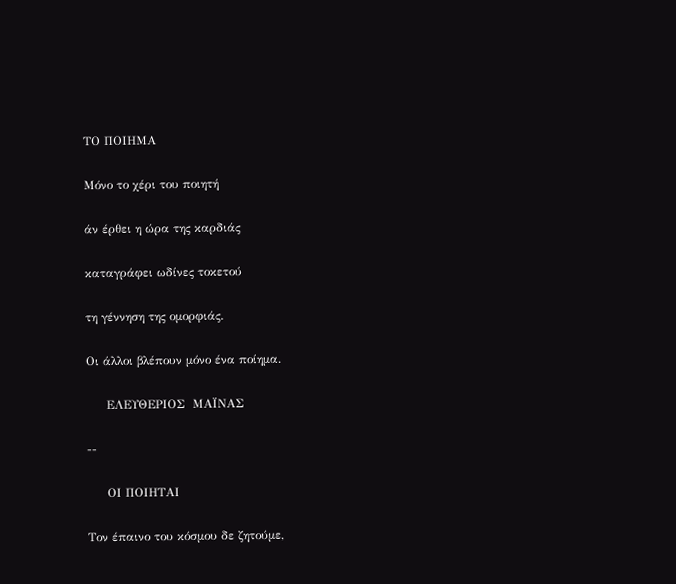ΤΟ ΠΟΙΗΜΑ

Μόνο το χέρι του ποιητή

άν έρθει η ώρα της καρδιάς

καταγράφει ωδίνες τοκετού

τη γέννηση της ομορφιάς.

Οι άλλοι βλέπουν μόνο ένα ποίημα.

     ΕΛΕΥΘΕΡΙΟΣ  ΜΑΪΝΑΣ

--

     ΟΙ ΠΟΙΗΤΑΙ

Τον έπαινο του κόσμου δε ζητούμε,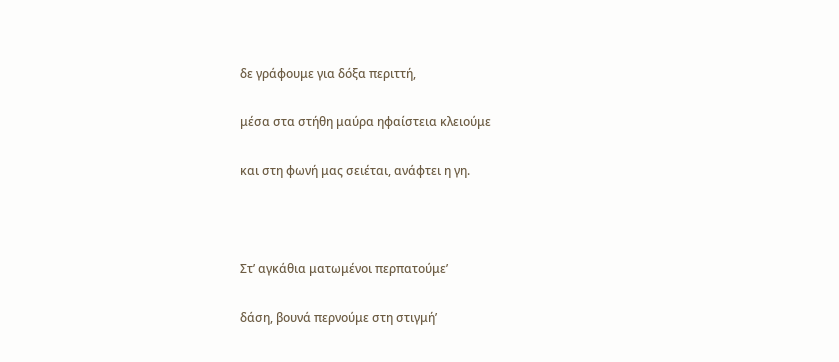δε γράφουμε για δόξα περιττή,

μέσα στα στήθη μαύρα ηφαίστεια κλειούμε

και στη φωνή μας σειέται, ανάφτει η γη.



Στ’ αγκάθια ματωμένοι περπατούμε’

δάση, βουνά περνούμε στη στιγμή’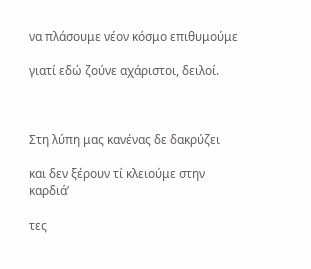να πλάσουμε νέον κόσμο επιθυμούμε

γιατί εδώ ζούνε αχάριστοι, δειλοί.



Στη λύπη μας κανένας δε δακρύζει

και δεν ξέρουν τί κλειούμε στην καρδιά’

τες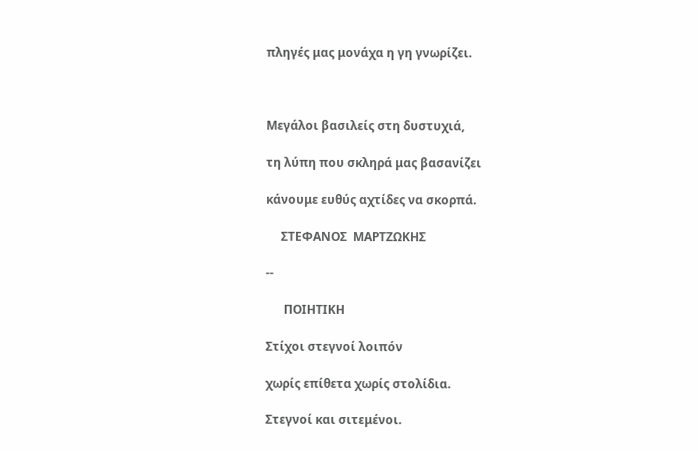πληγές μας μονάχα η γη γνωρίζει.



Μεγάλοι βασιλείς στη δυστυχιά,

τη λύπη που σκληρά μας βασανίζει

κάνουμε ευθύς αχτίδες να σκορπά.

     ΣΤΕΦΑΝΟΣ  ΜΑΡΤΖΩΚΗΣ

--

      ΠΟΙΗΤΙΚΗ

Στίχοι στεγνοί λοιπόν

χωρίς επίθετα χωρίς στολίδια.

Στεγνοί και σιτεμένοι.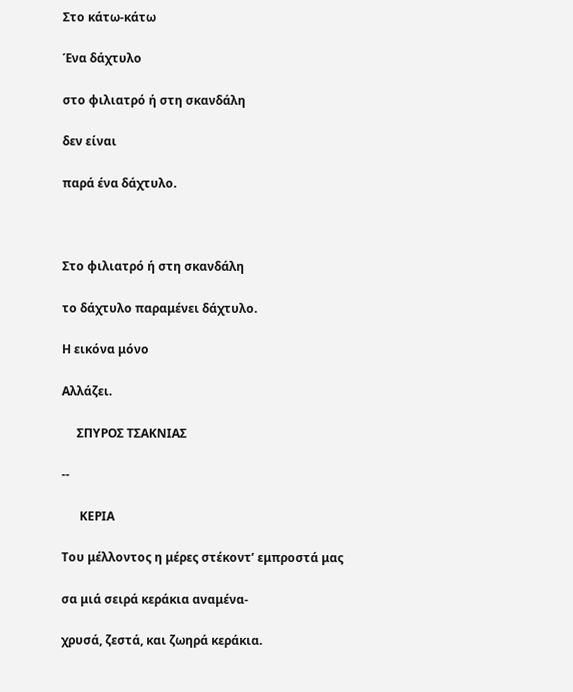Στο κάτω-κάτω

Ένα δάχτυλο

στο φιλιατρό ή στη σκανδάλη

δεν είναι

παρά ένα δάχτυλο.



Στο φιλιατρό ή στη σκανδάλη

το δάχτυλο παραμένει δάχτυλο.

Η εικόνα μόνο

Αλλάζει.

     ΣΠΥΡΟΣ ΤΣΑΚΝΙΑΣ

--

      ΚΕΡΙΑ

Του μέλλοντος η μέρες στέκοντ’ εμπροστά μας

σα μιά σειρά κεράκια αναμένα-

χρυσά, ζεστά, και ζωηρά κεράκια.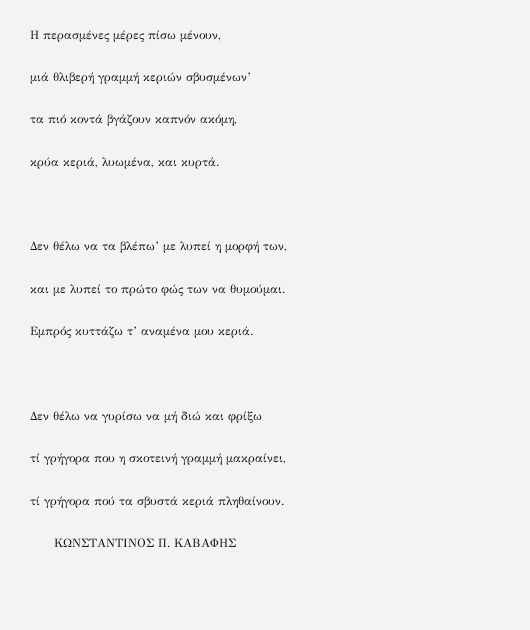Η περασμένες μέρες πίσω μένουν,

μιά θλιβερή γραμμή κεριών σβυσμένων’

τα πιό κοντά βγάζουν καπνόν ακόμη,

κρύα κεριά, λυωμένα, και κυρτά.



Δεν θέλω να τα βλέπω’ με λυπεί η μορφή των,

και με λυπεί το πρώτο φώς των να θυμούμαι.

Εμπρός κυττάζω τ’ αναμένα μου κεριά.



Δεν θέλω να γυρίσω να μή διώ και φρίξω

τί γρήγορα που η σκοτεινή γραμμή μακραίνει,

τί γρήγορα πού τα σβυστά κεριά πληθαίνουν.

      ΚΩΝΣΤΑΝΤΙΝΟΣ Π. ΚΑΒΑΦΗΣ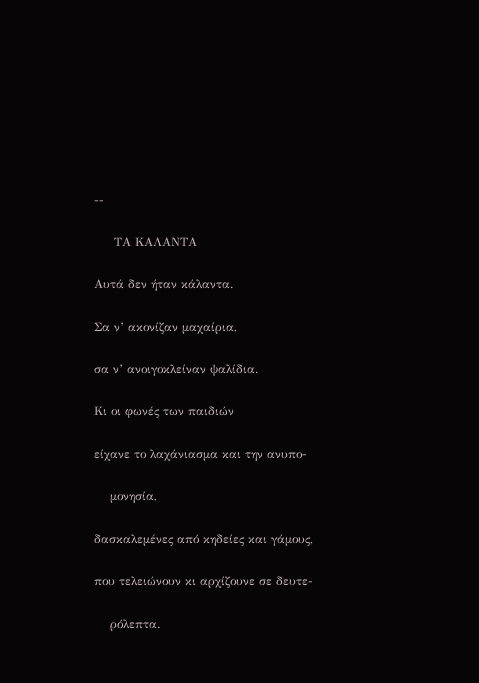--

     ΤΑ ΚΑΛΑΝΤΑ

Αυτά δεν ήταν κάλαντα.

Σα ν’ ακονίζαν μαχαίρια,

σα ν’ ανοιγοκλείναν ψαλίδια.

Κι οι φωνές των παιδιών

είχανε το λαχάνιασμα και την ανυπο-

    μονησία,

δασκαλεμένες από κηδείες και γάμους,

που τελειώνουν κι αρχίζουνε σε δευτε-

    ρόλεπτα.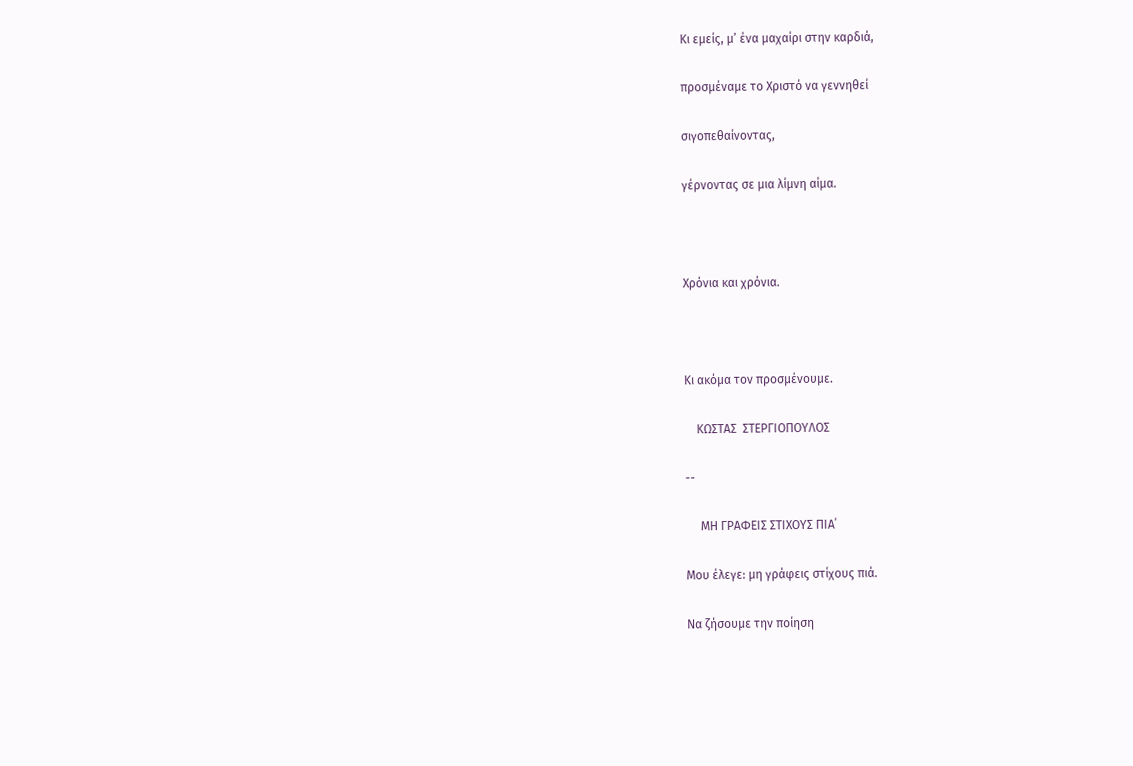Κι εμείς, μ’ ένα μαχαίρι στην καρδιά,

προσμέναμε το Χριστό να γεννηθεί

σιγοπεθαίνοντας,

γέρνοντας σε μια λίμνη αίμα.



Χρόνια και χρόνια.



Κι ακόμα τον προσμένουμε.

    ΚΩΣΤΑΣ  ΣΤΕΡΓΙΟΠΟΥΛΟΣ

--

     ΜΗ ΓΡΑΦΕΙΣ ΣΤΙΧΟΥΣ ΠΙΑ΄

Μου έλεγε: μη γράφεις στίχους πιά.

Να ζήσουμε την ποίηση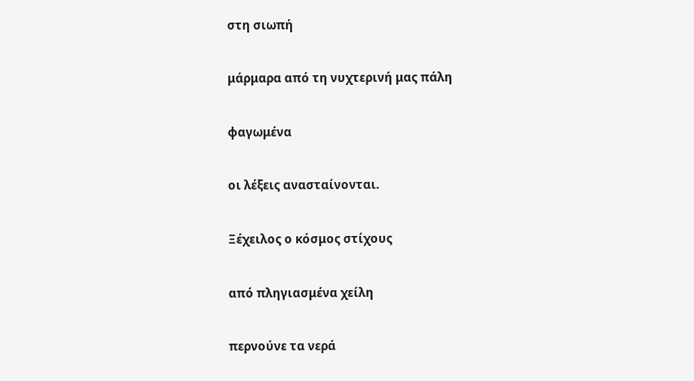στη σιωπή

μάρμαρα από τη νυχτερινή μας πάλη

φαγωμένα

οι λέξεις ανασταίνονται.

Ξέχειλος ο κόσμος στίχους

από πληγιασμένα χείλη

περνούνε τα νερά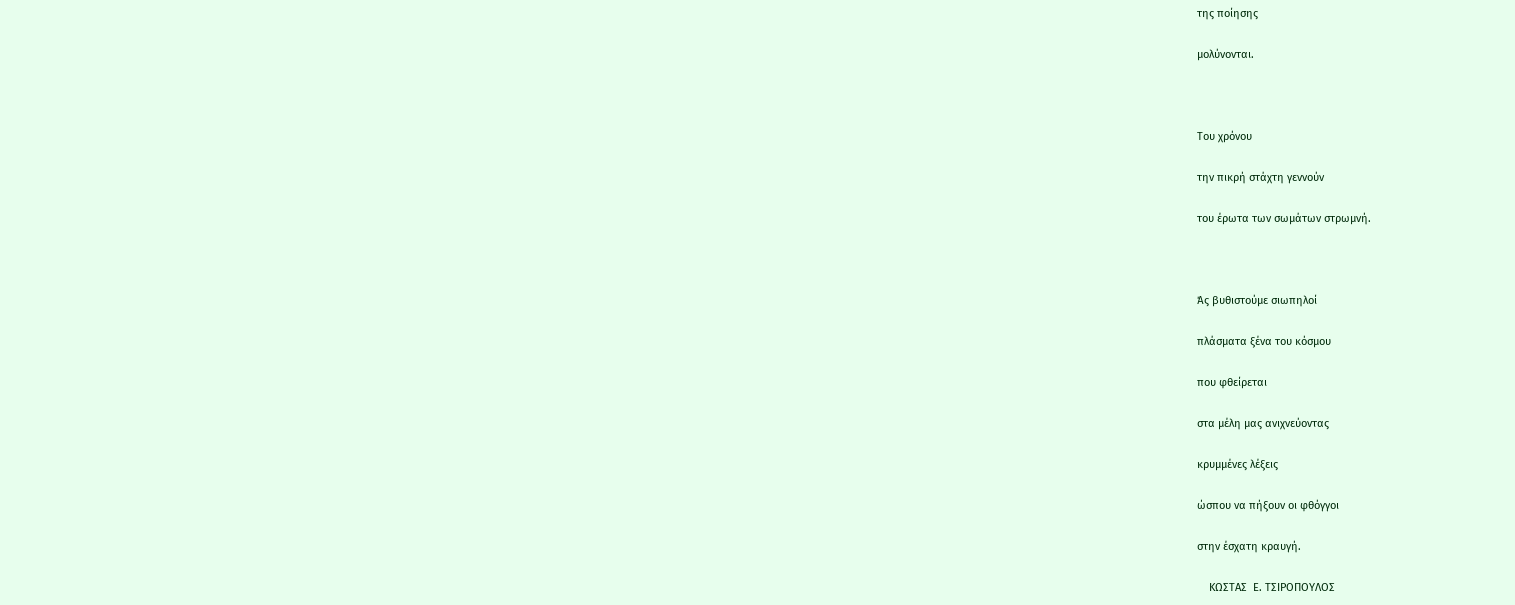της ποίησης

μολύνονται.



Του χρόνου

την πικρή στάχτη γεννούν

του έρωτα των σωμάτων στρωμνή.



Άς βυθιστούμε σιωπηλοί

πλάσματα ξένα του κόσμου

που φθείρεται

στα μέλη μας ανιχνεύοντας

κρυμμένες λέξεις

ώσπου να πήξουν οι φθόγγοι

στην έσχατη κραυγή.

    ΚΩΣΤΑΣ  Ε. ΤΣΙΡΟΠΟΥΛΟΣ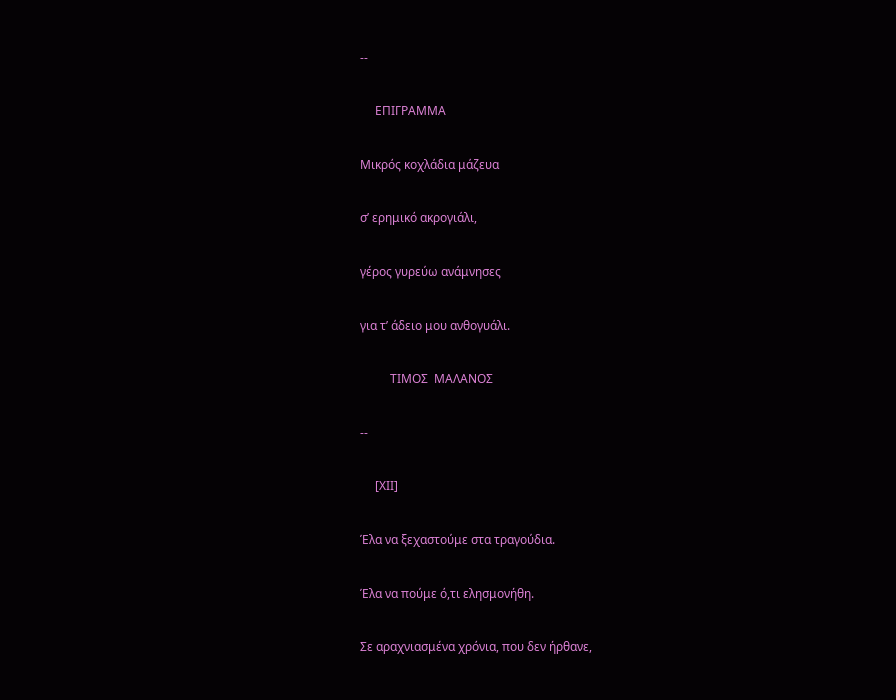--

     ΕΠΙΓΡΑΜΜΑ

Μικρός κοχλάδια μάζευα

σ’ ερημικό ακρογιάλι,

γέρος γυρεύω ανάμνησες

για τ’ άδειο μου ανθογυάλι.

          ΤΙΜΟΣ  ΜΑΛΑΝΟΣ

--

     [ΧΙΙ]

Έλα να ξεχαστούμε στα τραγούδια.

Έλα να πούμε ό,τι ελησμονήθη.

Σε αραχνιασμένα χρόνια, που δεν ήρθανε,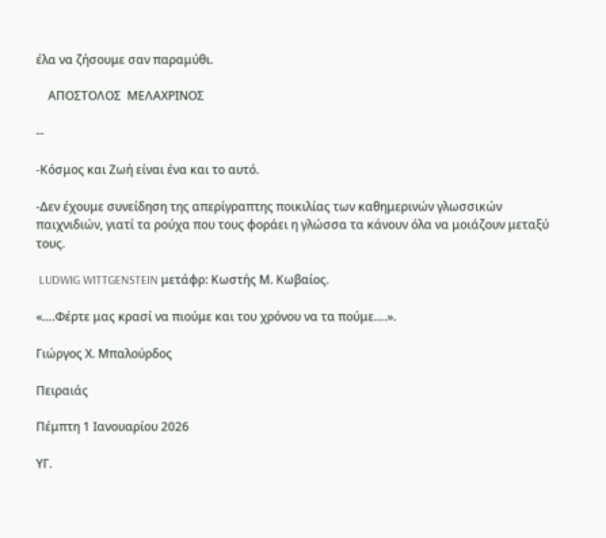έλα να ζήσουμε σαν παραμύθι.

    ΑΠΟΣΤΟΛΟΣ  ΜΕΛΑΧΡΙΝΟΣ

--

-Κόσμος και Ζωή είναι ένα και το αυτό.

-Δεν έχουμε συνείδηση της απερίγραπτης ποικιλίας των καθημερινών γλωσσικών παιχνιδιών, γιατί τα ρούχα που τους φοράει η γλώσσα τα κάνουν όλα να μοιάζουν μεταξύ τους.

 LUDWIG WITTGENSTEIN μετάφρ: Κωστής Μ. Κωβαίος.

«….Φέρτε μας κρασί να πιούμε και του χρόνου να τα πούμε….».

Γιώργος Χ. Μπαλούρδος

Πειραιάς

Πέμπτη 1 Ιανουαρίου 2026

ΥΓ.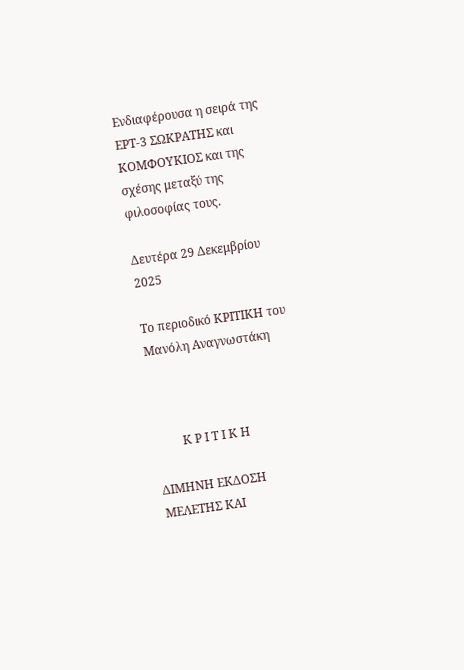Ενδιαφέρουσα η σειρά της ΕΡΤ-3 ΣΩΚΡΑΤΗΣ και ΚΟΜΦΟΥΚΙΟΣ και της σχέσης μεταξύ της φιλοσοφίας τους.

Δευτέρα 29 Δεκεμβρίου 2025

Το περιοδικό ΚΡΙΤΙΚΗ του Μανόλη Αναγνωστάκη



         Κ Ρ Ι Τ Ι Κ Η

ΔΙΜΗΝΗ ΕΚΔΟΣΗ ΜΕΛΕΤΗΣ ΚΑΙ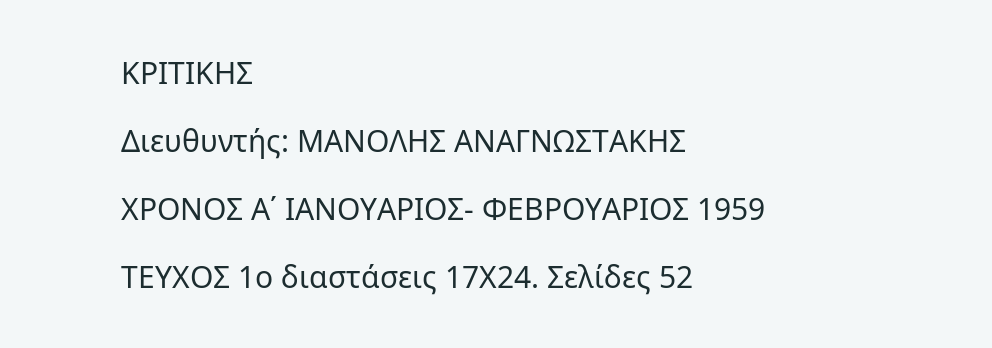ΚΡΙΤΙΚΗΣ

Διευθυντής: ΜΑΝΟΛΗΣ ΑΝΑΓΝΩΣΤΑΚΗΣ

ΧΡΟΝΟΣ Α΄ ΙΑΝΟΥΑΡΙΟΣ- ΦΕΒΡΟΥΑΡΙΟΣ 1959

ΤΕΥΧΟΣ 1ο διαστάσεις 17Χ24. Σελίδες 52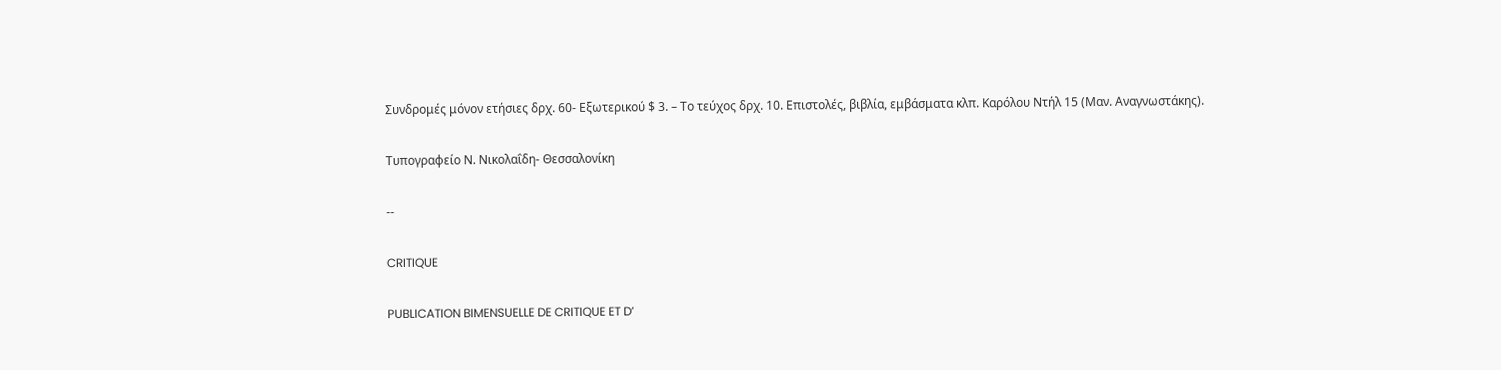Συνδρομές μόνον ετήσιες δρχ. 60- Εξωτερικού $ 3. – Το τεύχος δρχ. 10. Επιστολές, βιβλία, εμβάσματα κλπ. Καρόλου Ντήλ 15 (Μαν. Αναγνωστάκης).

Τυπογραφείο Ν. Νικολαΐδη- Θεσσαλονίκη

--

CRITIQUE

PUBLICATION BIMENSUELLE DE CRITIQUE ET D’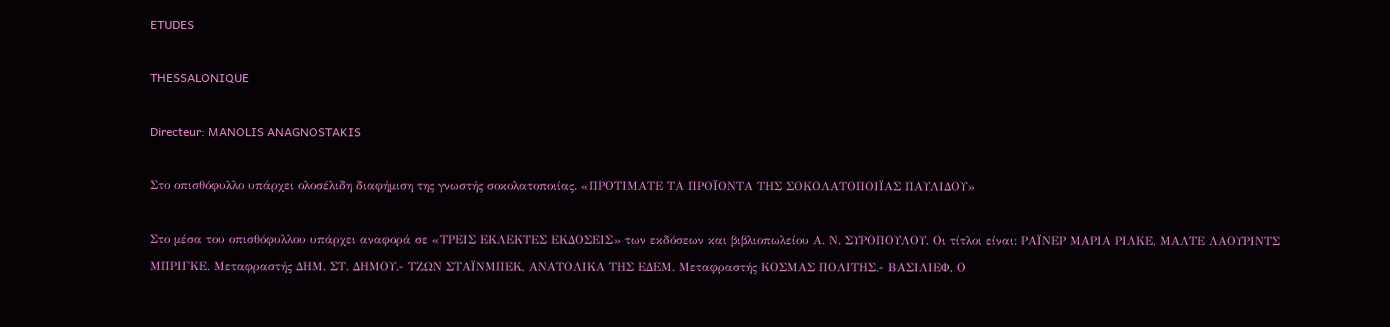ETUDES

THESSALONIQUE

Directeur: MANOLIS ANAGNOSTAKIS

Στο οπισθόφυλλο υπάρχει ολοσέλιδη διαφήμιση της γνωστής σοκολατοποιίας. «ΠΡΟΤΙΜΑΤΕ ΤΑ ΠΡΟΪΟΝΤΑ ΤΗΣ ΣΟΚΟΛΑΤΟΠΟΙΪΑΣ ΠΑΥΛΙΔΟΥ»

Στο μέσα του οπισθόφυλλου υπάρχει αναφορά σε «ΤΡΕΙΣ ΕΚΛΕΚΤΕΣ ΕΚΔΟΣΕΙΣ» των εκδόσεων και βιβλιοπωλείου Α. Ν. ΣΥΡΟΠΟΥΛΟΥ. Οι τίτλοι είναι: ΡΑΪΝΕΡ ΜΑΡΙΑ ΡΙΛΚΕ, ΜΑΛΤΕ ΛΑΟΥΡΙΝΤΣ ΜΠΡΙΓΚΕ. Μεταφραστής ΔΗΜ. ΣΤ. ΔΗΜΟΥ.- ΤΖΩΝ ΣΤΑΪΝΜΠΕΚ, ΑΝΑΤΟΛΙΚΑ ΤΗΣ ΕΔΕΜ. Μεταφραστής ΚΟΣΜΑΣ ΠΟΛΙΤΗΣ.- ΒΑΣΙΛΙΕΦ, Ο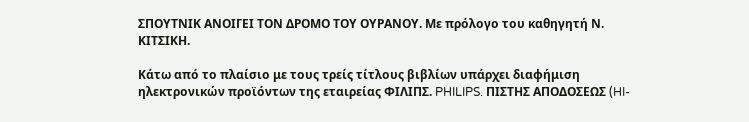ΣΠΟΥΤΝΙΚ ΑΝΟΙΓΕΙ ΤΟΝ ΔΡΟΜΟ ΤΟΥ ΟΥΡΑΝΟΥ. Με πρόλογο του καθηγητή Ν. ΚΙΤΣΙΚΗ.

Κάτω από το πλαίσιο με τους τρείς τίτλους βιβλίων υπάρχει διαφήμιση ηλεκτρονικών προϊόντων της εταιρείας ΦΙΛΙΠΣ. PHILIPS. ΠΙΣΤΗΣ ΑΠΟΔΟΣΕΩΣ (HI-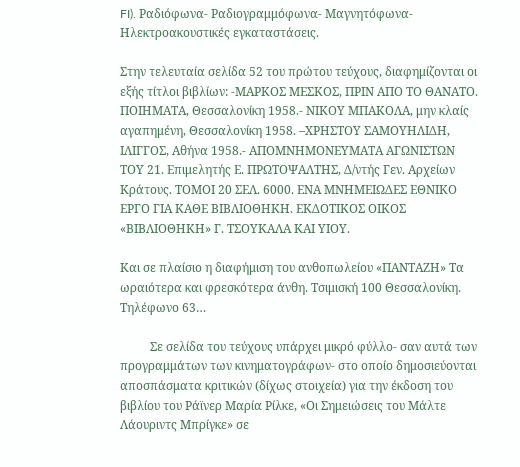FI). Ραδιόφωνα- Ραδιογραμμόφωνα- Μαγνητόφωνα- Ηλεκτροακουστικές εγκαταστάσεις.

Στην τελευταία σελίδα 52 του πρώτου τεύχους, διαφημίζονται οι εξής τίτλοι βιβλίων: -ΜΑΡΚΟΣ ΜΕΣΚΟΣ, ΠΡΙΝ ΑΠΟ ΤΟ ΘΑΝΑΤΟ. ΠΟΙΗΜΑΤΑ, Θεσσαλονίκη 1958.- ΝΙΚΟΥ ΜΠΑΚΟΛΑ, μην κλαίς αγαπημένη, Θεσσαλονίκη 1958. –ΧΡΗΣΤΟΥ ΣΑΜΟΥΗΛΙΔΗ, ΙΛΙΓΓΟΣ, Αθήνα 1958.- ΑΠΟΜΝΗΜΟΝΕΥΜΑΤΑ ΑΓΩΝΙΣΤΩΝ ΤΟΥ 21. Επιμελητής Ε. ΠΡΩΤΟΨΑΛΤΗΣ, Δ/ντής Γεν. Αρχείων Κράτους. ΤΟΜΟΙ 20 ΣΕΛ. 6000. ΕΝΑ ΜΝΗΜΕΙΩΔΕΣ ΕΘΝΙΚΟ ΕΡΓΟ ΓΙΑ ΚΑΘΕ ΒΙΒΛΙΟΘΗΚΗ. ΕΚΔΟΤΙΚΟΣ ΟΙΚΟΣ «ΒΙΒΛΙΟΘΗΚΗ» Γ. ΤΣΟΥΚΑΛΑ ΚΑΙ ΥΙΟΥ.

Και σε πλαίσιο η διαφήμιση του ανθοπωλείου «ΠΑΝΤΑΖΗ» Τα ωραιότερα και φρεσκότερα άνθη. Τσιμισκή 100 Θεσσαλονίκη. Τηλέφωνο 63…

          Σε σελίδα του τεύχους υπάρχει μικρό φύλλο- σαν αυτά των προγραμμάτων των κινηματογράφων- στο οποίο δημοσιεύονται αποσπάσματα κριτικών (δίχως στοιχεία) για την έκδοση του βιβλίου του Ράϊνερ Μαρία Ρίλκε, «Οι Σημειώσεις του Μάλτε Λάουριντς Μπρίγκε» σε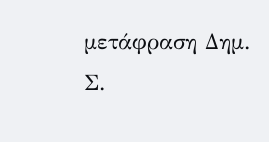μετάφραση Δημ. Σ.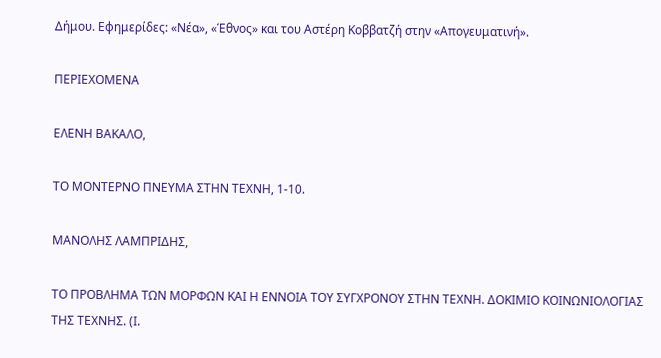Δήμου. Εφημερίδες: «Νέα», «Έθνος» και του Αστέρη Κοββατζή στην «Απογευματινή».

ΠΕΡΙΕΧΟΜΕΝΑ

ΕΛΕΝΗ ΒΑΚΑΛΟ,

ΤΟ ΜΟΝΤΕΡΝΟ ΠΝΕΥΜΑ ΣΤΗΝ ΤΕΧΝΗ, 1-10.

ΜΑΝΟΛΗΣ ΛΑΜΠΡΙΔΗΣ,

ΤΟ ΠΡΟΒΛΗΜΑ ΤΩΝ ΜΟΡΦΩΝ ΚΑΙ Η ΕΝΝΟΙΑ ΤΟΥ ΣΥΓΧΡΟΝΟΥ ΣΤΗΝ ΤΕΧΝΗ. ΔΟΚΙΜΙΟ ΚΟΙΝΩΝΙΟΛΟΓΙΑΣ ΤΗΣ ΤΕΧΝΗΣ. (Ι.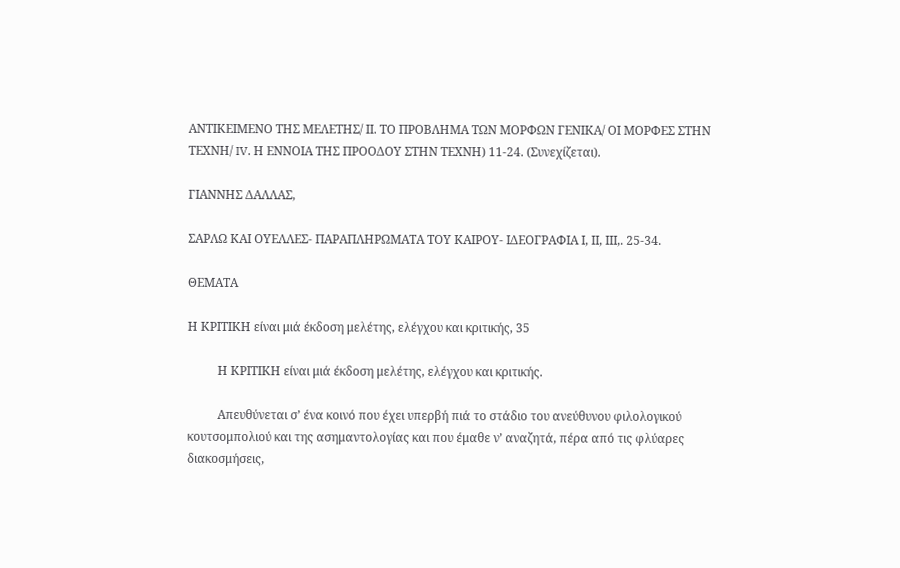ΑΝΤΙΚΕΙΜΕΝΟ ΤΗΣ ΜΕΛΕΤΗΣ/ ΙΙ. ΤΟ ΠΡΟΒΛΗΜΑ ΤΩΝ ΜΟΡΦΩΝ ΓΕΝΙΚΑ/ ΟΙ ΜΟΡΦΕΣ ΣΤΗΝ ΤΕΧΝΗ/ IV. Η ΕΝΝΟΙΑ ΤΗΣ ΠΡΟΟΔΟΥ ΣΤΗΝ ΤΕΧΝΗ) 11-24. (Συνεχίζεται).

ΓΙΑΝΝΗΣ ΔΑΛΛΑΣ,

ΣΑΡΛΩ ΚΑΙ ΟΥΕΛΛΕΣ- ΠΑΡΑΠΛΗΡΩΜΑΤΑ ΤΟΥ ΚΑΙΡΟΥ- ΙΔΕΟΓΡΑΦΙΑ Ι, ΙΙ, ΙΙΙ,. 25-34.

ΘΕΜΑΤΑ

Η ΚΡΙΤΙΚΗ είναι μιά έκδοση μελέτης, ελέγχου και κριτικής, 35

          Η ΚΡΙΤΙΚΗ είναι μιά έκδοση μελέτης, ελέγχου και κριτικής.

          Απευθύνεται σ’ ένα κοινό που έχει υπερβή πιά το στάδιο του ανεύθυνου φιλολογικού κουτσομπολιού και της ασημαντολογίας και που έμαθε ν’ αναζητά, πέρα από τις φλύαρες διακοσμήσεις,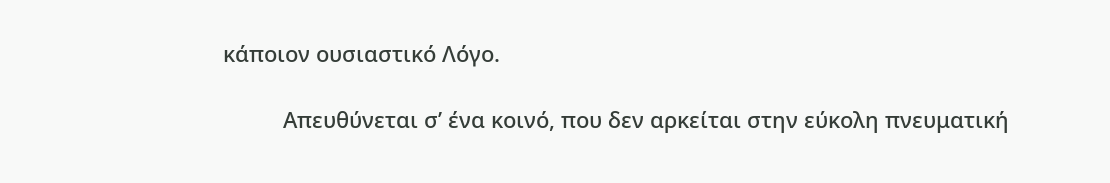κάποιον ουσιαστικό Λόγο.

          Απευθύνεται σ’ ένα κοινό, που δεν αρκείται στην εύκολη πνευματική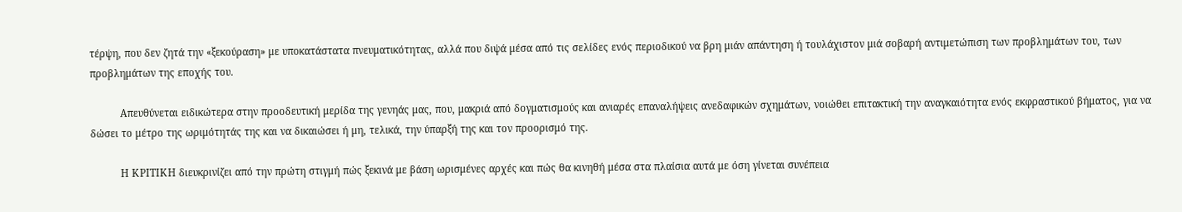τέρψη, που δεν ζητά την «ξεκούραση» με υποκατάστατα πνευματικότητας, αλλά που διψά μέσα από τις σελίδες ενός περιοδικού να βρη μιάν απάντηση ή τουλάχιστον μιά σοβαρή αντιμετώπιση των προβλημάτων του, των προβλημάτων της εποχής του.

          Απευθύνεται ειδικώτερα στην προοδευτική μερίδα της γενηάς μας, που, μακριά από δογματισμούς και ανιαρές επαναλήψεις ανεδαφικών σχημάτων, νοιώθει επιτακτική την αναγκαιότητα ενός εκφραστικού βήματος, για να δώσει το μέτρο της ωριμότητάς της και να δικαιώσει ή μη, τελικά, την ύπαρξή της και τον προορισμό της.

          Η ΚΡΙΤΙΚΗ διευκρινίζει από την πρώτη στιγμή πώς ξεκινά με βάση ωρισμένες αρχές και πώς θα κινηθή μέσα στα πλαίσια αυτά με όση γίνεται συνέπεια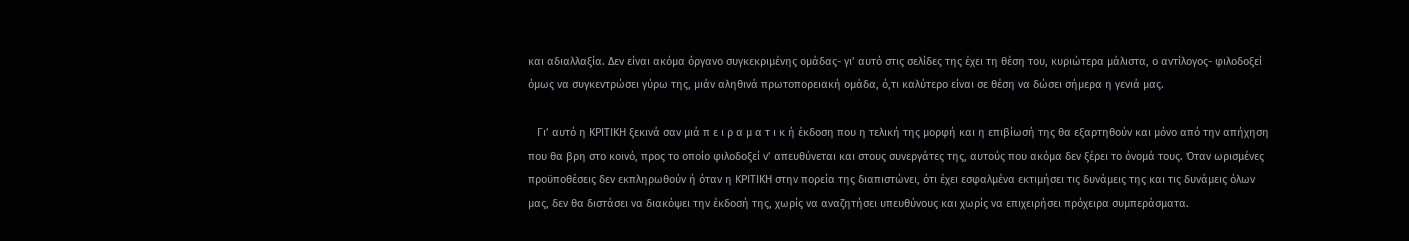και αδιαλλαξία. Δεν είναι ακόμα όργανο συγκεκριμένης ομάδας- γι’ αυτό στις σελίδες της έχει τη θέση του, κυριώτερα μάλιστα, ο αντίλογος- φιλοδοξεί όμως να συγκεντρώσει γύρω της, μιάν αληθινά πρωτοπορειακή ομάδα, ό,τι καλύτερο είναι σε θέση να δώσει σήμερα η γενιά μας.

   Γι’ αυτό η ΚΡΙΤΙΚΗ ξεκινά σαν μιά π ε ι ρ α μ α τ ι κ ή έκδοση που η τελική της μορφή και η επιβίωσή της θα εξαρτηθούν και μόνο από την απήχηση που θα βρη στο κοινό, προς το οποίο φιλοδοξεί ν’ απευθύνεται και στους συνεργάτες της, αυτούς που ακόμα δεν ξέρει το όνομά τους. Όταν ωρισμένες προϋποθέσεις δεν εκπληρωθούν ή όταν η ΚΡΙΤΙΚΗ στην πορεία της διαπιστώνει, ότι έχει εσφαλμένα εκτιμήσει τις δυνάμεις της και τις δυνάμεις όλων μας, δεν θα διστάσει να διακόψει την έκδοσή της, χωρίς να αναζητήσει υπευθύνους και χωρίς να επιχειρήσει πρόχειρα συμπεράσματα.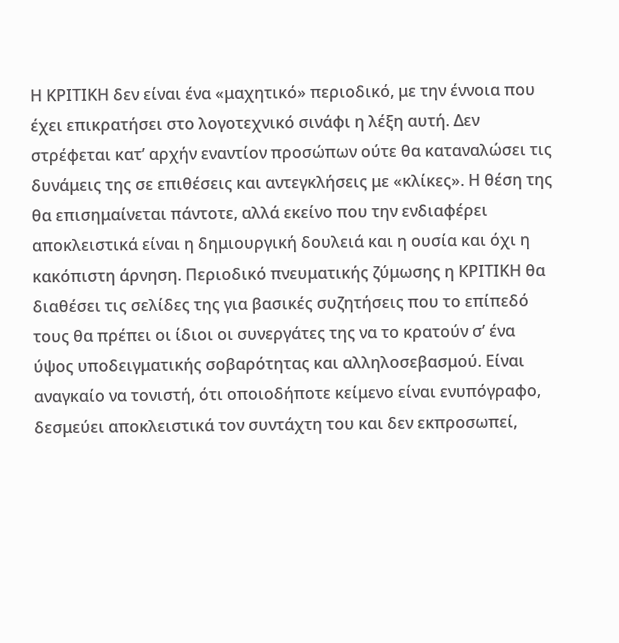Η ΚΡΙΤΙΚΗ δεν είναι ένα «μαχητικό» περιοδικό, με την έννοια που έχει επικρατήσει στο λογοτεχνικό σινάφι η λέξη αυτή. Δεν στρέφεται κατ’ αρχήν εναντίον προσώπων ούτε θα καταναλώσει τις δυνάμεις της σε επιθέσεις και αντεγκλήσεις με «κλίκες». Η θέση της θα επισημαίνεται πάντοτε, αλλά εκείνο που την ενδιαφέρει αποκλειστικά είναι η δημιουργική δουλειά και η ουσία και όχι η κακόπιστη άρνηση. Περιοδικό πνευματικής ζύμωσης η ΚΡΙΤΙΚΗ θα διαθέσει τις σελίδες της για βασικές συζητήσεις που το επίπεδό τους θα πρέπει οι ίδιοι οι συνεργάτες της να το κρατούν σ’ ένα ύψος υποδειγματικής σοβαρότητας και αλληλοσεβασμού. Είναι αναγκαίο να τονιστή, ότι οποιοδήποτε κείμενο είναι ενυπόγραφο, δεσμεύει αποκλειστικά τον συντάχτη του και δεν εκπροσωπεί,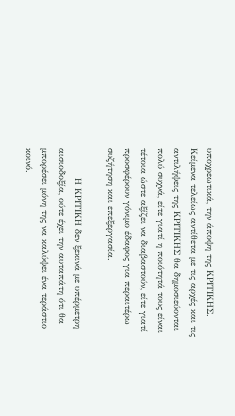υποχρεωτικά, την άποψη της ΚΡΙΤΙΚΗΣ. Κείμενα τελείως αντίθετα με τις αρχές και τις αντιλήψεις της ΚΡΙΤΙΚΗΣ θα δημοσιεύονται πολύ συχνά, είτε γιατί η ποιότητά τους είναι τέτοια ώστε αξίζει να διαβαστούν, είτε γιατί προσφέρουν γόνιμο έδαφος για περαιτέρω συζήτηση και επεξεργασία.

          Η ΚΡΙΤΙΚΗ δεν ξεκινά με υπέρμετρη αισιοδοξία, ούτε έχει την αυταπάτη ότι θα μπορέσει μόνη της να καλύψει ένα τεράστιο κοινό.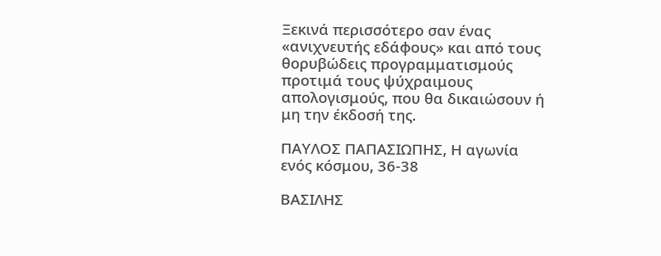Ξεκινά περισσότερο σαν ένας «ανιχνευτής εδάφους» και από τους θορυβώδεις προγραμματισμούς προτιμά τους ψύχραιμους απολογισμούς, που θα δικαιώσουν ή μη την έκδοσή της.

ΠΑΥΛΟΣ ΠΑΠΑΣΙΩΠΗΣ, Η αγωνία ενός κόσμου, 36-38

ΒΑΣΙΛΗΣ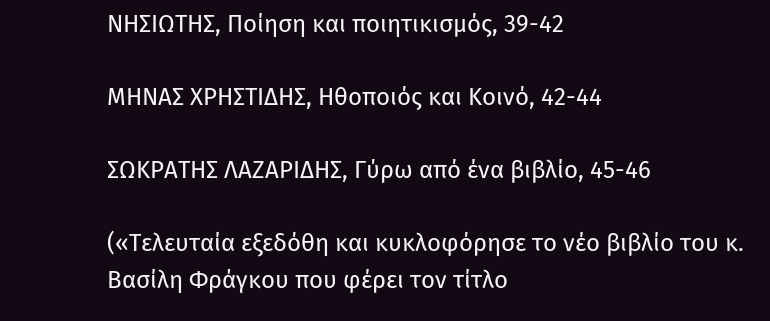ΝΗΣΙΩΤΗΣ, Ποίηση και ποιητικισμός, 39-42

ΜΗΝΑΣ ΧΡΗΣΤΙΔΗΣ, Ηθοποιός και Κοινό, 42-44

ΣΩΚΡΑΤΗΣ ΛΑΖΑΡΙΔΗΣ, Γύρω από ένα βιβλίο, 45-46

(«Τελευταία εξεδόθη και κυκλοφόρησε το νέο βιβλίο του κ. Βασίλη Φράγκου που φέρει τον τίτλο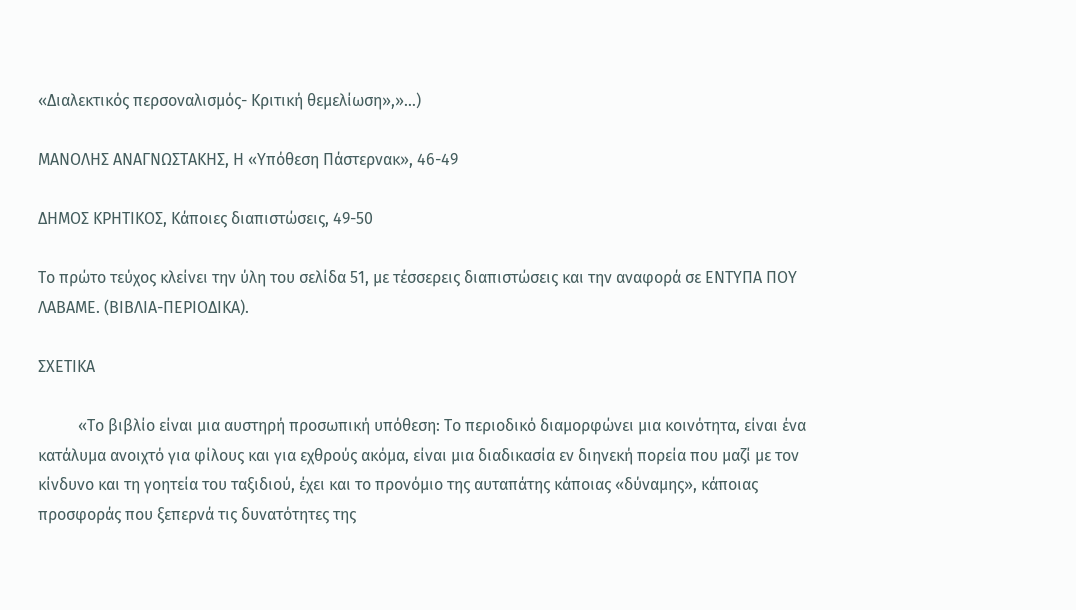«Διαλεκτικός περσοναλισμός- Κριτική θεμελίωση»,»…)

ΜΑΝΟΛΗΣ ΑΝΑΓΝΩΣΤΑΚΗΣ, Η «Υπόθεση Πάστερνακ», 46-49

ΔΗΜΟΣ ΚΡΗΤΙΚΟΣ, Κάποιες διαπιστώσεις, 49-50

Το πρώτο τεύχος κλείνει την ύλη του σελίδα 51, με τέσσερεις διαπιστώσεις και την αναφορά σε ΕΝΤΥΠΑ ΠΟΥ ΛΑΒΑΜΕ. (ΒΙΒΛΙΑ-ΠΕΡΙΟΔΙΚΑ).

ΣΧΕΤΙΚΑ

          «Το βιβλίο είναι μια αυστηρή προσωπική υπόθεση: Το περιοδικό διαμορφώνει μια κοινότητα, είναι ένα κατάλυμα ανοιχτό για φίλους και για εχθρούς ακόμα, είναι μια διαδικασία εν διηνεκή πορεία που μαζί με τον κίνδυνο και τη γοητεία του ταξιδιού, έχει και το προνόμιο της αυταπάτης κάποιας «δύναμης», κάποιας προσφοράς που ξεπερνά τις δυνατότητες της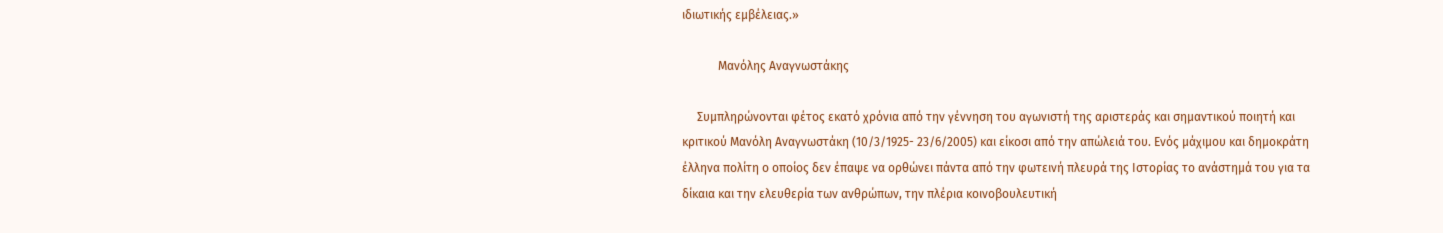ιδιωτικής εμβέλειας.»

            Μανόλης Αναγνωστάκης

     Συμπληρώνονται φέτος εκατό χρόνια από την γέννηση του αγωνιστή της αριστεράς και σημαντικού ποιητή και κριτικού Μανόλη Αναγνωστάκη (10/3/1925- 23/6/2005) και είκοσι από την απώλειά του. Ενός μάχιμου και δημοκράτη έλληνα πολίτη ο οποίος δεν έπαψε να ορθώνει πάντα από την φωτεινή πλευρά της Ιστορίας το ανάστημά του για τα δίκαια και την ελευθερία των ανθρώπων, την πλέρια κοινοβουλευτική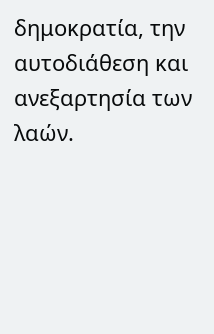δημοκρατία, την αυτοδιάθεση και ανεξαρτησία των λαών.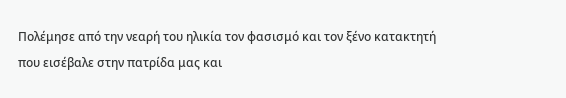Πολέμησε από την νεαρή του ηλικία τον φασισμό και τον ξένο κατακτητή που εισέβαλε στην πατρίδα μας και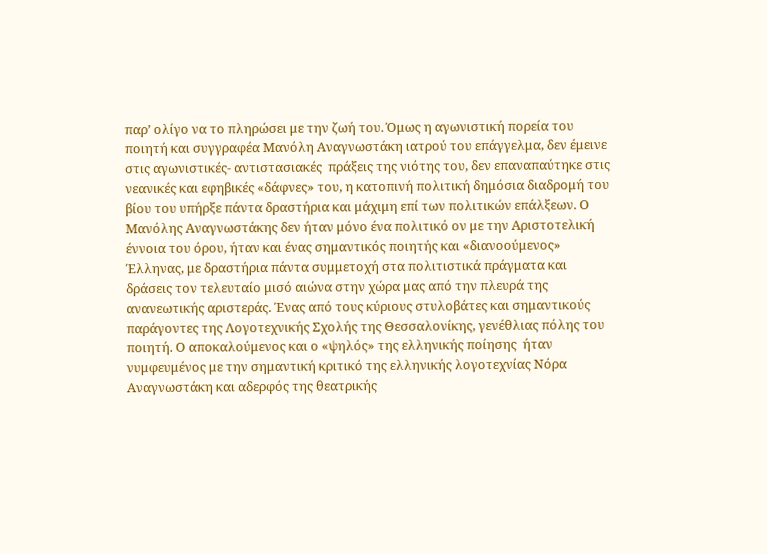παρ’ ολίγο να το πληρώσει με την ζωή του. Όμως η αγωνιστική πορεία του ποιητή και συγγραφέα Μανόλη Αναγνωστάκη ιατρού του επάγγελμα, δεν έμεινε στις αγωνιστικές- αντιστασιακές  πράξεις της νιότης του, δεν επαναπαύτηκε στις νεανικές και εφηβικές «δάφνες» του, η κατοπινή πολιτική δημόσια διαδρομή του βίου του υπήρξε πάντα δραστήρια και μάχιμη επί των πολιτικών επάλξεων. Ο Μανόλης Αναγνωστάκης δεν ήταν μόνο ένα πολιτικό ον με την Αριστοτελική έννοια του όρου, ήταν και ένας σημαντικός ποιητής και «διανοούμενος» Έλληνας, με δραστήρια πάντα συμμετοχή στα πολιτιστικά πράγματα και δράσεις τον τελευταίο μισό αιώνα στην χώρα μας από την πλευρά της ανανεωτικής αριστεράς. Ένας από τους κύριους στυλοβάτες και σημαντικούς παράγοντες της Λογοτεχνικής Σχολής της Θεσσαλονίκης, γενέθλιας πόλης του ποιητή. Ο αποκαλούμενος και ο «ψηλός» της ελληνικής ποίησης  ήταν νυμφευμένος με την σημαντική κριτικό της ελληνικής λογοτεχνίας Νόρα Αναγνωστάκη και αδερφός της θεατρικής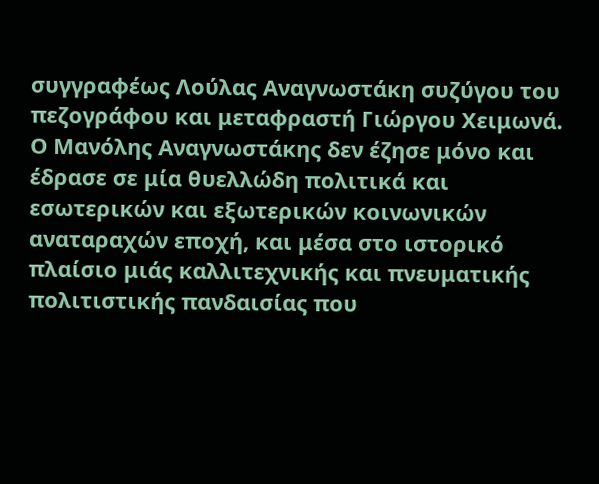συγγραφέως Λούλας Αναγνωστάκη συζύγου του πεζογράφου και μεταφραστή Γιώργου Χειμωνά. Ο Μανόλης Αναγνωστάκης δεν έζησε μόνο και έδρασε σε μία θυελλώδη πολιτικά και εσωτερικών και εξωτερικών κοινωνικών αναταραχών εποχή, και μέσα στο ιστορικό πλαίσιο μιάς καλλιτεχνικής και πνευματικής πολιτιστικής πανδαισίας που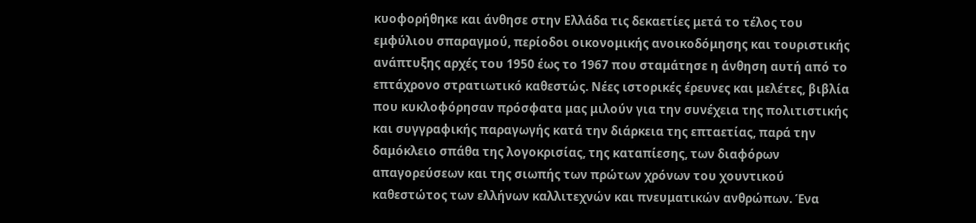κυοφορήθηκε και άνθησε στην Ελλάδα τις δεκαετίες μετά το τέλος του εμφύλιου σπαραγμού, περίοδοι οικονομικής ανοικοδόμησης και τουριστικής ανάπτυξης αρχές του 1950 έως το 1967 που σταμάτησε η άνθηση αυτή από το επτάχρονο στρατιωτικό καθεστώς. Νέες ιστορικές έρευνες και μελέτες, βιβλία που κυκλοφόρησαν πρόσφατα μας μιλούν για την συνέχεια της πολιτιστικής και συγγραφικής παραγωγής κατά την διάρκεια της επταετίας, παρά την δαμόκλειο σπάθα της λογοκρισίας, της καταπίεσης, των διαφόρων απαγορεύσεων και της σιωπής των πρώτων χρόνων του χουντικού καθεστώτος των ελλήνων καλλιτεχνών και πνευματικών ανθρώπων. Ένα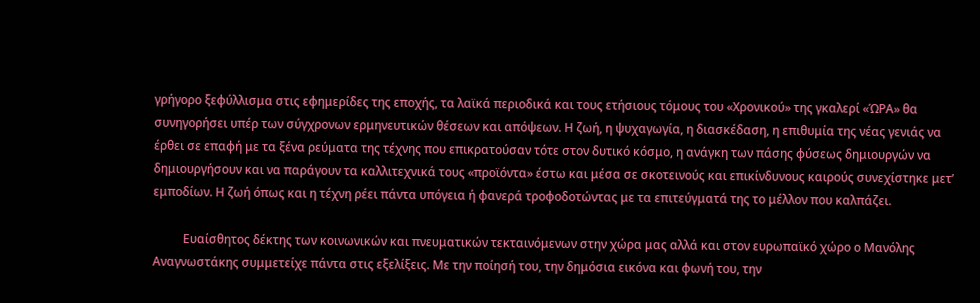γρήγορο ξεφύλλισμα στις εφημερίδες της εποχής, τα λαϊκά περιοδικά και τους ετήσιους τόμους του «Χρονικού» της γκαλερί «ΏΡΑ» θα συνηγορήσει υπέρ των σύγχρονων ερμηνευτικών θέσεων και απόψεων. Η ζωή, η ψυχαγωγία, η διασκέδαση, η επιθυμία της νέας γενιάς να έρθει σε επαφή με τα ξένα ρεύματα της τέχνης που επικρατούσαν τότε στον δυτικό κόσμο, η ανάγκη των πάσης φύσεως δημιουργών να δημιουργήσουν και να παράγουν τα καλλιτεχνικά τους «προϊόντα» έστω και μέσα σε σκοτεινούς και επικίνδυνους καιρούς συνεχίστηκε μετ’ εμποδίων. Η ζωή όπως και η τέχνη ρέει πάντα υπόγεια ή φανερά τροφοδοτώντας με τα επιτεύγματά της το μέλλον που καλπάζει.

          Ευαίσθητος δέκτης των κοινωνικών και πνευματικών τεκταινόμενων στην χώρα μας αλλά και στον ευρωπαϊκό χώρο ο Μανόλης Αναγνωστάκης συμμετείχε πάντα στις εξελίξεις. Με την ποίησή του, την δημόσια εικόνα και φωνή του, την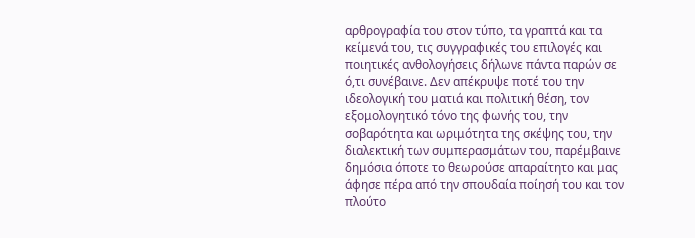αρθρογραφία του στον τύπο, τα γραπτά και τα κείμενά του, τις συγγραφικές του επιλογές και ποιητικές ανθολογήσεις δήλωνε πάντα παρών σε ό,τι συνέβαινε. Δεν απέκρυψε ποτέ του την ιδεολογική του ματιά και πολιτική θέση, τον εξομολογητικό τόνο της φωνής του, την σοβαρότητα και ωριμότητα της σκέψης του, την διαλεκτική των συμπερασμάτων του, παρέμβαινε δημόσια όποτε το θεωρούσε απαραίτητο και μας άφησε πέρα από την σπουδαία ποίησή του και τον πλούτο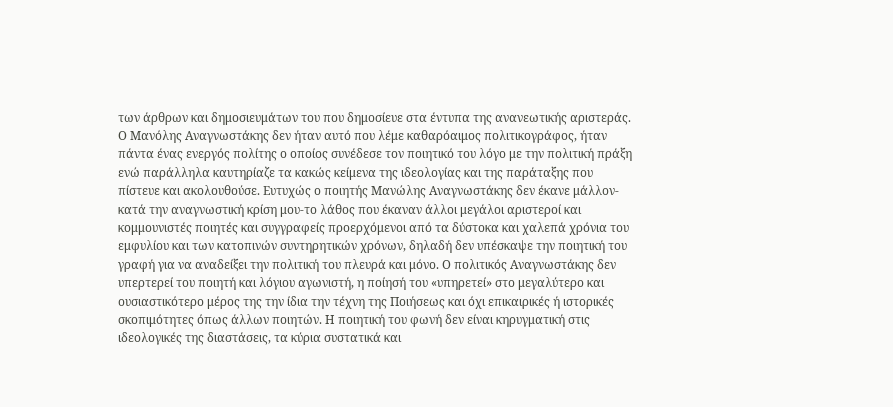των άρθρων και δημοσιευμάτων του που δημοσίευε στα έντυπα της ανανεωτικής αριστεράς. Ο Μανόλης Αναγνωστάκης δεν ήταν αυτό που λέμε καθαρόαιμος πολιτικογράφος, ήταν πάντα ένας ενεργός πολίτης ο οποίος συνέδεσε τον ποιητικό του λόγο με την πολιτική πράξη ενώ παράλληλα καυτηρίαζε τα κακώς κείμενα της ιδεολογίας και της παράταξης που πίστευε και ακολουθούσε. Ευτυχώς ο ποιητής Μανώλης Αναγνωστάκης δεν έκανε μάλλον-κατά την αναγνωστική κρίση μου-το λάθος που έκαναν άλλοι μεγάλοι αριστεροί και κομμουνιστές ποιητές και συγγραφείς προερχόμενοι από τα δύστοκα και χαλεπά χρόνια του εμφυλίου και των κατοπινών συντηρητικών χρόνων, δηλαδή δεν υπέσκαψε την ποιητική του γραφή για να αναδείξει την πολιτική του πλευρά και μόνο. Ο πολιτικός Αναγνωστάκης δεν υπερτερεί του ποιητή και λόγιου αγωνιστή, η ποίησή του «υπηρετεί» στο μεγαλύτερο και ουσιαστικότερο μέρος της την ίδια την τέχνη της Ποιήσεως και όχι επικαιρικές ή ιστορικές σκοπιμότητες όπως άλλων ποιητών. Η ποιητική του φωνή δεν είναι κηρυγματική στις ιδεολογικές της διαστάσεις, τα κύρια συστατικά και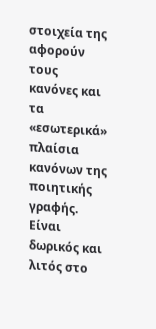στοιχεία της αφορούν τους κανόνες και τα «εσωτερικά» πλαίσια κανόνων της ποιητικής γραφής. Είναι δωρικός και λιτός στο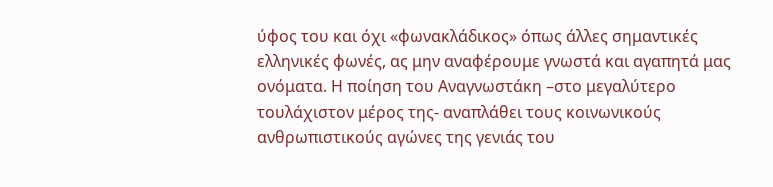ύφος του και όχι «φωνακλάδικος» όπως άλλες σημαντικές ελληνικές φωνές, ας μην αναφέρουμε γνωστά και αγαπητά μας ονόματα. Η ποίηση του Αναγνωστάκη –στο μεγαλύτερο τουλάχιστον μέρος της- αναπλάθει τους κοινωνικούς ανθρωπιστικούς αγώνες της γενιάς του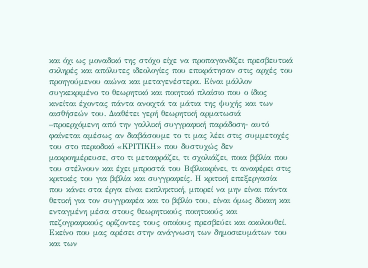και όχι ως μοναδικό της στόχο είχε να προπαγανδίζει πρεσβευτικά σκληρές και απόλυτες ιδεολογίες που επικράτησαν στις αρχές του προηγούμενου αιώνα και μεταγενέστερα. Είναι μάλλον συγκεκριμένο το θεωρητικό και ποιητικό πλαίσιο που ο ίδιος κινείται έχοντας πάντα ανοιχτά τα μάτια της ψυχής και των αισθήσεών του. Διαθέτει γερή θεωρητική αρματωσιά –προερχόμενη από την γαλλική συγγραφική παράδοση- αυτό φαίνεται αμέσως αν διαβάσουμε το τι μας λέει στις συμμετοχές του στο περιοδικό «ΚΡΙΤΙΚΗ» που δυστυχώς δεν μακροημέρευσε, στο τι μεταφράζει, τι σχολιάζει, ποια βιβλία που του στέλνουν και έχει μπροστά του Βιβλιοκρίνει, τι αναφέρει στις κριτικές του για βιβλία και συγγραφείς. Η κριτική επεξεργασία που κάνει στα έργα είναι εκπληκτική, μπορεί να μην είναι πάντα θετική για τον συγγραφέα και το βιβλίο του, είναι όμως δίκαιη και ενταγμένη μέσα στους θεωρητικούς ποιητικούς και πεζογραφικούς ορίζοντες τους οποίους πρεσβεύει και ακολουθεί. Εκείνο που μας αρέσει στην ανάγνωση των δημοσιευμάτων του και των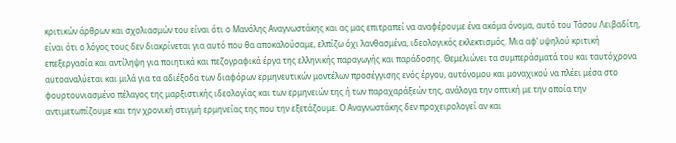κριτικών άρθρων και σχολιασμών του είναι ότι ο Μανόλης Αναγνωστάκης και ας μας επιτραπεί να αναφέρουμε ένα ακόμα όνομα, αυτό του Τάσου Λειβαδίτη, είναι ότι ο λόγος τους δεν διακρίνεται για αυτό που θα αποκαλούσαμε, ελπίζω όχι λανθασμένα, ιδεολογικός εκλεκτισμός. Μια αφ’ υψηλού κριτική επεξεργασία και αντίληψη για ποιητικά και πεζογραφικά έργα της ελληνικής παραγωγής και παράδοσης. Θεμελιώνει τα συμπεράσματά του και ταυτόχρονα αυτοαναλύεται και μιλά για τα αδιέξοδα των διαφόρων ερμηνευτικών μοντέλων προσέγγισης ενός έργου, αυτόνομου και μοναχικού να πλέει μέσα στο φουρτουνιασμένο πέλαγος της μαρξιστικής ιδεολογίας και των ερμηνειών της ή των παραχαράξεών της, ανάλογα την οπτική με την οποία την αντιμετωπίζουμε και την χρονική στιγμή ερμηνείας της που την εξετάζουμε. Ο Αναγνωστάκης δεν προχειρολογεί αν και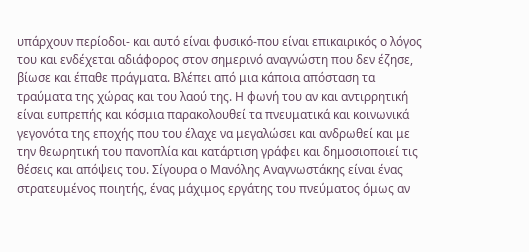υπάρχουν περίοδοι- και αυτό είναι φυσικό-που είναι επικαιρικός ο λόγος του και ενδέχεται αδιάφορος στον σημερινό αναγνώστη που δεν έζησε, βίωσε και έπαθε πράγματα. Βλέπει από μια κάποια απόσταση τα τραύματα της χώρας και του λαού της. Η φωνή του αν και αντιρρητική είναι ευπρεπής και κόσμια παρακολουθεί τα πνευματικά και κοινωνικά γεγονότα της εποχής που του έλαχε να μεγαλώσει και ανδρωθεί και με την θεωρητική του πανοπλία και κατάρτιση γράφει και δημοσιοποιεί τις θέσεις και απόψεις του. Σίγουρα ο Μανόλης Αναγνωστάκης είναι ένας στρατευμένος ποιητής, ένας μάχιμος εργάτης του πνεύματος όμως αν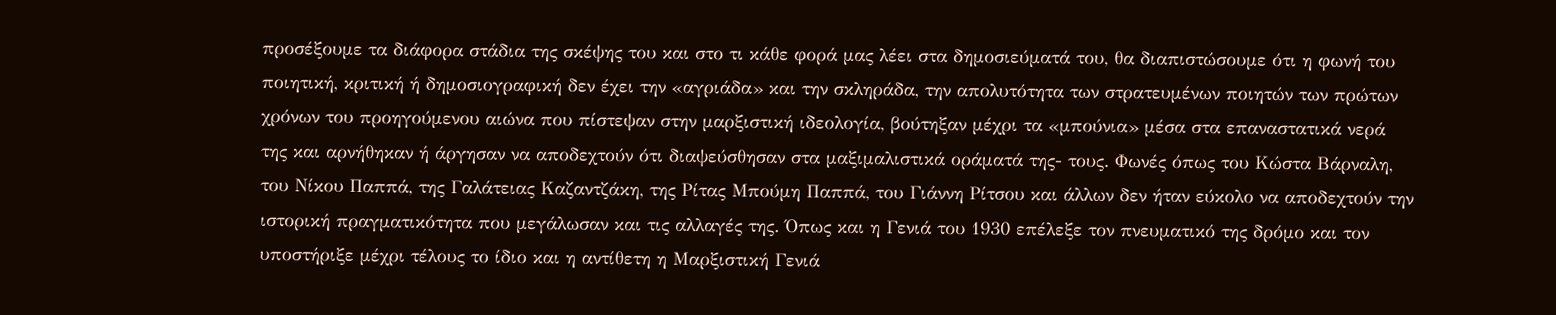προσέξουμε τα διάφορα στάδια της σκέψης του και στο τι κάθε φορά μας λέει στα δημοσιεύματά του, θα διαπιστώσουμε ότι η φωνή του ποιητική, κριτική ή δημοσιογραφική δεν έχει την «αγριάδα» και την σκληράδα, την απολυτότητα των στρατευμένων ποιητών των πρώτων χρόνων του προηγούμενου αιώνα που πίστεψαν στην μαρξιστική ιδεολογία, βούτηξαν μέχρι τα «μπούνια» μέσα στα επαναστατικά νερά της και αρνήθηκαν ή άργησαν να αποδεχτούν ότι διαψεύσθησαν στα μαξιμαλιστικά οράματά της- τους. Φωνές όπως του Κώστα Βάρναλη, του Νίκου Παππά, της Γαλάτειας Καζαντζάκη, της Ρίτας Μπούμη Παππά, του Γιάννη Ρίτσου και άλλων δεν ήταν εύκολο να αποδεχτούν την ιστορική πραγματικότητα που μεγάλωσαν και τις αλλαγές της. Όπως και η Γενιά του 1930 επέλεξε τον πνευματικό της δρόμο και τον υποστήριξε μέχρι τέλους το ίδιο και η αντίθετη η Μαρξιστική Γενιά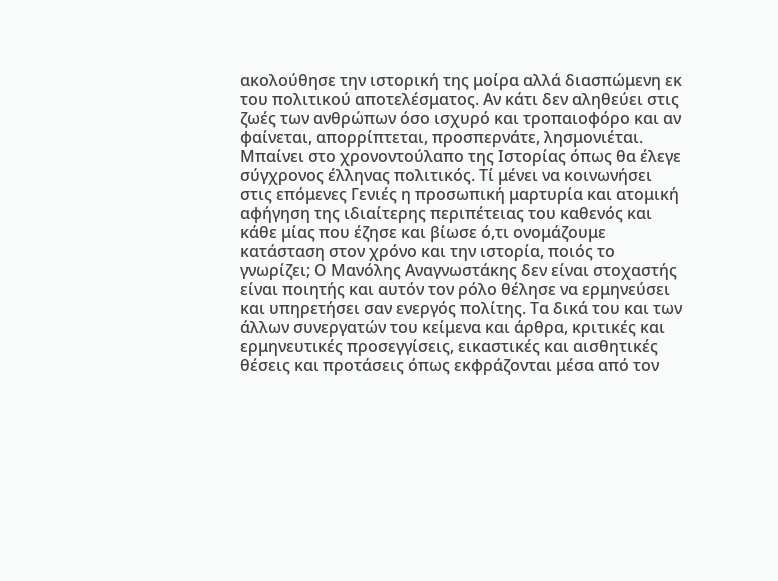ακολούθησε την ιστορική της μοίρα αλλά διασπώμενη εκ του πολιτικού αποτελέσματος. Αν κάτι δεν αληθεύει στις ζωές των ανθρώπων όσο ισχυρό και τροπαιοφόρο και αν φαίνεται, απορρίπτεται, προσπερνάτε, λησμονιέται. Μπαίνει στο χρονοντούλαπο της Ιστορίας όπως θα έλεγε σύγχρονος έλληνας πολιτικός. Τί μένει να κοινωνήσει στις επόμενες Γενιές η προσωπική μαρτυρία και ατομική αφήγηση της ιδιαίτερης περιπέτειας του καθενός και κάθε μίας που έζησε και βίωσε ό,τι ονομάζουμε κατάσταση στον χρόνο και την ιστορία, ποιός το γνωρίζει; Ο Μανόλης Αναγνωστάκης δεν είναι στοχαστής είναι ποιητής και αυτόν τον ρόλο θέλησε να ερμηνεύσει και υπηρετήσει σαν ενεργός πολίτης. Τα δικά του και των άλλων συνεργατών του κείμενα και άρθρα, κριτικές και ερμηνευτικές προσεγγίσεις, εικαστικές και αισθητικές θέσεις και προτάσεις όπως εκφράζονται μέσα από τον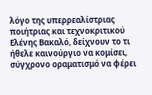λόγο της υπερρεαλίστριας ποιήτριας και τεχνοκριτικού Ελένης Βακαλό, δείχνουν το τι ήθελε καινούργιο να κομίσει, σύγχρονο οραματισμό να φέρει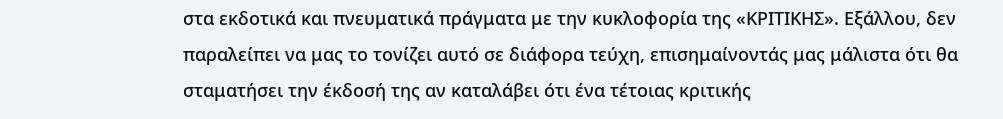στα εκδοτικά και πνευματικά πράγματα με την κυκλοφορία της «ΚΡΙΤΙΚΗΣ». Εξάλλου, δεν παραλείπει να μας το τονίζει αυτό σε διάφορα τεύχη, επισημαίνοντάς μας μάλιστα ότι θα σταματήσει την έκδοσή της αν καταλάβει ότι ένα τέτοιας κριτικής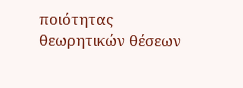ποιότητας θεωρητικών θέσεων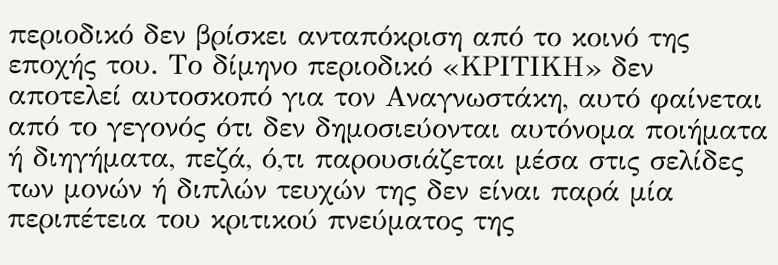περιοδικό δεν βρίσκει ανταπόκριση από το κοινό της εποχής του. Το δίμηνο περιοδικό «ΚΡΙΤΙΚΗ» δεν αποτελεί αυτοσκοπό για τον Αναγνωστάκη, αυτό φαίνεται από το γεγονός ότι δεν δημοσιεύονται αυτόνομα ποιήματα ή διηγήματα, πεζά, ό,τι παρουσιάζεται μέσα στις σελίδες των μονών ή διπλών τευχών της δεν είναι παρά μία περιπέτεια του κριτικού πνεύματος της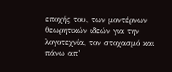εποχής του, των μοντέρνων θεωρητικών ιδεών για την λογοτεχνία, τον στοχασμό και πάνω απ’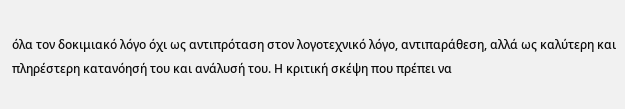όλα τον δοκιμιακό λόγο όχι ως αντιπρόταση στον λογοτεχνικό λόγο, αντιπαράθεση, αλλά ως καλύτερη και πληρέστερη κατανόησή του και ανάλυσή του. Η κριτική σκέψη που πρέπει να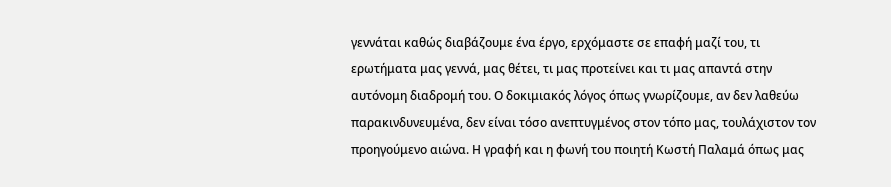γεννάται καθώς διαβάζουμε ένα έργο, ερχόμαστε σε επαφή μαζί του, τι ερωτήματα μας γεννά, μας θέτει, τι μας προτείνει και τι μας απαντά στην αυτόνομη διαδρομή του. Ο δοκιμιακός λόγος όπως γνωρίζουμε, αν δεν λαθεύω παρακινδυνευμένα, δεν είναι τόσο ανεπτυγμένος στον τόπο μας, τουλάχιστον τον προηγούμενο αιώνα. Η γραφή και η φωνή του ποιητή Κωστή Παλαμά όπως μας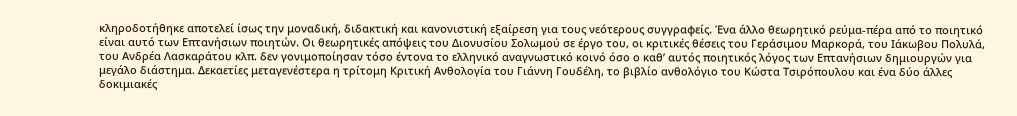κληροδοτήθηκε αποτελεί ίσως την μοναδική, διδακτική και κανονιστική εξαίρεση για τους νεότερους συγγραφείς. Ένα άλλο θεωρητικό ρεύμα-πέρα από το ποιητικό είναι αυτό των Επτανήσιων ποιητών. Οι θεωρητικές απόψεις του Διονυσίου Σολωμού σε έργο του, οι κριτικές θέσεις του Γεράσιμου Μαρκορά, του Ιάκωβου Πολυλά, του Ανδρέα Λασκαράτου κλπ. δεν γονιμοποίησαν τόσο έντονα το ελληνικό αναγνωστικό κοινό όσο ο καθ’ αυτός ποιητικός λόγος των Επτανήσιων δημιουργών για μεγάλο διάστημα. Δεκαετίες μεταγενέστερα η τρίτομη Κριτική Ανθολογία του Γιάννη Γουδέλη, το βιβλίο ανθολόγιο του Κώστα Τσιρόπουλου και ένα δύο άλλες δοκιμιακές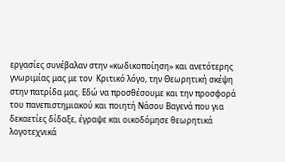εργασίες συνέβαλαν στην «κωδικοποίηση» και ανετότερης γνωριμίας μας με τον  Κριτικό λόγο, την Θεωρητική σκέψη στην πατρίδα μας. Εδώ να προσθέσουμε και την προσφορά του πανεπιστημιακού και ποιητή Νάσου Βαγενά που για δεκαετίες δίδαξε, έγραψε και οικοδόμησε θεωρητικά λογοτεχνικά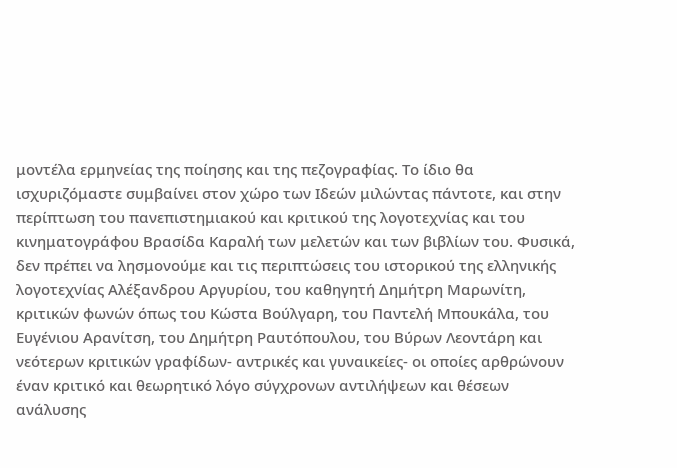μοντέλα ερμηνείας της ποίησης και της πεζογραφίας. Το ίδιο θα ισχυριζόμαστε συμβαίνει στον χώρο των Ιδεών μιλώντας πάντοτε, και στην περίπτωση του πανεπιστημιακού και κριτικού της λογοτεχνίας και του κινηματογράφου Βρασίδα Καραλή των μελετών και των βιβλίων του. Φυσικά, δεν πρέπει να λησμονούμε και τις περιπτώσεις του ιστορικού της ελληνικής λογοτεχνίας Αλέξανδρου Αργυρίου, του καθηγητή Δημήτρη Μαρωνίτη, κριτικών φωνών όπως του Κώστα Βούλγαρη, του Παντελή Μπουκάλα, του Ευγένιου Αρανίτση, του Δημήτρη Ραυτόπουλου, του Βύρων Λεοντάρη και νεότερων κριτικών γραφίδων- αντρικές και γυναικείες- οι οποίες αρθρώνουν έναν κριτικό και θεωρητικό λόγο σύγχρονων αντιλήψεων και θέσεων ανάλυσης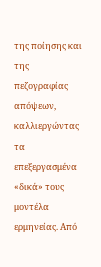της ποίησης και της πεζογραφίας απόψεων, καλλιεργώντας τα επεξεργασμένα «δικά» τους μοντέλα ερμηνείας. Από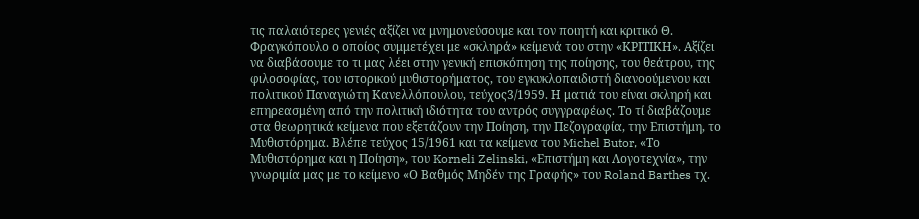τις παλαιότερες γενιές αξίζει να μνημονεύσουμε και τον ποιητή και κριτικό Θ. Φραγκόπουλο ο οποίος συμμετέχει με «σκληρά» κείμενά του στην «ΚΡΙΤΙΚΗ». Αξίζει να διαβάσουμε το τι μας λέει στην γενική επισκόπηση της ποίησης, του θεάτρου, της φιλοσοφίας, του ιστορικού μυθιστορήματος, του εγκυκλοπαιδιστή διανοούμενου και πολιτικού Παναγιώτη Κανελλόπουλου, τεύχος3/1959. Η ματιά του είναι σκληρή και επηρεασμένη από την πολιτική ιδιότητα του αντρός συγγραφέως. Το τί διαβάζουμε στα θεωρητικά κείμενα που εξετάζουν την Ποίηση, την Πεζογραφία, την Επιστήμη, το Μυθιστόρημα. Βλέπε τεύχος 15/1961 και τα κείμενα του Michel Butor, «Το Μυθιστόρημα και η Ποίηση», του Korneli Zelinski, «Επιστήμη και Λογοτεχνία», την γνωριμία μας με το κείμενο «Ο Βαθμός Μηδέν της Γραφής» του Roland Barthes τχ.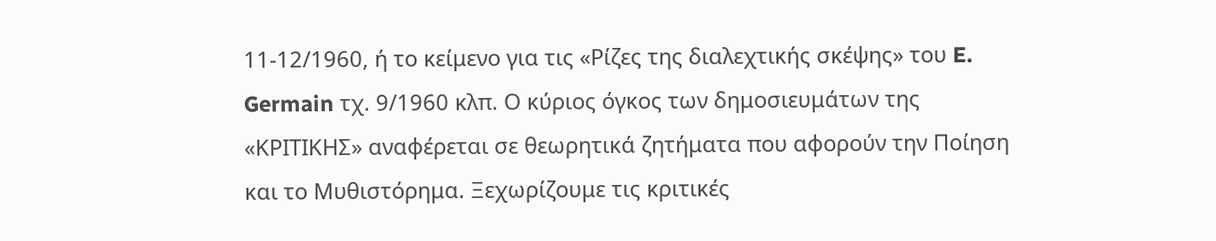11-12/1960, ή το κείμενο για τις «Ρίζες της διαλεχτικής σκέψης» του E. Germain τχ. 9/1960 κλπ. Ο κύριος όγκος των δημοσιευμάτων της «ΚΡΙΤΙΚΗΣ» αναφέρεται σε θεωρητικά ζητήματα που αφορούν την Ποίηση και το Μυθιστόρημα. Ξεχωρίζουμε τις κριτικές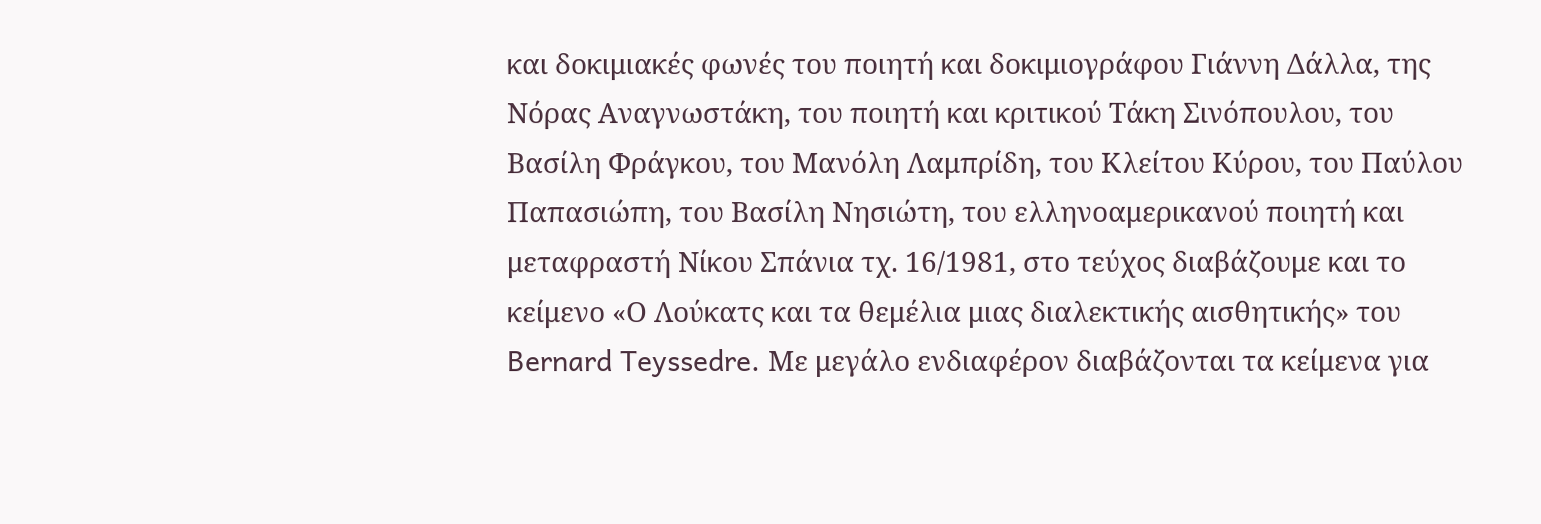και δοκιμιακές φωνές του ποιητή και δοκιμιογράφου Γιάννη Δάλλα, της Νόρας Αναγνωστάκη, του ποιητή και κριτικού Τάκη Σινόπουλου, του Βασίλη Φράγκου, του Μανόλη Λαμπρίδη, του Κλείτου Κύρου, του Παύλου Παπασιώπη, του Βασίλη Νησιώτη, του ελληνοαμερικανού ποιητή και μεταφραστή Νίκου Σπάνια τχ. 16/1981, στο τεύχος διαβάζουμε και το κείμενο «Ο Λούκατς και τα θεμέλια μιας διαλεκτικής αισθητικής» του Bernard Teyssedre. Με μεγάλο ενδιαφέρον διαβάζονται τα κείμενα για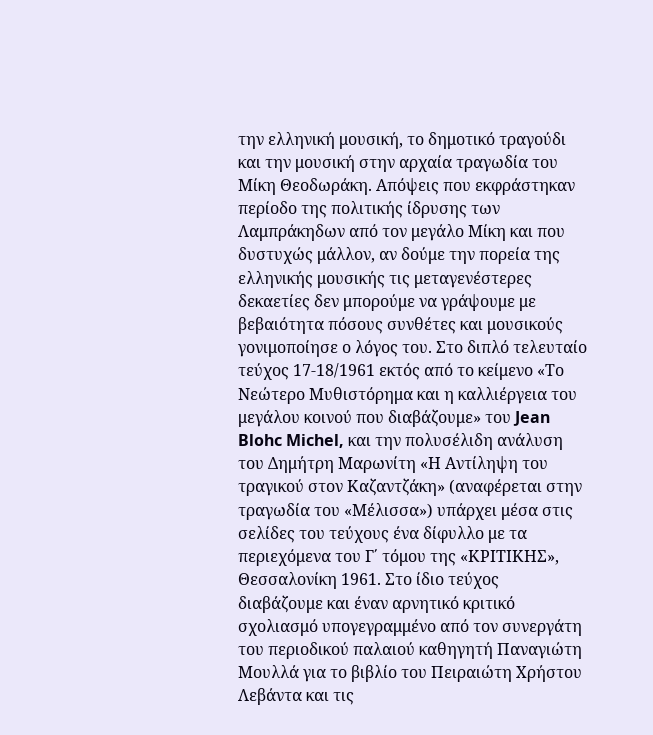την ελληνική μουσική, το δημοτικό τραγούδι και την μουσική στην αρχαία τραγωδία του Μίκη Θεοδωράκη. Απόψεις που εκφράστηκαν περίοδο της πολιτικής ίδρυσης των Λαμπράκηδων από τον μεγάλο Μίκη και που δυστυχώς μάλλον, αν δούμε την πορεία της ελληνικής μουσικής τις μεταγενέστερες δεκαετίες δεν μπορούμε να γράψουμε με βεβαιότητα πόσους συνθέτες και μουσικούς γονιμοποίησε ο λόγος του. Στο διπλό τελευταίο τεύχος 17-18/1961 εκτός από το κείμενο «Το Νεώτερο Μυθιστόρημα και η καλλιέργεια του μεγάλου κοινού που διαβάζουμε» του Jean Blohc Michel, και την πολυσέλιδη ανάλυση  του Δημήτρη Μαρωνίτη «Η Αντίληψη του τραγικού στον Καζαντζάκη» (αναφέρεται στην τραγωδία του «Μέλισσα») υπάρχει μέσα στις σελίδες του τεύχους ένα δίφυλλο με τα περιεχόμενα του Γ΄ τόμου της «ΚΡΙΤΙΚΗΣ», Θεσσαλονίκη 1961. Στο ίδιο τεύχος διαβάζουμε και έναν αρνητικό κριτικό σχολιασμό υπογεγραμμένο από τον συνεργάτη του περιοδικού παλαιού καθηγητή Παναγιώτη Μουλλά για το βιβλίο του Πειραιώτη Χρήστου Λεβάντα και τις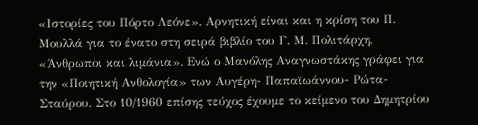«Ιστορίες του Πόρτο Λεόνε». Αρνητική είναι και η κρίση του Π. Μουλλά για το ένατο στη σειρά βιβλίο του Γ. Μ. Πολιτάρχη, «Άνθρωποι και λιμάνια». Ενώ ο Μανόλης Αναγνωστάκης γράφει για την «Ποιητική Ανθολογία» των Αυγέρη- Παπαϊωάννου- Ρώτα- Σταύρου. Στο 10/1960 επίσης τεύχος έχουμε το κείμενο του Δημητρίου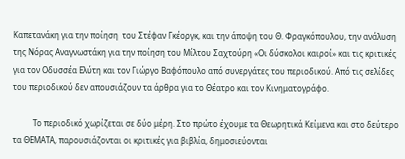Καπετανάκη για την ποίηση  του Στέφαν Γκέοργκ, και την άποψη του Θ. Φραγκόπουλου, την ανάλυση της Νόρας Αναγνωστάκη για την ποίηση του Μίλτου Σαχτούρη «Οι δύσκολοι καιροί» και τις κριτικές για τον Οδυσσέα Ελύτη και τον Γιώργο Βαφόπουλο από συνεργάτες του περιοδικού. Από τις σελίδες του περιοδικού δεν απουσιάζουν τα άρθρα για το Θέατρο και τον Κινηματογράφο.

          Το περιοδικό χωρίζεται σε δύο μέρη. Στο πρώτο έχουμε τα Θεωρητικά Κείμενα και στο δεύτερο τα ΘΕΜΑΤΑ, παρουσιάζονται οι κριτικές για βιβλία, δημοσιεύονται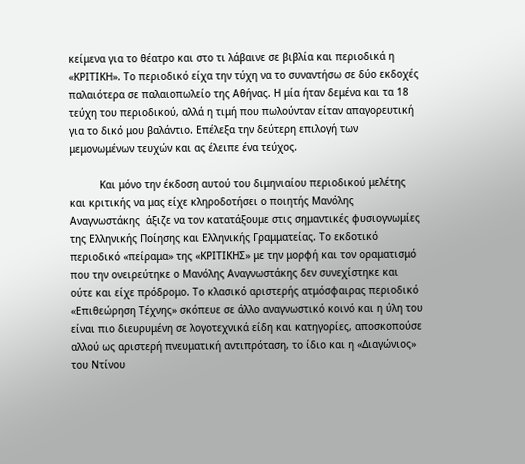κείμενα για το θέατρο και στο τι λάβαινε σε βιβλία και περιοδικά η «ΚΡΙΤΙΚΗ». Το περιοδικό είχα την τύχη να το συναντήσω σε δύο εκδοχές παλαιότερα σε παλαιοπωλείο της Αθήνας. Η μία ήταν δεμένα και τα 18 τεύχη του περιοδικού, αλλά η τιμή που πωλούνταν είταν απαγορευτική για το δικό μου βαλάντιο. Επέλεξα την δεύτερη επιλογή των μεμονωμένων τευχών και ας έλειπε ένα τεύχος.

          Και μόνο την έκδοση αυτού του διμηνιαίου περιοδικού μελέτης και κριτικής να μας είχε κληροδοτήσει ο ποιητής Μανόλης Αναγνωστάκης  άξιζε να τον κατατάξουμε στις σημαντικές φυσιογνωμίες της Ελληνικής Ποίησης και Ελληνικής Γραμματείας. Το εκδοτικό περιοδικό «πείραμα» της «ΚΡΙΤΙΚΗΣ» με την μορφή και τον οραματισμό που την ονειρεύτηκε ο Μανόλης Αναγνωστάκης δεν συνεχίστηκε και ούτε και είχε πρόδρομο. Το κλασικό αριστερής ατμόσφαιρας περιοδικό «Επιθεώρηση Τέχνης» σκόπευε σε άλλο αναγνωστικό κοινό και η ύλη του είναι πιο διευρυμένη σε λογοτεχνικά είδη και κατηγορίες, αποσκοπούσε αλλού ως αριστερή πνευματική αντιπρόταση, το ίδιο και η «Διαγώνιος» του Ντίνου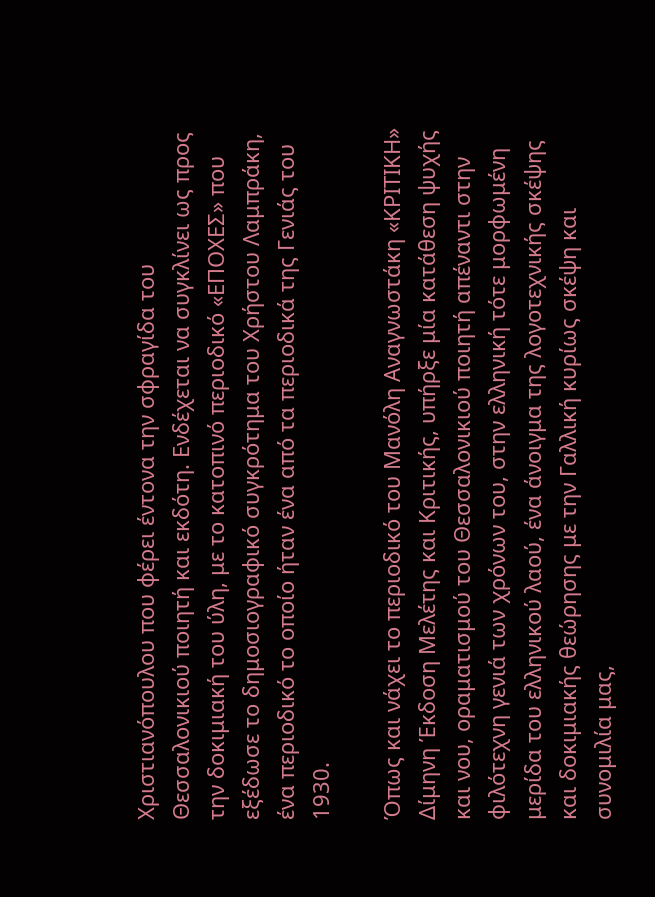Χριστιανόπουλου που φέρει έντονα την σφραγίδα του Θεσσαλονικιού ποιητή και εκδότη. Ενδέχεται να συγκλίνει ως προς την δοκιμιακή του ύλη, με το κατοπινό περιοδικό «ΕΠΟΧΕΣ» που εξέδωσε το δημοσιογραφικό συγκρότημα του Χρήστου Λαμπράκη, ένα περιοδικό το οποίο ήταν ένα από τα περιοδικά της Γενιάς του 1930.

Όπως και νάχει το περιοδικό του Μανόλη Αναγνωστάκη «ΚΡΙΤΙΚΗ» Δίμηνη Έκδοση Μελέτης και Κριτικής, υπήρξε μία κατάθεση ψυχής και νου, οραματισμού του Θεσσαλονικιού ποιητή απέναντι στην φιλότεχνη γενιά των χρόνων του, στην ελληνική τότε μορφωμένη μερίδα του ελληνικού λαού, ένα άνοιγμα της λογοτεχνικής σκέψης και δοκιμιακής θεώρησης με την Γαλλική κυρίως σκέψη και συνομιλία μας,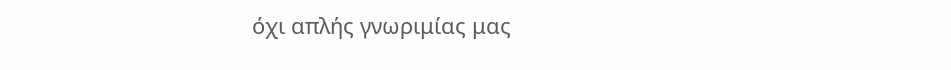όχι απλής γνωριμίας μας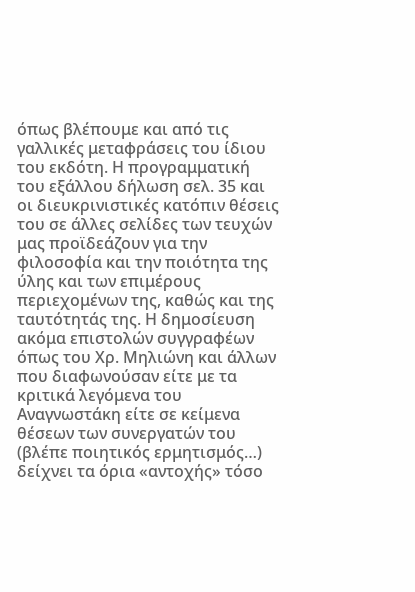όπως βλέπουμε και από τις γαλλικές μεταφράσεις του ίδιου του εκδότη. Η προγραμματική του εξάλλου δήλωση σελ. 35 και οι διευκρινιστικές κατόπιν θέσεις του σε άλλες σελίδες των τευχών μας προϊδεάζουν για την φιλοσοφία και την ποιότητα της ύλης και των επιμέρους περιεχομένων της, καθώς και της ταυτότητάς της. Η δημοσίευση ακόμα επιστολών συγγραφέων όπως του Χρ. Μηλιώνη και άλλων που διαφωνούσαν είτε με τα κριτικά λεγόμενα του Αναγνωστάκη είτε σε κείμενα θέσεων των συνεργατών του (βλέπε ποιητικός ερμητισμός…) δείχνει τα όρια «αντοχής» τόσο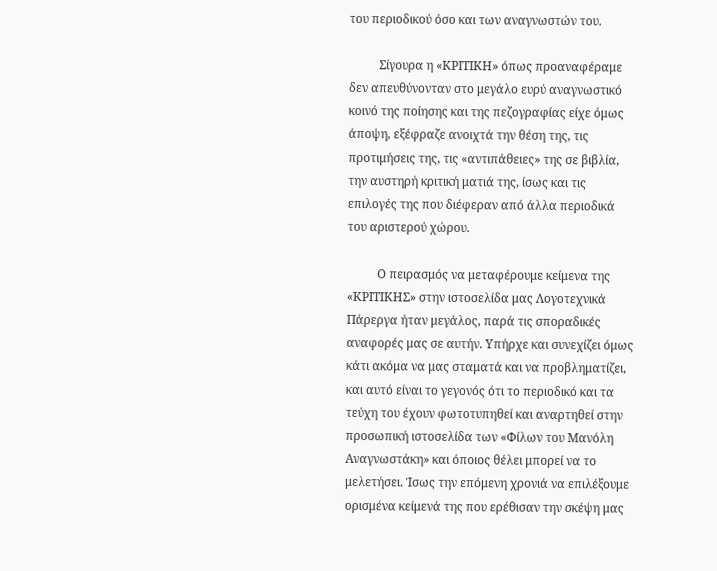του περιοδικού όσο και των αναγνωστών του.

          Σίγουρα η «ΚΡΙΤΙΚΗ» όπως προαναφέραμε δεν απευθύνονταν στο μεγάλο ευρύ αναγνωστικό κοινό της ποίησης και της πεζογραφίας είχε όμως άποψη, εξέφραζε ανοιχτά την θέση της, τις προτιμήσεις της, τις «αντιπάθειες» της σε βιβλία, την αυστηρή κριτική ματιά της, ίσως και τις επιλογές της που διέφεραν από άλλα περιοδικά του αριστερού χώρου.

          Ο πειρασμός να μεταφέρουμε κείμενα της «ΚΡΙΤΙΚΗΣ» στην ιστοσελίδα μας Λογοτεχνικά Πάρεργα ήταν μεγάλος, παρά τις σποραδικές αναφορές μας σε αυτήν. Υπήρχε και συνεχίζει όμως κάτι ακόμα να μας σταματά και να προβληματίζει, και αυτό είναι το γεγονός ότι το περιοδικό και τα τεύχη του έχουν φωτοτυπηθεί και αναρτηθεί στην προσωπική ιστοσελίδα των «Φίλων του Μανόλη Αναγνωστάκη» και όποιος θέλει μπορεί να το μελετήσει. Ίσως την επόμενη χρονιά να επιλέξουμε ορισμένα κείμενά της που ερέθισαν την σκέψη μας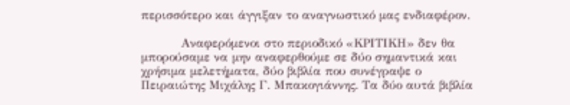περισσότερο και άγγιξαν το αναγνωστικό μας ενδιαφέρον.

          Αναφερόμενοι στο περιοδικό «ΚΡΙΤΙΚΗ» δεν θα μπορούσαμε να μην αναφερθούμε σε δύο σημαντικά και χρήσιμα μελετήματα, δύο βιβλία που συνέγραψε ο Πειραιώτης Μιχάλης Γ. Μπακογιάννης. Τα δύο αυτά βιβλία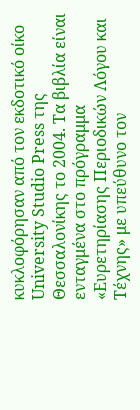κυκλοφόρησαν από τον εκδοτικό οίκο University Studio Press της Θεσσαλονίκης το 2004. Τα βιβλία είναι ενταγμένα στο πρόγραμμα «Ευρετηρίασης Περιοδικών Λόγου και Τέχνης» με υπεύθυνο τον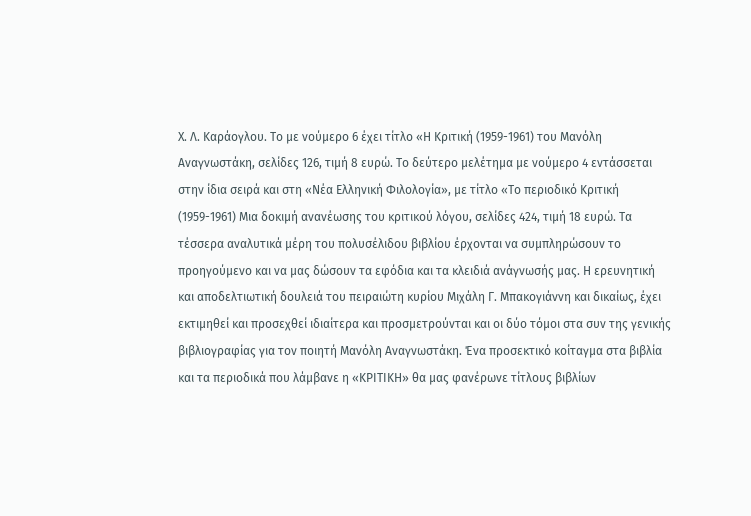Χ. Λ. Καράογλου. Το με νούμερο 6 έχει τίτλο «Η Κριτική (1959-1961) του Μανόλη Αναγνωστάκη, σελίδες 126, τιμή 8 ευρώ. Το δεύτερο μελέτημα με νούμερο 4 εντάσσεται στην ίδια σειρά και στη «Νέα Ελληνική Φιλολογία», με τίτλο «Το περιοδικό Κριτική (1959-1961) Μια δοκιμή ανανέωσης του κριτικού λόγου, σελίδες 424, τιμή 18 ευρώ. Τα τέσσερα αναλυτικά μέρη του πολυσέλιδου βιβλίου έρχονται να συμπληρώσουν το προηγούμενο και να μας δώσουν τα εφόδια και τα κλειδιά ανάγνωσής μας. Η ερευνητική και αποδελτιωτική δουλειά του πειραιώτη κυρίου Μιχάλη Γ. Μπακογιάννη και δικαίως, έχει εκτιμηθεί και προσεχθεί ιδιαίτερα και προσμετρούνται και οι δύο τόμοι στα συν της γενικής βιβλιογραφίας για τον ποιητή Μανόλη Αναγνωστάκη. Ένα προσεκτικό κοίταγμα στα βιβλία και τα περιοδικά που λάμβανε η «ΚΡΙΤΙΚΗ» θα μας φανέρωνε τίτλους βιβλίων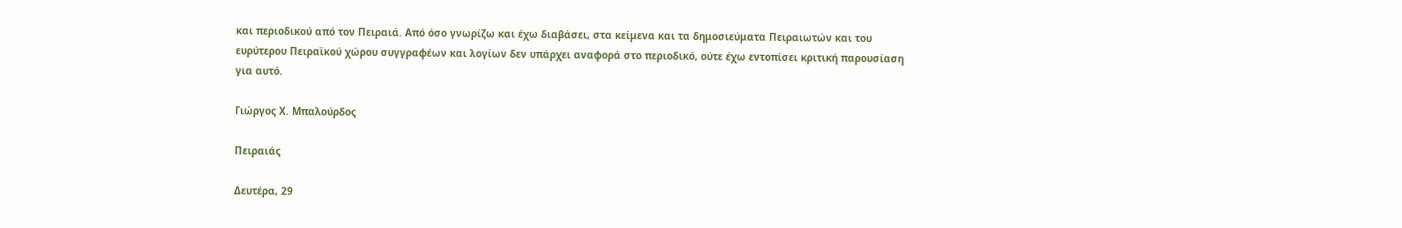και περιοδικού από τον Πειραιά. Από όσο γνωρίζω και έχω διαβάσει, στα κείμενα και τα δημοσιεύματα Πειραιωτών και του ευρύτερου Πειραϊκού χώρου συγγραφέων και λογίων δεν υπάρχει αναφορά στο περιοδικό, ούτε έχω εντοπίσει κριτική παρουσίαση για αυτό.

Γιώργος Χ. Μπαλούρδος

Πειραιάς

Δευτέρα, 29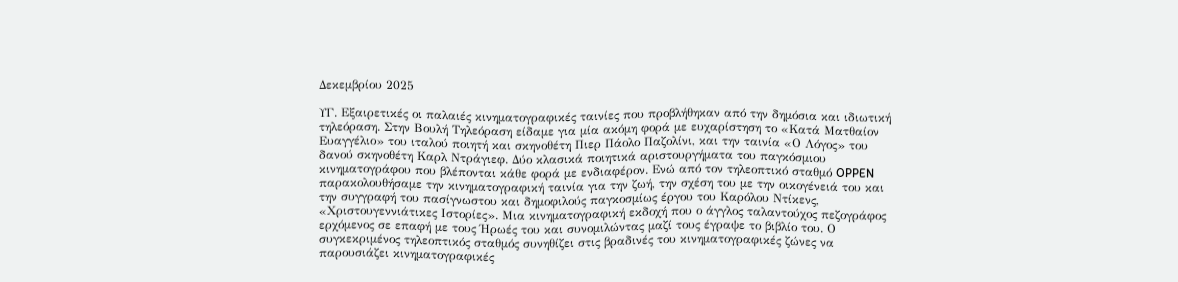Δεκεμβρίου 2025

ΥΓ. Εξαιρετικές οι παλαιές κινηματογραφικές ταινίες που προβλήθηκαν από την δημόσια και ιδιωτική τηλεόραση. Στην Βουλή Τηλεόραση είδαμε για μία ακόμη φορά με ευχαρίστηση το «Κατά Ματθαίον Ευαγγέλιο» του ιταλού ποιητή και σκηνοθέτη Πιερ Πάολο Παζολίνι, και την ταινία «Ο Λόγος» του δανού σκηνοθέτη Καρλ Ντράγιεφ. Δύο κλασικά ποιητικά αριστουργήματα του παγκόσμιου κινηματογράφου που βλέπονται κάθε φορά με ενδιαφέρον. Ενώ από τον τηλεοπτικό σταθμό OPPEN παρακολουθήσαμε την κινηματογραφική ταινία για την ζωή, την σχέση του με την οικογένειά του και την συγγραφή του πασίγνωστου και δημοφιλούς παγκοσμίως έργου του Καρόλου Ντίκενς, «Χριστουγεννιάτικες Ιστορίες». Μια κινηματογραφική εκδοχή που ο άγγλος ταλαντούχος πεζογράφος ερχόμενος σε επαφή με τους Ήρωές του και συνομιλώντας μαζί τους έγραψε το βιβλίο του. Ο συγκεκριμένος τηλεοπτικός σταθμός συνηθίζει στις βραδινές του κινηματογραφικές ζώνες να παρουσιάζει κινηματογραφικές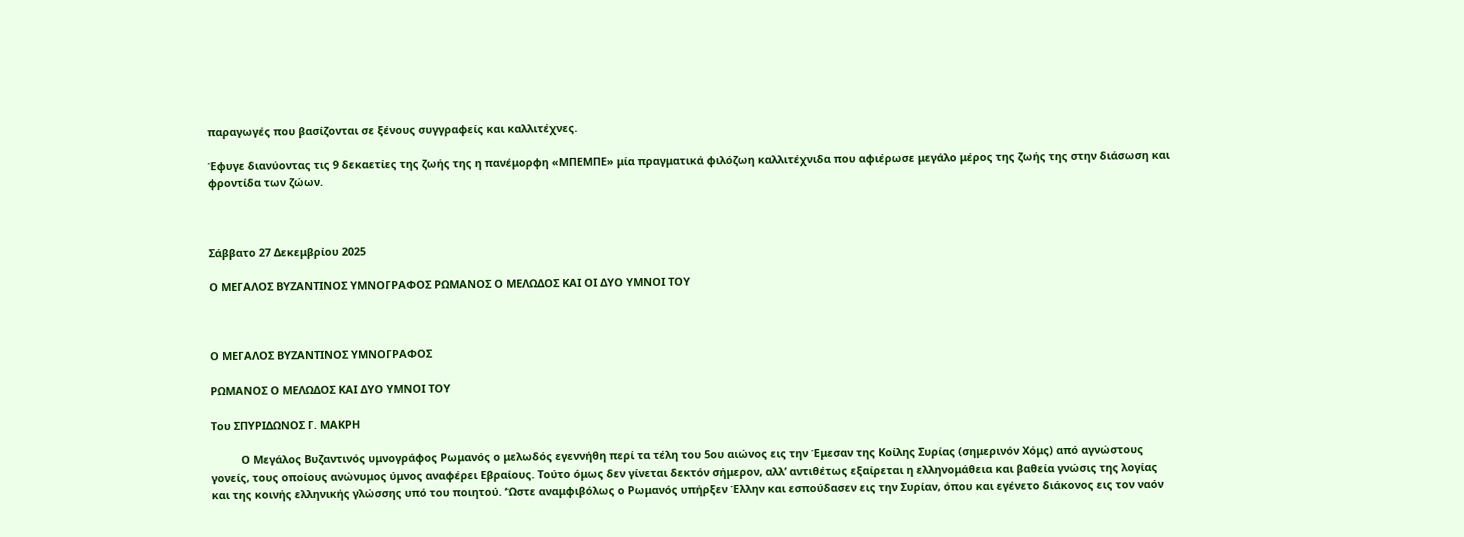παραγωγές που βασίζονται σε ξένους συγγραφείς και καλλιτέχνες.

Έφυγε διανύοντας τις 9 δεκαετίες της ζωής της η πανέμορφη «ΜΠΕΜΠΕ» μία πραγματικά φιλόζωη καλλιτέχνιδα που αφιέρωσε μεγάλο μέρος της ζωής της στην διάσωση και φροντίδα των ζώων.



Σάββατο 27 Δεκεμβρίου 2025

Ο ΜΕΓΑΛΟΣ ΒΥΖΑΝΤΙΝΟΣ ΥΜΝΟΓΡΑΦΟΣ ΡΩΜΑΝΟΣ Ο ΜΕΛΩΔΟΣ ΚΑΙ ΟΙ ΔΥΟ ΥΜΝΟΙ ΤΟΥ



Ο ΜΕΓΑΛΟΣ ΒΥΖΑΝΤΙΝΟΣ ΥΜΝΟΓΡΑΦΟΣ

ΡΩΜΑΝΟΣ Ο ΜΕΛΩΔΟΣ ΚΑΙ ΔΥΟ ΥΜΝΟΙ ΤΟΥ

Του ΣΠΥΡΙΔΩΝΟΣ Γ. ΜΑΚΡΗ

          Ο Μεγάλος Βυζαντινός υμνογράφος Ρωμανός ο μελωδός εγεννήθη περί τα τέλη του 5ου αιώνος εις την Έμεσαν της Κοίλης Συρίας (σημερινόν Χόμς) από αγνώστους γονείς, τους οποίους ανώνυμος ύμνος αναφέρει Εβραίους. Τούτο όμως δεν γίνεται δεκτόν σήμερον, αλλ’ αντιθέτως εξαίρεται η ελληνομάθεια και βαθεία γνώσις της λογίας και της κοινής ελληνικής γλώσσης υπό του ποιητού. ‘Ώστε αναμφιβόλως ο Ρωμανός υπήρξεν Έλλην και εσπούδασεν εις την Συρίαν, όπου και εγένετο διάκονος εις τον ναόν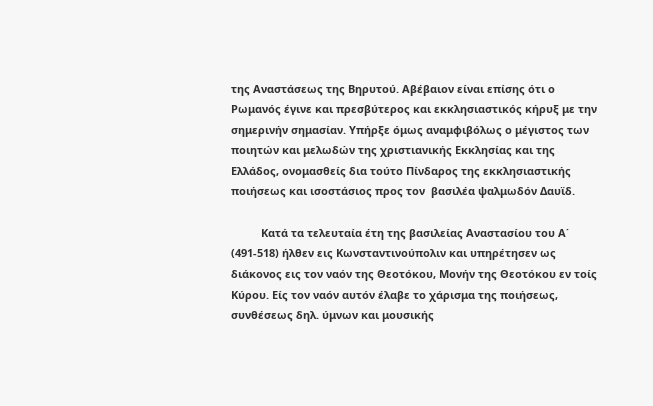της Αναστάσεως της Βηρυτού. Αβέβαιον είναι επίσης ότι ο Ρωμανός έγινε και πρεσβύτερος και εκκλησιαστικός κήρυξ με την σημερινήν σημασίαν. Υπήρξε όμως αναμφιβόλως ο μέγιστος των ποιητών και μελωδών της χριστιανικής Εκκλησίας και της Ελλάδος, ονομασθείς δια τούτο Πίνδαρος της εκκλησιαστικής ποιήσεως και ισοστάσιος προς τον  βασιλέα ψαλμωδόν Δαυϊδ.

          Κατά τα τελευταία έτη της βασιλείας Αναστασίου του Α΄ (491-518) ήλθεν εις Κωνσταντινούπολιν και υπηρέτησεν ως διάκονος εις τον ναόν της Θεοτόκου, Μονήν της Θεοτόκου εν τοίς Κύρου. Είς τον ναόν αυτόν έλαβε το χάρισμα της ποιήσεως, συνθέσεως δηλ. ύμνων και μουσικής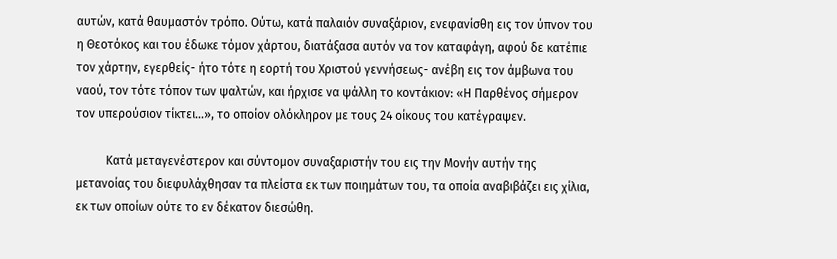αυτών, κατά θαυμαστόν τρόπο. Ούτω, κατά παλαιόν συναξάριον, ενεφανίσθη εις τον ύπνον του η Θεοτόκος και του έδωκε τόμον χάρτου, διατάξασα αυτόν να τον καταφάγη, αφού δε κατέπιε τον χάρτην, εγερθείς- ήτο τότε η εορτή του Χριστού γεννήσεως- ανέβη εις τον άμβωνα του ναού, τον τότε τόπον των ψαλτών, και ήρχισε να ψάλλη το κοντάκιον: «Η Παρθένος σήμερον τον υπερούσιον τίκτει…», το οποίον ολόκληρον με τους 24 οίκους του κατέγραψεν.

          Κατά μεταγενέστερον και σύντομον συναξαριστήν του εις την Μονήν αυτήν της μετανοίας του διεφυλάχθησαν τα πλείστα εκ των ποιημάτων του, τα οποία αναβιβάζει εις χίλια, εκ των οποίων ούτε το εν δέκατον διεσώθη.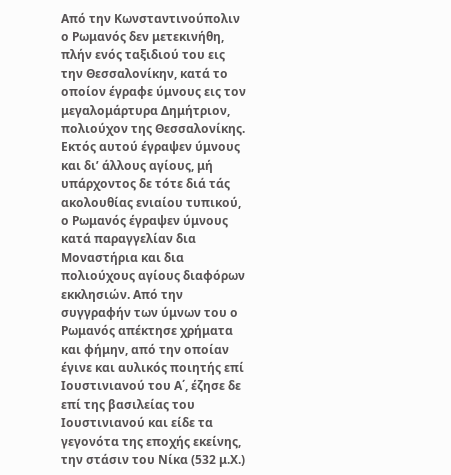Από την Κωνσταντινούπολιν ο Ρωμανός δεν μετεκινήθη, πλήν ενός ταξιδιού του εις την Θεσσαλονίκην, κατά το οποίον έγραφε ύμνους εις τον μεγαλομάρτυρα Δημήτριον, πολιούχον της Θεσσαλονίκης. Εκτός αυτού έγραψεν ύμνους και δι’ άλλους αγίους, μή υπάρχοντος δε τότε διά τάς ακολουθίας ενιαίου τυπικού, ο Ρωμανός έγραψεν ύμνους κατά παραγγελίαν δια Μοναστήρια και δια πολιούχους αγίους διαφόρων εκκλησιών. Από την συγγραφήν των ύμνων του ο Ρωμανός απέκτησε χρήματα και φήμην, από την οποίαν έγινε και αυλικός ποιητής επί Ιουστινιανού του Α΄, έζησε δε επί της βασιλείας του Ιουστινιανού και είδε τα γεγονότα της εποχής εκείνης, την στάσιν του Νίκα (532 μ.Χ.)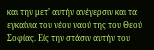και την μετ’ αυτήν ανέγερσιν και τα εγκαίνια του νέου ναού της του Θεού Σοφίας. Είς την στάσιν αυτήν του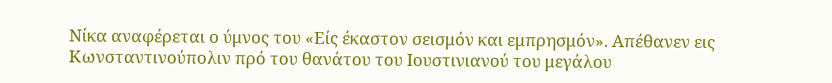Νίκα αναφέρεται ο ύμνος του «Είς έκαστον σεισμόν και εμπρησμόν». Απέθανεν εις Κωνσταντινούπολιν πρό του θανάτου του Ιουστινιανού του μεγάλου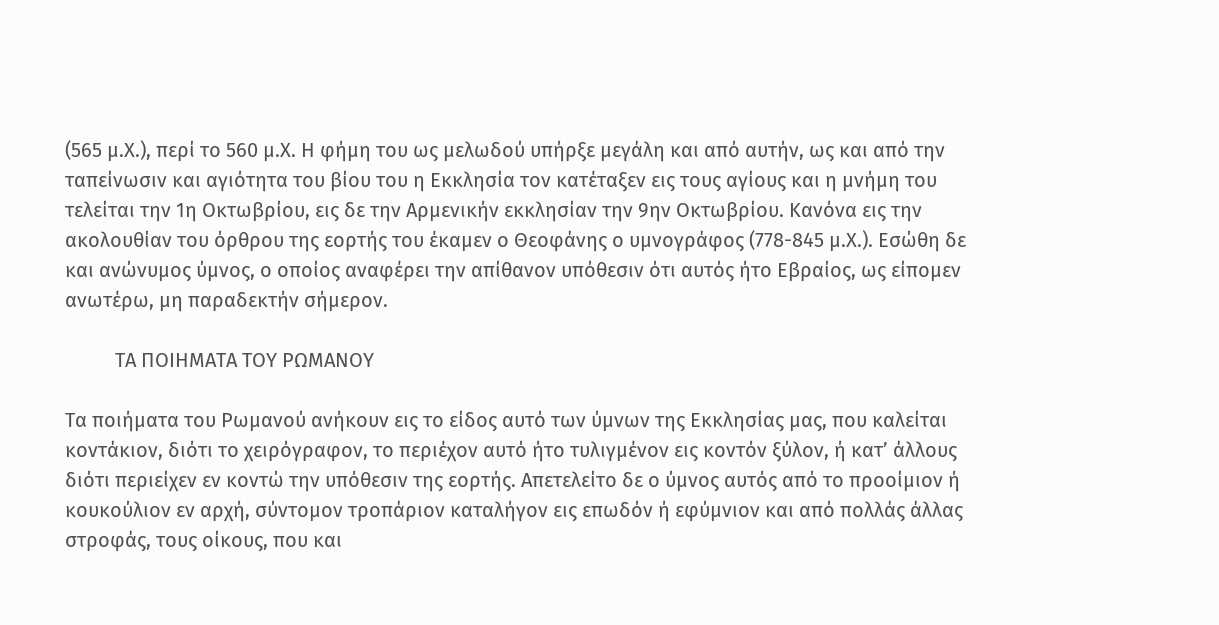(565 μ.Χ.), περί το 560 μ.Χ. Η φήμη του ως μελωδού υπήρξε μεγάλη και από αυτήν, ως και από την ταπείνωσιν και αγιότητα του βίου του η Εκκλησία τον κατέταξεν εις τους αγίους και η μνήμη του τελείται την 1η Οκτωβρίου, εις δε την Αρμενικήν εκκλησίαν την 9ην Οκτωβρίου. Κανόνα εις την ακολουθίαν του όρθρου της εορτής του έκαμεν ο Θεοφάνης ο υμνογράφος (778-845 μ.Χ.). Εσώθη δε και ανώνυμος ύμνος, ο οποίος αναφέρει την απίθανον υπόθεσιν ότι αυτός ήτο Εβραίος, ως είπομεν ανωτέρω, μη παραδεκτήν σήμερον.

          ΤΑ ΠΟΙΗΜΑΤΑ ΤΟΥ ΡΩΜΑΝΟΥ

Τα ποιήματα του Ρωμανού ανήκουν εις το είδος αυτό των ύμνων της Εκκλησίας μας, που καλείται κοντάκιον, διότι το χειρόγραφον, το περιέχον αυτό ήτο τυλιγμένον εις κοντόν ξύλον, ή κατ’ άλλους διότι περιείχεν εν κοντώ την υπόθεσιν της εορτής. Απετελείτο δε ο ύμνος αυτός από το προοίμιον ή κουκούλιον εν αρχή, σύντομον τροπάριον καταλήγον εις επωδόν ή εφύμνιον και από πολλάς άλλας στροφάς, τους οίκους, που και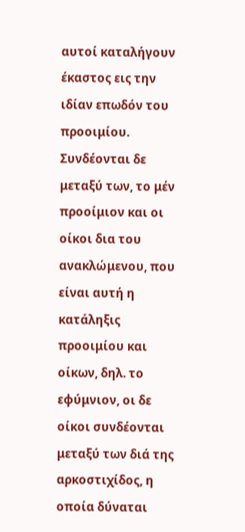αυτοί καταλήγουν έκαστος εις την ιδίαν επωδόν του προοιμίου. Συνδέονται δε μεταξύ των, το μέν προοίμιον και οι οίκοι δια του ανακλώμενου, που είναι αυτή η κατάληξις προοιμίου και οίκων, δηλ. το εφύμνιον, οι δε οίκοι συνδέονται μεταξύ των διά της αρκοστιχίδος, η οποία δύναται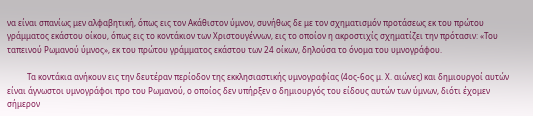να είναι σπανίως μεν αλφαβητική, όπως εις τον Ακάθιστον ύμνον, συνήθως δε με τον σχηματισμόν προτάσεως εκ του πρώτου γράμματος εκάστου οίκου, όπως εις το κοντάκιον των Χριστουγέννων, εις το οποίον η ακροστιχίς σχηματίζει την πρότασιν: «Του ταπεινού Ρωμανού ύμνος», εκ του πρώτου γράμματος εκάστου των 24 οίκων, δηλούσα το όνομα του υμνογράφου.

          Τα κοντάκια ανήκουν εις την δευτέραν περίοδον της εκκλησιαστικής υμνογραφίας (4ος-6ος μ. Χ. αιώνες) και δημιουργοί αυτών είναι άγνωστοι υμνογράφοι προ του Ρωμανού, ο οποίος δεν υπήρξεν ο δημιουργός του είδους αυτών των ύμνων, διότι έχομεν σήμερον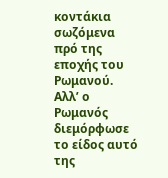κοντάκια σωζόμενα πρό της εποχής του Ρωμανού. Αλλ’ ο Ρωμανός διεμόρφωσε το είδος αυτό της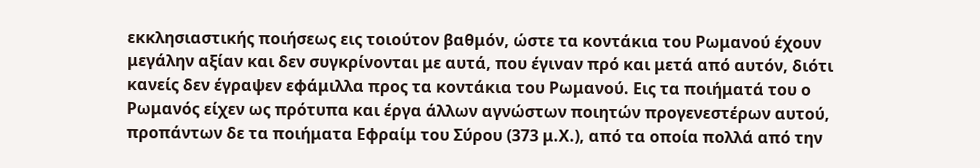εκκλησιαστικής ποιήσεως εις τοιούτον βαθμόν, ώστε τα κοντάκια του Ρωμανού έχουν μεγάλην αξίαν και δεν συγκρίνονται με αυτά, που έγιναν πρό και μετά από αυτόν, διότι κανείς δεν έγραψεν εφάμιλλα προς τα κοντάκια του Ρωμανού. Εις τα ποιήματά του ο Ρωμανός είχεν ως πρότυπα και έργα άλλων αγνώστων ποιητών προγενεστέρων αυτού, προπάντων δε τα ποιήματα Εφραίμ του Σύρου (373 μ.Χ.), από τα οποία πολλά από την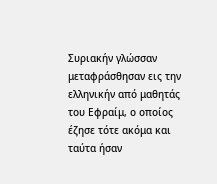Συριακήν γλώσσαν μεταφράσθησαν εις την ελληνικήν από μαθητάς του Εφραίμ, ο οποίος έζησε τότε ακόμα και ταύτα ήσαν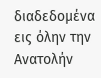διαδεδομένα εις όλην την Ανατολήν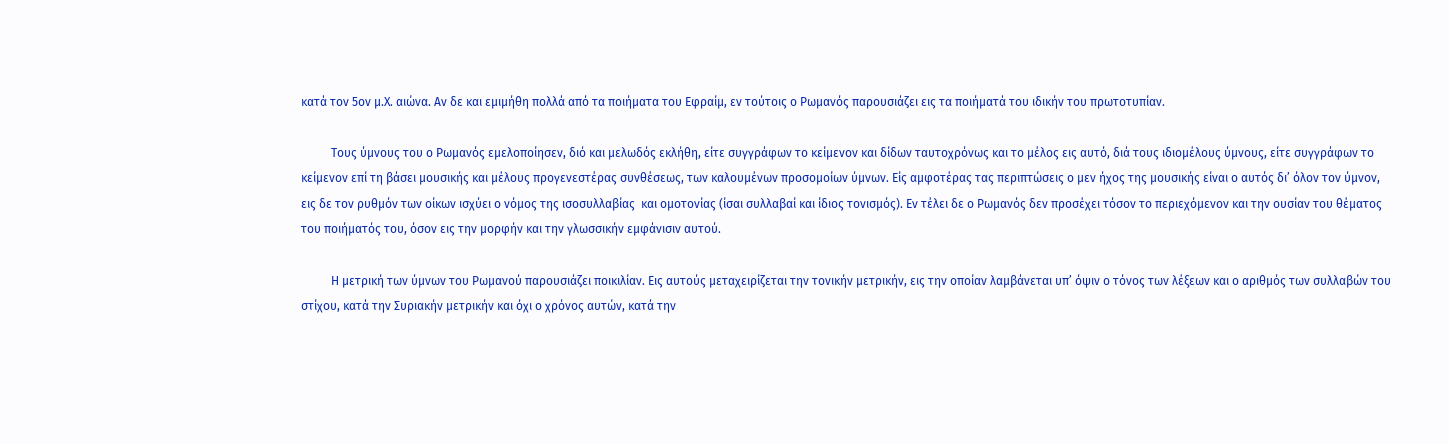κατά τον 5ον μ.Χ. αιώνα. Αν δε και εμιμήθη πολλά από τα ποιήματα του Εφραίμ, εν τούτοις ο Ρωμανός παρουσιάζει εις τα ποιήματά του ιδικήν του πρωτοτυπίαν.

          Τους ύμνους του ο Ρωμανός εμελοποίησεν, διό και μελωδός εκλήθη, είτε συγγράφων το κείμενον και δίδων ταυτοχρόνως και το μέλος εις αυτό, διά τους ιδιομέλους ύμνους, είτε συγγράφων το κείμενον επί τη βάσει μουσικής και μέλους προγενεστέρας συνθέσεως, των καλουμένων προσομοίων ύμνων. Είς αμφοτέρας τας περιπτώσεις ο μεν ήχος της μουσικής είναι ο αυτός δι’ όλον τον ύμνον, εις δε τον ρυθμόν των οίκων ισχύει ο νόμος της ισοσυλλαβίας  και ομοτονίας (ίσαι συλλαβαί και ίδιος τονισμός). Εν τέλει δε ο Ρωμανός δεν προσέχει τόσον το περιεχόμενον και την ουσίαν του θέματος του ποιήματός του, όσον εις την μορφήν και την γλωσσικήν εμφάνισιν αυτού.

          Η μετρική των ύμνων του Ρωμανού παρουσιάζει ποικιλίαν. Εις αυτούς μεταχειρίζεται την τονικήν μετρικήν, εις την οποίαν λαμβάνεται υπ’ όψιν ο τόνος των λέξεων και ο αριθμός των συλλαβών του στίχου, κατά την Συριακήν μετρικήν και όχι ο χρόνος αυτών, κατά την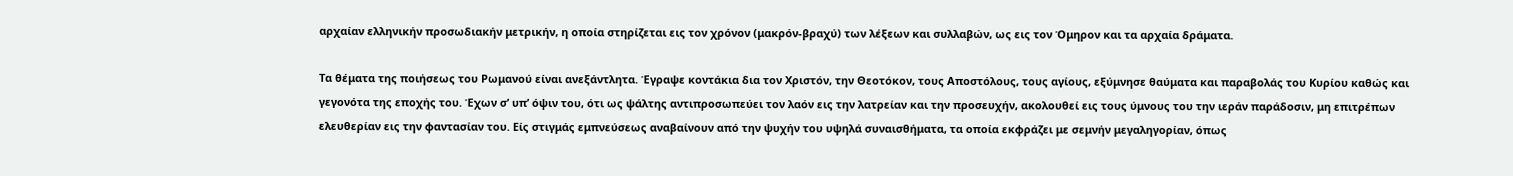αρχαίαν ελληνικήν προσωδιακήν μετρικήν, η οποία στηρίζεται εις τον χρόνον (μακρόν-βραχύ) των λέξεων και συλλαβών, ως εις τον Όμηρον και τα αρχαία δράματα.

Τα θέματα της ποιήσεως του Ρωμανού είναι ανεξάντλητα. Έγραψε κοντάκια δια τον Χριστόν, την Θεοτόκον, τους Αποστόλους, τους αγίους, εξύμνησε θαύματα και παραβολάς του Κυρίου καθώς και γεγονότα της εποχής του. Έχων σ’ υπ’ όψιν του, ότι ως ψάλτης αντιπροσωπεύει τον λαόν εις την λατρείαν και την προσευχήν, ακολουθεί εις τους ύμνους του την ιεράν παράδοσιν, μη επιτρέπων ελευθερίαν εις την φαντασίαν του. Είς στιγμάς εμπνεύσεως αναβαίνουν από την ψυχήν του υψηλά συναισθήματα, τα οποία εκφράζει με σεμνήν μεγαληγορίαν, όπως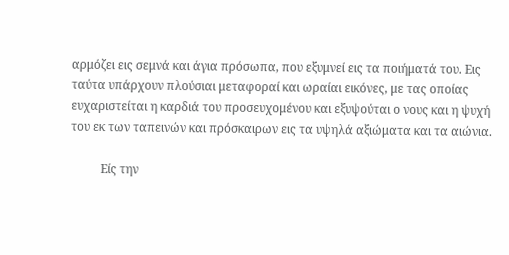αρμόζει εις σεμνά και άγια πρόσωπα, που εξυμνεί εις τα ποιήματά του. Εις ταύτα υπάρχουν πλούσιαι μεταφοραί και ωραίαι εικόνες, με τας οποίας ευχαριστείται η καρδιά του προσευχομένου και εξυψούται ο νους και η ψυχή του εκ των ταπεινών και πρόσκαιρων εις τα υψηλά αξιώματα και τα αιώνια.

          Είς την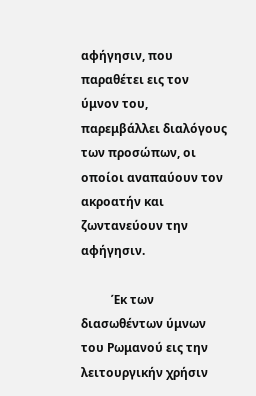αφήγησιν, που παραθέτει εις τον ύμνον του, παρεμβάλλει διαλόγους των προσώπων, οι οποίοι αναπαύουν τον ακροατήν και ζωντανεύουν την αφήγησιν.

          Έκ των διασωθέντων ύμνων του Ρωμανού εις την λειτουργικήν χρήσιν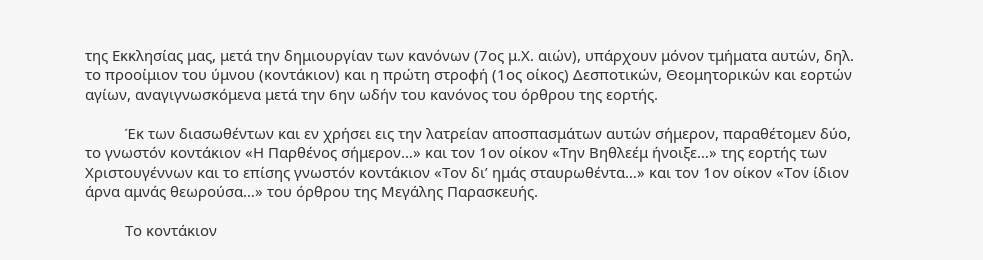της Εκκλησίας μας, μετά την δημιουργίαν των κανόνων (7ος μ.Χ. αιών), υπάρχουν μόνον τμήματα αυτών, δηλ. το προοίμιον του ύμνου (κοντάκιον) και η πρώτη στροφή (1ος οίκος) Δεσποτικών, Θεομητορικών και εορτών αγίων, αναγιγνωσκόμενα μετά την 6ην ωδήν του κανόνος του όρθρου της εορτής.

          Έκ των διασωθέντων και εν χρήσει εις την λατρείαν αποσπασμάτων αυτών σήμερον, παραθέτομεν δύο, το γνωστόν κοντάκιον «Η Παρθένος σήμερον…» και τον 1ον οίκον «Την Βηθλεέμ ήνοιξε…» της εορτής των Χριστουγέννων και το επίσης γνωστόν κοντάκιον «Τον δι’ ημάς σταυρωθέντα…» και τον 1ον οίκον «Τον ίδιον άρνα αμνάς θεωρούσα…» του όρθρου της Μεγάλης Παρασκευής.

          Το κοντάκιον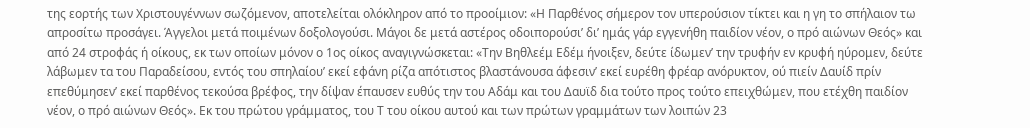της εορτής των Χριστουγέννων σωζόμενον, αποτελείται ολόκληρον από το προοίμιον: «Η Παρθένος σήμερον τον υπερούσιον τίκτει και η γη το σπήλαιον τω απροσίτω προσάγει. Άγγελοι μετά ποιμένων δοξολογούσι. Μάγοι δε μετά αστέρος οδοιπορούσι’ δι’ ημάς γάρ εγγενήθη παιδίον νέον, ο πρό αιώνων Θεός» και από 24 στροφάς ή οίκους, εκ των οποίων μόνον ο 1ος οίκος αναγιγνώσκεται: «Την Βηθλεέμ Εδέμ ήνοιξεν, δεύτε ίδωμεν’ την τρυφήν εν κρυφή ηύρομεν, δεύτε λάβωμεν τα του Παραδείσου, εντός του σπηλαίου’ εκεί εφάνη ρίζα απότιστος βλαστάνουσα άφεσιν’ εκεί ευρέθη φρέαρ ανόρυκτον, ού πιείν Δαυίδ πρίν επεθύμησεν’ εκεί παρθένος τεκούσα βρέφος, την δίψαν έπαυσεν ευθύς την του Αδάμ και του Δαυϊδ δια τούτο προς τούτο επειχθώμεν, που ετέχθη παιδίον νέον, ο πρό αιώνων Θεός». Εκ του πρώτου γράμματος, του Τ του οίκου αυτού και των πρώτων γραμμάτων των λοιπών 23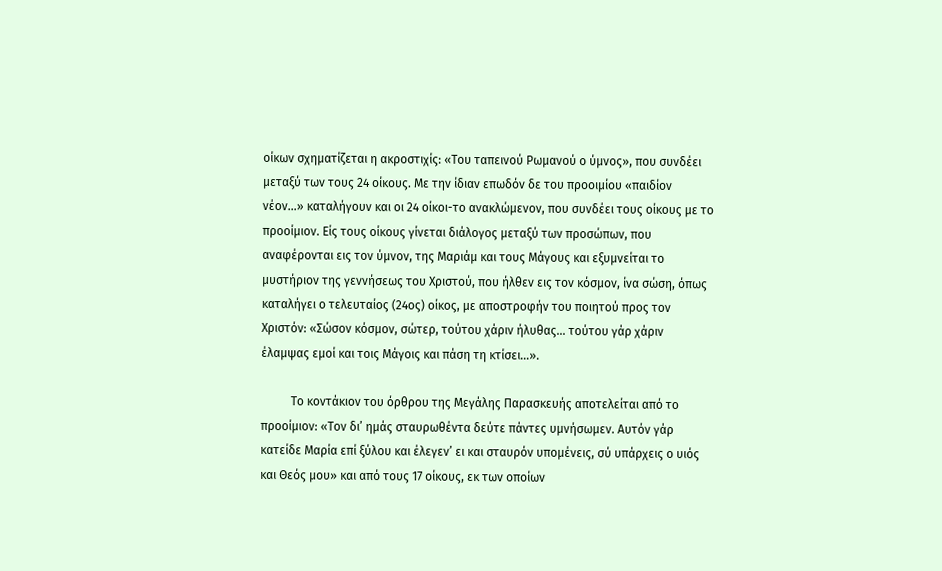οίκων σχηματίζεται η ακροστιχίς: «Του ταπεινού Ρωμανού ο ύμνος», που συνδέει μεταξύ των τους 24 οίκους. Με την ίδιαν επωδόν δε του προοιμίου «παιδίον νέον…» καταλήγουν και οι 24 οίκοι-το ανακλώμενον, που συνδέει τους οίκους με το προοίμιον. Είς τους οίκους γίνεται διάλογος μεταξύ των προσώπων, που αναφέρονται εις τον ύμνον, της Μαριάμ και τους Μάγους και εξυμνείται το μυστήριον της γεννήσεως του Χριστού, που ήλθεν εις τον κόσμον, ίνα σώση, όπως καταλήγει ο τελευταίος (24ος) οίκος, με αποστροφήν του ποιητού προς τον Χριστόν: «Σώσον κόσμον, σώτερ, τούτου χάριν ήλυθας… τούτου γάρ χάριν έλαμψας εμοί και τοις Μάγοις και πάση τη κτίσει…».

          Το κοντάκιον του όρθρου της Μεγάλης Παρασκευής αποτελείται από το προοίμιον: «Τον δι’ ημάς σταυρωθέντα δεύτε πάντες υμνήσωμεν. Αυτόν γάρ κατείδε Μαρία επί ξύλου και έλεγεν’ ει και σταυρόν υπομένεις, σύ υπάρχεις ο υιός και Θεός μου» και από τους 17 οίκους, εκ των οποίων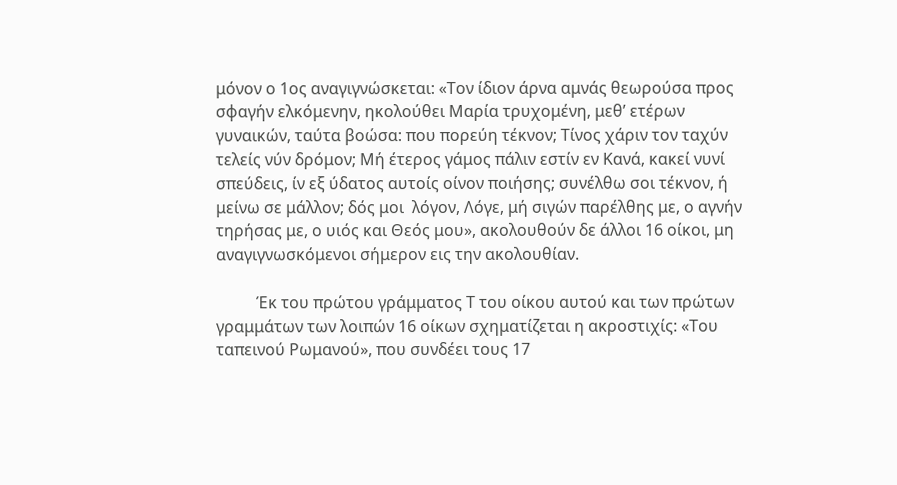μόνον ο 1ος αναγιγνώσκεται: «Τον ίδιον άρνα αμνάς θεωρούσα προς σφαγήν ελκόμενην, ηκολούθει Μαρία τρυχομένη, μεθ’ ετέρων γυναικών, ταύτα βοώσα: που πορεύη τέκνον; Τίνος χάριν τον ταχύν τελείς νύν δρόμον; Μή έτερος γάμος πάλιν εστίν εν Κανά, κακεί νυνί σπεύδεις, ίν εξ ύδατος αυτοίς οίνον ποιήσης; συνέλθω σοι τέκνον, ή μείνω σε μάλλον; δός μοι  λόγον, Λόγε, μή σιγών παρέλθης με, ο αγνήν τηρήσας με, ο υιός και Θεός μου», ακολουθούν δε άλλοι 16 οίκοι, μη αναγιγνωσκόμενοι σήμερον εις την ακολουθίαν.

          Έκ του πρώτου γράμματος Τ του οίκου αυτού και των πρώτων γραμμάτων των λοιπών 16 οίκων σχηματίζεται η ακροστιχίς: «Του ταπεινού Ρωμανού», που συνδέει τους 17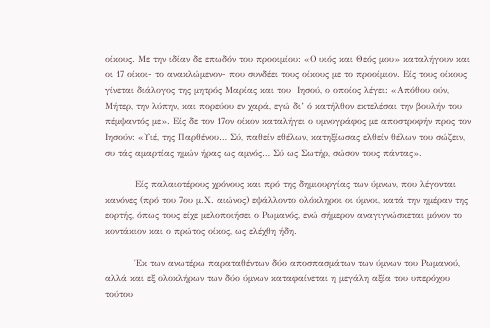οίκους. Με την ιδίαν δε επωδόν του προοιμίου: «Ο υιός και Θεός μου» καταλήγουν και οι 17 οίκοι- το ανακλώμενον- που συνδέει τους οίκους με το προοίμιον. Είς τους οίκους γίνεται διάλογος της μητρός Μαρίας και του  Ιησού, ο οποίος λέγει: «Απόθου ούν, Μήτερ, την λύπην, και πορεύου εν χαρά, εγώ δι’ ό κατήλθον εκτελέσαι την βουλήν του πέμψαντός με». Είς δε τον 17ον οίκον καταλήγει ο υμνογράφος με αποστροφήν προς τον Ιησούν: «Υιέ, της Παρθένου… Σύ, παθείν εθέλων, κατηξίωσας ελθείν θέλων του σώζειν, συ τάς αμαρτίας ημών ήρας ως αμνός… Σύ ως Σωτήρ, σώσον τους πάντας».

          Είς παλαιοτέρους χρόνους και πρό της δημιουργίας των ύμνων, που λέγονται κανόνες (πρό του 7ου μ.Χ. αιώνος) εψάλλοντο ολόκληροι οι ύμνοι, κατά την ημέραν της εορτής, όπως τους είχε μελοποιήσει ο Ρωμανός, ενώ σήμερον αναγιγνώσκεται μόνον το κοντάκιον και ο πρώτος οίκος, ως ελέχθη ήδη.

          Έκ των ανωτέρω παραταθέντων δύο αποσπασμάτων των ύμνων του Ρωμανού, αλλά και εξ ολοκλήρων των δύο ύμνων καταφαίνεται η μεγάλη αξία του υπερόχου τούτου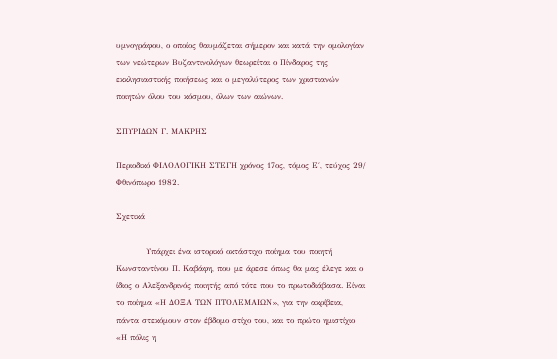υμνογράφου, ο οποίος θαυμάζεται σήμερον και κατά την ομολογίαν των νεώτερων Βυζαντινολόγων θεωρείται ο Πίνδαρος της εκκλησιαστικής ποιήσεως και ο μεγαλύτερος των χριστιανών ποιητών όλου του κόσμου, όλων των αιώνων.

ΣΠΥΡΙΔΩΝ Γ. ΜΑΚΡΗΣ

Περιοδικό ΦΙΛΟΛΟΓΙΚΗ ΣΤΕΓΗ χρόνος 17ος, τόμος Ε΄, τεύχος 29/ Φθινόπωρο 1982.

Σχετικά

          Υπάρχει ένα ιστορικό οκτάστιχο ποίημα του ποιητή Κωνσταντίνου Π. Καβάφη, που με άρεσε όπως θα μας έλεγε και ο ίδιος ο Αλεξανδρινός ποιητής από τότε που το πρωτοδιάβασα. Είναι το ποίημα «Η ΔΟΞΑ ΤΩΝ ΠΤΟΛΕΜΑΙΩΝ», για την ακρίβεια, πάντα στεκόμουν στον έβδομο στίχο του, και το πρώτο ημιστίχιο «Η πόλις η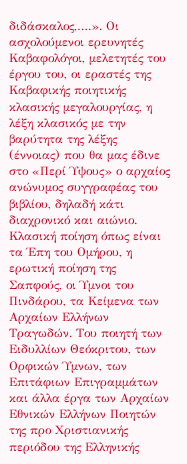διδάσκαλος,….». Οι ασχολούμενοι ερευνητές Καβαφολόγοι, μελετητές του έργου του, οι εραστές της Καβαφικής ποιητικής κλασικής μεγαλουργίας, η λέξη κλασικός με την βαρύτητα της λέξης (έννοιας) που θα μας έδινε στο «Περί Ύψους» ο αρχαίος ανώνυμος συγγραφέας του βιβλίου, δηλαδή κάτι διαχρονικό και αιώνιο. Κλασική ποίηση όπως είναι τα Έπη του Ομήρου, η ερωτική ποίηση της Σαπφούς, οι Ύμνοι του Πινδάρου, τα Κείμενα των Αρχαίων Ελλήνων Τραγωδών. Του ποιητή των Ειδυλλίων Θεόκριτου, των Ορφικών Ύμνων, των Επιτάφιων Επιγραμμάτων και άλλα έργα των Αρχαίων Εθνικών Ελλήνων Ποιητών της προ Χριστιανικής περιόδου της Ελληνικής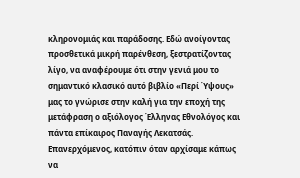κληρονομιάς και παράδοσης. Εδώ ανοίγοντας προσθετικά μικρή παρένθεση, ξεστρατίζοντας λίγο, να αναφέρουμε ότι στην γενιά μου το σημαντικό κλασικό αυτό βιβλίο «Περί Ύψους» μας το γνώρισε στην καλή για την εποχή της μετάφραση ο αξιόλογος Έλληνας Εθνολόγος και πάντα επίκαιρος Παναγής Λεκατσάς. Επανερχόμενος, κατόπιν όταν αρχίσαμε κάπως να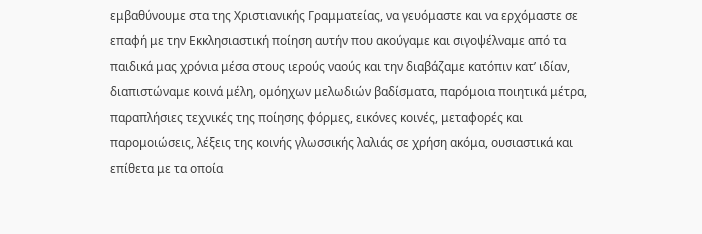εμβαθύνουμε στα της Χριστιανικής Γραμματείας, να γευόμαστε και να ερχόμαστε σε επαφή με την Εκκλησιαστική ποίηση αυτήν που ακούγαμε και σιγοψέλναμε από τα παιδικά μας χρόνια μέσα στους ιερούς ναούς και την διαβάζαμε κατόπιν κατ’ ιδίαν, διαπιστώναμε κοινά μέλη, ομόηχων μελωδιών βαδίσματα, παρόμοια ποιητικά μέτρα, παραπλήσιες τεχνικές της ποίησης φόρμες, εικόνες κοινές, μεταφορές και παρομοιώσεις, λέξεις της κοινής γλωσσικής λαλιάς σε χρήση ακόμα, ουσιαστικά και επίθετα με τα οποία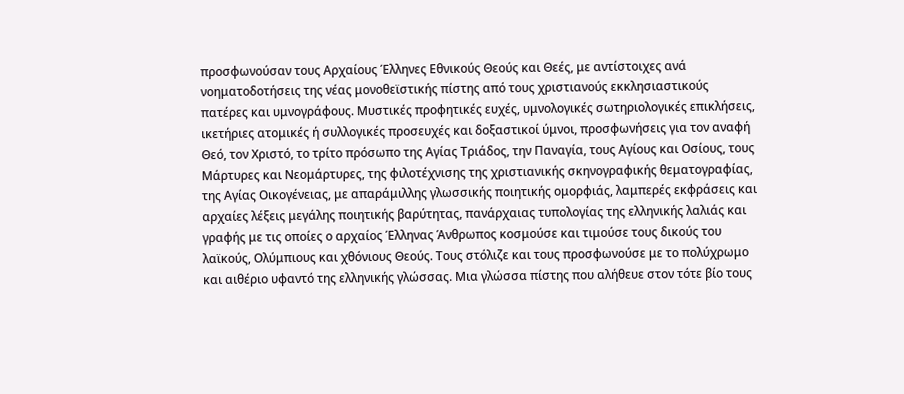προσφωνούσαν τους Αρχαίους Έλληνες Εθνικούς Θεούς και Θεές, με αντίστοιχες ανά νοηματοδοτήσεις της νέας μονοθεϊστικής πίστης από τους χριστιανούς εκκλησιαστικούς πατέρες και υμνογράφους. Μυστικές προφητικές ευχές, υμνολογικές σωτηριολογικές επικλήσεις, ικετήριες ατομικές ή συλλογικές προσευχές και δοξαστικοί ύμνοι, προσφωνήσεις για τον αναφή Θεό, τον Χριστό, το τρίτο πρόσωπο της Αγίας Τριάδος, την Παναγία, τους Αγίους και Οσίους, τους Μάρτυρες και Νεομάρτυρες, της φιλοτέχνισης της χριστιανικής σκηνογραφικής θεματογραφίας, της Αγίας Οικογένειας, με απαράμιλλης γλωσσικής ποιητικής ομορφιάς, λαμπερές εκφράσεις και αρχαίες λέξεις μεγάλης ποιητικής βαρύτητας, πανάρχαιας τυπολογίας της ελληνικής λαλιάς και γραφής με τις οποίες ο αρχαίος Έλληνας Άνθρωπος κοσμούσε και τιμούσε τους δικούς του λαϊκούς, Ολύμπιους και χθόνιους Θεούς. Τους στόλιζε και τους προσφωνούσε με το πολύχρωμο και αιθέριο υφαντό της ελληνικής γλώσσας. Μια γλώσσα πίστης που αλήθευε στον τότε βίο τους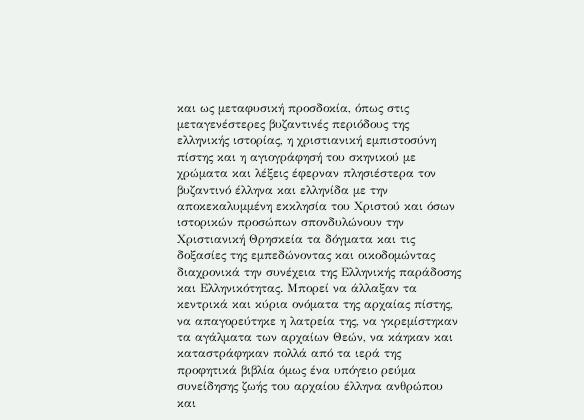και ως μεταφυσική προσδοκία, όπως στις μεταγενέστερες βυζαντινές περιόδους της ελληνικής ιστορίας, η χριστιανική εμπιστοσύνη πίστης και η αγιογράφησή του σκηνικού με χρώματα και λέξεις έφερναν πλησιέστερα τον βυζαντινό έλληνα και ελληνίδα με την αποκεκαλυμμένη εκκλησία του Χριστού και όσων ιστορικών προσώπων σπονδυλώνουν την Χριστιανική Θρησκεία τα δόγματα και τις δοξασίες της εμπεδώνοντας και οικοδομώντας διαχρονικά την συνέχεια της Ελληνικής παράδοσης και Ελληνικότητας. Μπορεί να άλλαξαν τα κεντρικά και κύρια ονόματα της αρχαίας πίστης, να απαγορεύτηκε η λατρεία της, να γκρεμίστηκαν τα αγάλματα των αρχαίων Θεών, να κάηκαν και καταστράφηκαν πολλά από τα ιερά της προφητικά βιβλία όμως ένα υπόγειο ρεύμα συνείδησης ζωής του αρχαίου έλληνα ανθρώπου και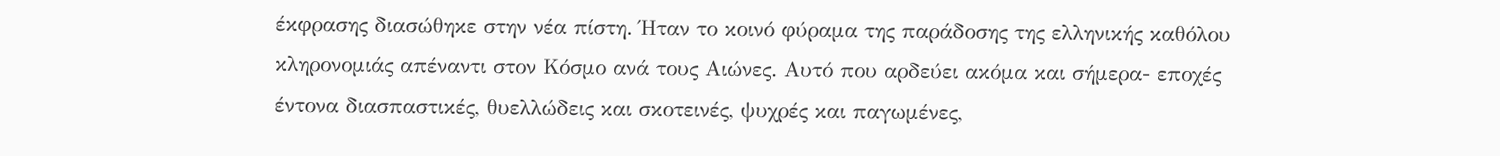έκφρασης διασώθηκε στην νέα πίστη. Ήταν το κοινό φύραμα της παράδοσης της ελληνικής καθόλου κληρονομιάς απέναντι στον Κόσμο ανά τους Αιώνες. Αυτό που αρδεύει ακόμα και σήμερα- εποχές έντονα διασπαστικές, θυελλώδεις και σκοτεινές, ψυχρές και παγωμένες,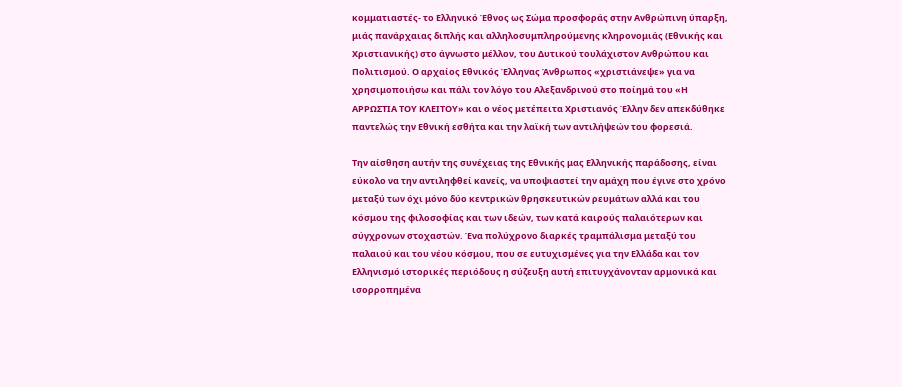κομματιαστές- το Ελληνικό Έθνος ως Σώμα προσφοράς στην Ανθρώπινη ύπαρξη, μιάς πανάρχαιας διπλής και αλληλοσυμπληρούμενης κληρονομιάς (Εθνικής και Χριστιανικής) στο άγνωστο μέλλον, του Δυτικού τουλάχιστον Ανθρώπου και Πολιτισμού. Ο αρχαίος Εθνικός Έλληνας Άνθρωπος «χριστιάνεψε» για να χρησιμοποιήσω και πάλι τον λόγο του Αλεξανδρινού στο ποίημά του «Η ΑΡΡΩΣΤΙΑ ΤΟΥ ΚΛΕΙΤΟΥ» και ο νέος μετέπειτα Χριστιανός Έλλην δεν απεκδύθηκε παντελώς την Εθνική εσθήτα και την λαϊκή των αντιλήψεών του φορεσιά.

Την αίσθηση αυτήν της συνέχειας της Εθνικής μας Ελληνικής παράδοσης, είναι εύκολο να την αντιληφθεί κανείς, να υποψιαστεί την αμάχη που έγινε στο χρόνο μεταξύ των όχι μόνο δύο κεντρικών θρησκευτικών ρευμάτων αλλά και του κόσμου της φιλοσοφίας και των ιδεών, των κατά καιρούς παλαιότερων και σύγχρονων στοχαστών. Ένα πολύχρονο διαρκές τραμπάλισμα μεταξύ του παλαιού και του νέου κόσμου, που σε ευτυχισμένες για την Ελλάδα και τον Ελληνισμό ιστορικές περιόδους η σύζευξη αυτή επιτυγχάνονταν αρμονικά και ισορροπημένα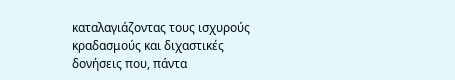καταλαγιάζοντας τους ισχυρούς κραδασμούς και διχαστικές δονήσεις που, πάντα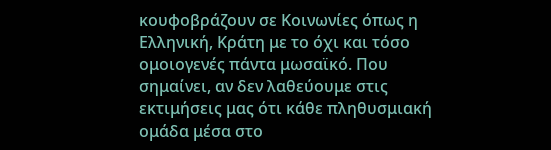κουφοβράζουν σε Κοινωνίες όπως η Ελληνική, Κράτη με το όχι και τόσο ομοιογενές πάντα μωσαϊκό. Που σημαίνει, αν δεν λαθεύουμε στις εκτιμήσεις μας ότι κάθε πληθυσμιακή ομάδα μέσα στο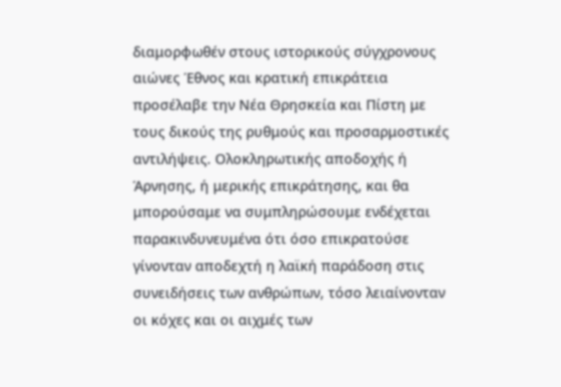διαμορφωθέν στους ιστορικούς σύγχρονους αιώνες Έθνος και κρατική επικράτεια προσέλαβε την Νέα Θρησκεία και Πίστη με τους δικούς της ρυθμούς και προσαρμοστικές αντιλήψεις. Ολοκληρωτικής αποδοχής ή Άρνησης, ή μερικής επικράτησης, και θα μπορούσαμε να συμπληρώσουμε ενδέχεται παρακινδυνευμένα ότι όσο επικρατούσε γίνονταν αποδεχτή η λαϊκή παράδοση στις συνειδήσεις των ανθρώπων, τόσο λειαίνονταν οι κόχες και οι αιχμές των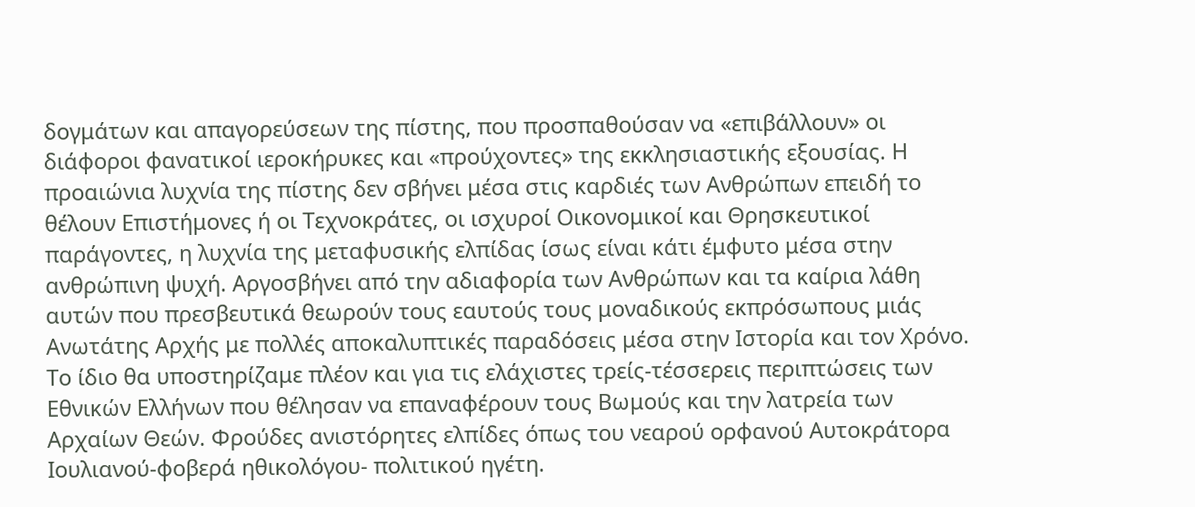δογμάτων και απαγορεύσεων της πίστης, που προσπαθούσαν να «επιβάλλουν» οι διάφοροι φανατικοί ιεροκήρυκες και «προύχοντες» της εκκλησιαστικής εξουσίας. Η προαιώνια λυχνία της πίστης δεν σβήνει μέσα στις καρδιές των Ανθρώπων επειδή το θέλουν Επιστήμονες ή οι Τεχνοκράτες, οι ισχυροί Οικονομικοί και Θρησκευτικοί παράγοντες, η λυχνία της μεταφυσικής ελπίδας ίσως είναι κάτι έμφυτο μέσα στην ανθρώπινη ψυχή. Αργοσβήνει από την αδιαφορία των Ανθρώπων και τα καίρια λάθη αυτών που πρεσβευτικά θεωρούν τους εαυτούς τους μοναδικούς εκπρόσωπους μιάς Ανωτάτης Αρχής με πολλές αποκαλυπτικές παραδόσεις μέσα στην Ιστορία και τον Χρόνο. Το ίδιο θα υποστηρίζαμε πλέον και για τις ελάχιστες τρείς-τέσσερεις περιπτώσεις των Εθνικών Ελλήνων που θέλησαν να επαναφέρουν τους Βωμούς και την λατρεία των Αρχαίων Θεών. Φρούδες ανιστόρητες ελπίδες όπως του νεαρού ορφανού Αυτοκράτορα Ιουλιανού-φοβερά ηθικολόγου- πολιτικού ηγέτη.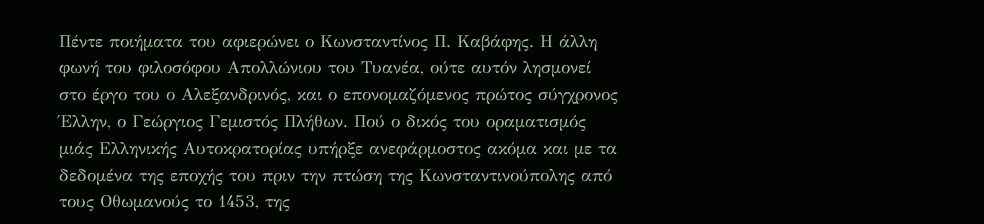Πέντε ποιήματα του αφιερώνει ο Κωνσταντίνος Π. Καβάφης. Η άλλη φωνή του φιλοσόφου Απολλώνιου του Τυανέα, ούτε αυτόν λησμονεί στο έργο του ο Αλεξανδρινός, και ο επονομαζόμενος πρώτος σύγχρονος Έλλην, ο Γεώργιος Γεμιστός Πλήθων. Πού ο δικός του οραματισμός μιάς Ελληνικής Αυτοκρατορίας υπήρξε ανεφάρμοστος ακόμα και με τα δεδομένα της εποχής του πριν την πτώση της Κωνσταντινούπολης από τους Οθωμανούς το 1453, της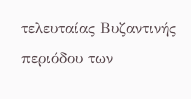τελευταίας Βυζαντινής περιόδου των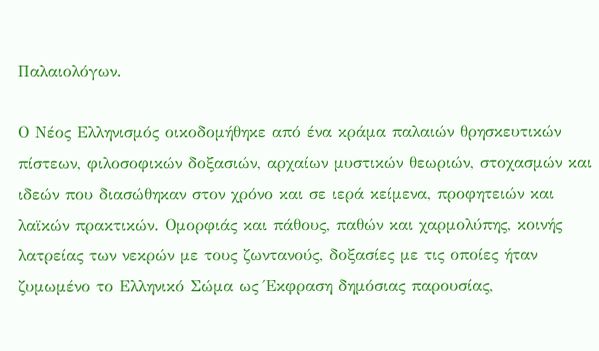Παλαιολόγων.

Ο Νέος Ελληνισμός οικοδομήθηκε από ένα κράμα παλαιών θρησκευτικών πίστεων, φιλοσοφικών δοξασιών, αρχαίων μυστικών θεωριών, στοχασμών και ιδεών που διασώθηκαν στον χρόνο και σε ιερά κείμενα, προφητειών και λαϊκών πρακτικών. Ομορφιάς και πάθους, παθών και χαρμολύπης, κοινής λατρείας των νεκρών με τους ζωντανούς, δοξασίες με τις οποίες ήταν ζυμωμένο το Ελληνικό Σώμα ως Έκφραση δημόσιας παρουσίας,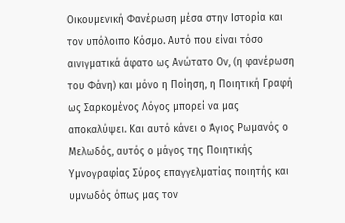Οικουμενική Φανέρωση μέσα στην Ιστορία και τον υπόλοιπο Κόσμο. Αυτό που είναι τόσο αινιγματικά άφατο ως Ανώτατο Ον, (η φανέρωση του Φάνη) και μόνο η Ποίηση, η Ποιητική Γραφή ως Σαρκομένος Λόγος μπορεί να μας αποκαλύψει. Και αυτό κάνει ο Άγιος Ρωμανός ο Μελωδός, αυτός ο μάγος της Ποιητικής Υμνογραφίας Σύρος επαγγελματίας ποιητής και υμνωδός όπως μας τον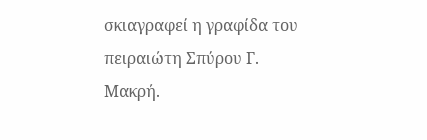σκιαγραφεί η γραφίδα του πειραιώτη Σπύρου Γ. Μακρή.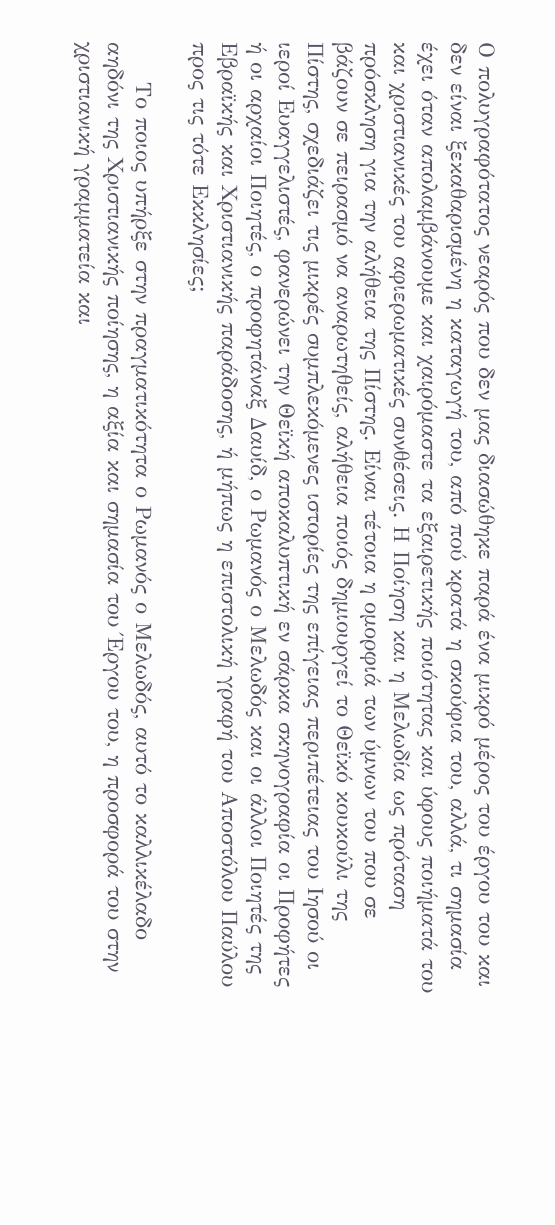Ο πολυγραφότατος νεαρός που δεν μας διασώθηκε παρά ένα μικρό μέρος του έργου του και δεν είναι ξεκαθαρισμένη η καταγωγή του, από πού κρατά η σκούφια του, αλλά, τι σημασία έχει όταν απολαμβάνουμε και χαιρόμαστε τα εξαιρετικής ποιότητας και ύφους ποιήματά του και χριστιανικές του αφιερωματικές συνθέσεις. Η Ποίηση και η Μελωδία ως πρόταση πρόσκληση για την αλήθεια της Πίστης. Είναι τέτοια η ομορφιά των ύμνων του που σε βάζουν σε πειρασμό να αναρωτηθείς, αλήθεια ποιός δημιουργεί το Θεϊκό κουκούλι της Πίστης, σχεδιάζει τις μικρές συμπλεκόμενες ιστορίες της επίγειας περιπέτειας του Ιησού οι ιεροί Ευαγγελιστές, φανερώνει την Θεϊκή αποκαλυπτική εν σάρκα σκηνογραφία οι Προφήτες ή οι αρχαίοι Ποιητές, ο προφητάναξ Δαυίδ, ο Ρωμανός ο Μελωδός και οι άλλοι Ποιητές της Εβραϊκής και Χριστιανικής παράδοσης, ή μήπως η επιστολική γραφή του Αποστόλου Παύλου προς τις τότε Εκκλησίες;

     Το ποιος υπήρξε στην πραγματικότητα ο Ρωμανός ο Μελωδός, αυτό το καλλικέλαδο αηδόνι της Χριστιανικής ποίησης, η αξία και σημασία του Έργου του, η προσφορά του στην χριστιανική γραμματεία και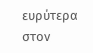ευρύτερα στον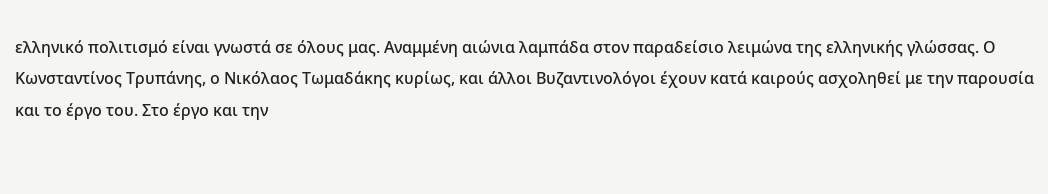ελληνικό πολιτισμό είναι γνωστά σε όλους μας. Αναμμένη αιώνια λαμπάδα στον παραδείσιο λειμώνα της ελληνικής γλώσσας. Ο Κωνσταντίνος Τρυπάνης, ο Νικόλαος Τωμαδάκης κυρίως, και άλλοι Βυζαντινολόγοι έχουν κατά καιρούς ασχοληθεί με την παρουσία και το έργο του. Στο έργο και την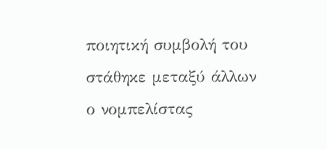ποιητική συμβολή του στάθηκε μεταξύ άλλων ο νομπελίστας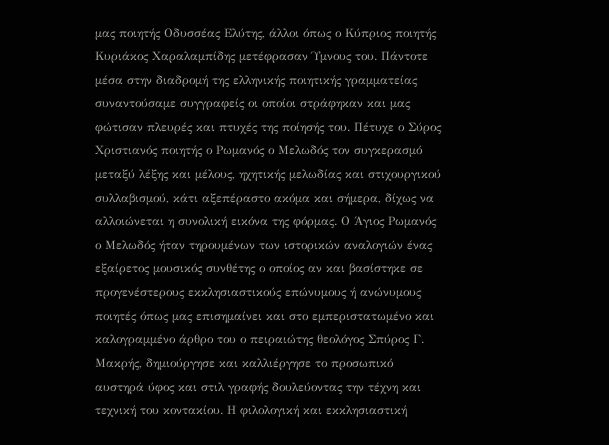μας ποιητής Οδυσσέας Ελύτης, άλλοι όπως ο Κύπριος ποιητής Κυριάκος Χαραλαμπίδης μετέφρασαν Ύμνους του. Πάντοτε μέσα στην διαδρομή της ελληνικής ποιητικής γραμματείας συναντούσαμε συγγραφείς οι οποίοι στράφηκαν και μας φώτισαν πλευρές και πτυχές της ποίησής του. Πέτυχε ο Σύρος Χριστιανός ποιητής ο Ρωμανός ο Μελωδός τον συγκερασμό μεταξύ λέξης και μέλους, ηχητικής μελωδίας και στιχουργικού συλλαβισμού, κάτι αξεπέραστο ακόμα και σήμερα, δίχως να αλλοιώνεται η συνολική εικόνα της φόρμας. Ο Άγιος Ρωμανός ο Μελωδός ήταν τηρουμένων των ιστορικών αναλογιών ένας εξαίρετος μουσικός συνθέτης ο οποίος αν και βασίστηκε σε προγενέστερους εκκλησιαστικούς επώνυμους ή ανώνυμους ποιητές όπως μας επισημαίνει και στο εμπεριστατωμένο και καλογραμμένο άρθρο του ο πειραιώτης θεολόγος Σπύρος Γ. Μακρής, δημιούργησε και καλλιέργησε το προσωπικό αυστηρά ύφος και στιλ γραφής δουλεύοντας την τέχνη και τεχνική του κοντακίου. Η φιλολογική και εκκλησιαστική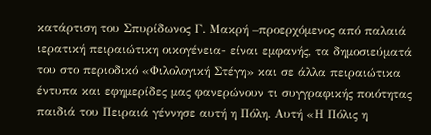κατάρτιση του Σπυρίδωνος Γ. Μακρή –προερχόμενος από παλαιά ιερατική πειραιώτικη οικογένεια- είναι εμφανής, τα δημοσιεύματά του στο περιοδικό «Φιλολογική Στέγη» και σε άλλα πειραιώτικα έντυπα και εφημερίδες μας φανερώνουν τι συγγραφικής ποιότητας παιδιά του Πειραιά γέννησε αυτή η Πόλη. Αυτή «Η Πόλις η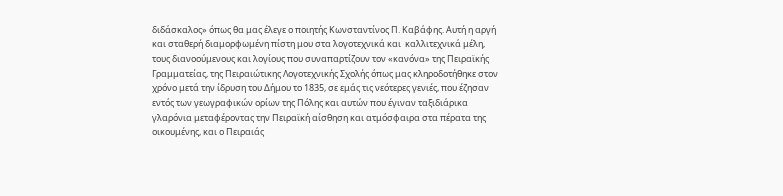διδάσκαλος» όπως θα μας έλεγε ο ποιητής Κωνσταντίνος Π. Καβάφης. Αυτή η αργή και σταθερή διαμορφωμένη πίστη μου στα λογοτεχνικά και  καλλιτεχνικά μέλη, τους διανοούμενους και λογίους που συναπαρτίζουν τον «κανόνα» της Πειραϊκής Γραμματείας, της Πειραιώτικης Λογοτεχνικής Σχολής όπως μας κληροδοτήθηκε στον χρόνο μετά την ίδρυση του Δήμου το 1835, σε εμάς τις νεότερες γενιές, που έζησαν εντός των γεωγραφικών ορίων της Πόλης και αυτών που έγιναν ταξιδιάρικα γλαρόνια μεταφέροντας την Πειραϊκή αίσθηση και ατμόσφαιρα στα πέρατα της οικουμένης, και ο Πειραιάς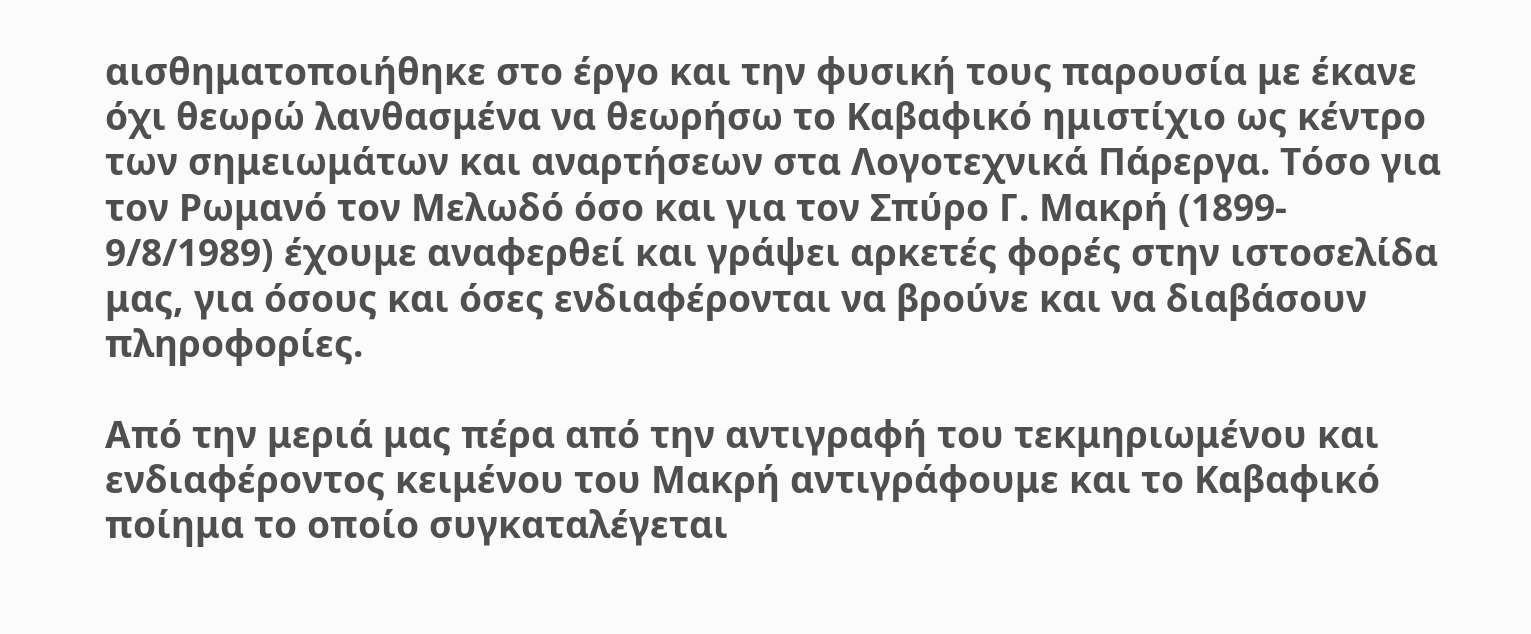αισθηματοποιήθηκε στο έργο και την φυσική τους παρουσία με έκανε όχι θεωρώ λανθασμένα να θεωρήσω το Καβαφικό ημιστίχιο ως κέντρο των σημειωμάτων και αναρτήσεων στα Λογοτεχνικά Πάρεργα. Τόσο για τον Ρωμανό τον Μελωδό όσο και για τον Σπύρο Γ. Μακρή (1899- 9/8/1989) έχουμε αναφερθεί και γράψει αρκετές φορές στην ιστοσελίδα μας, για όσους και όσες ενδιαφέρονται να βρούνε και να διαβάσουν πληροφορίες.

Από την μεριά μας πέρα από την αντιγραφή του τεκμηριωμένου και ενδιαφέροντος κειμένου του Μακρή αντιγράφουμε και το Καβαφικό ποίημα το οποίο συγκαταλέγεται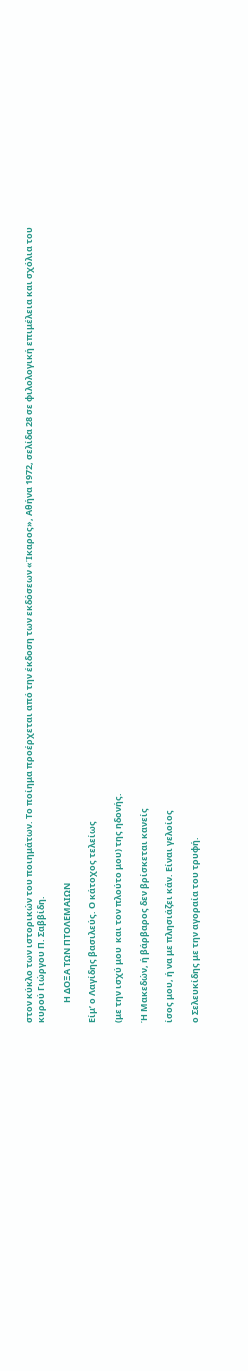στον κύκλο των ιστορικών του ποιημάτων. Το ποίημα προέρχεται από την έκδοση των εκδόσεων «Ίκαρος», Αθήνα 1972, σελίδα 28 σε φιλολογική επιμέλεια και σχόλια του κυρού Γιώργου Π. Σαββίδη.

          Η ΔΟΞΑ ΤΩΝ ΠΤΟΛΕΜΑΙΩΝ

Είμ’ ο Λαγίδης βασιλεύς. Ο κάτοχος τελείως

(με την ισχύ μου  και τον πλούτο μου) της ηδονής.

Ή Μακεδών, ή βάρβαρος δεν βρίσκεται κανείς

ίσος μου, ή να με πλησιάζει κάν. Είναι γελοίος

ο Σελευκίδης με την αγοραία του τρυφή.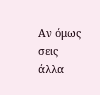Αν όμως σεις άλλα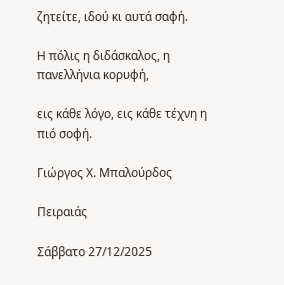ζητείτε, ιδού κι αυτά σαφή.

Η πόλις η διδάσκαλος, η πανελλήνια κορυφή,

εις κάθε λόγο, εις κάθε τέχνη η πιό σοφή.

Γιώργος Χ. Μπαλούρδος

Πειραιάς

Σάββατο 27/12/2025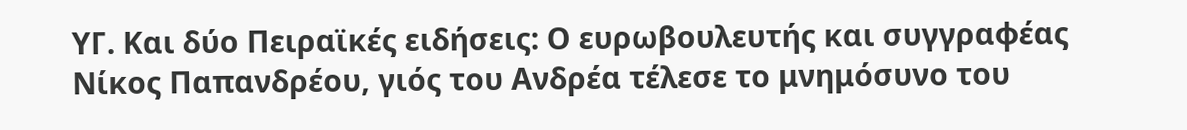ΥΓ. Και δύο Πειραϊκές ειδήσεις: Ο ευρωβουλευτής και συγγραφέας Νίκος Παπανδρέου, γιός του Ανδρέα τέλεσε το μνημόσυνο του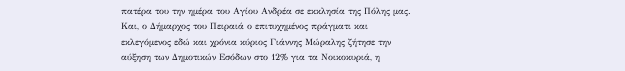πατέρα του την ημέρα του Αγίου Ανδρέα σε εκκλησία της Πόλης μας. Και, ο Δήμαρχος του Πειραιά ο επιτυχημένος πράγματι και εκλεγόμενος εδώ και χρόνια κύριος Γιάννης Μώραλης ζήτησε την αύξηση των Δημοτικών Εσόδων στο 12% για τα Νοικοκυριά, η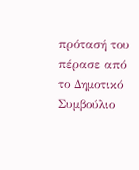πρότασή του πέρασε από το Δημοτικό Συμβούλιο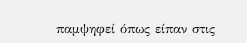παμψηφεί όπως είπαν στις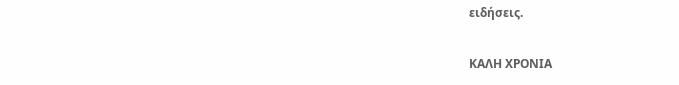ειδήσεις.

ΚΑΛΗ ΧΡΟΝΙΑ